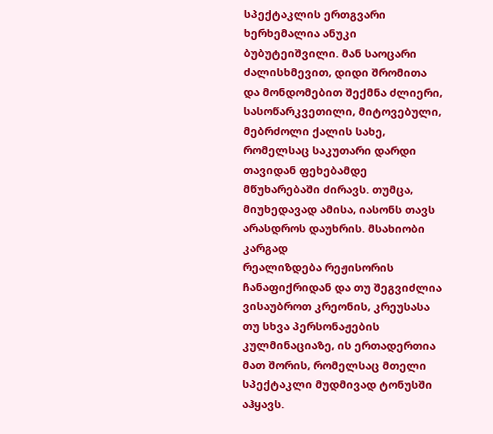სპექტაკლის ერთგვარი ხერხემალია ანუკი ბუბუტეიშვილი. მან საოცარი ძალისხმევით, დიდი შრომითა და მონდომებით შექმნა ძლიერი, სასოწარკვეთილი, მიტოვებული, მებრძოლი ქალის სახე, რომელსაც საკუთარი დარდი თავიდან ფეხებამდე მწუხარებაში ძირავს. თუმცა, მიუხედავად ამისა, იასონს თავს არასდროს დაუხრის. მსახიობი კარგად
რეალიზდება რეჟისორის ჩანაფიქრიდან და თუ შეგვიძლია ვისაუბროთ კრეონის, კრეუსასა თუ სხვა პერსონაჟების კულმინაციაზე, ის ერთადერთია მათ შორის, რომელსაც მთელი სპექტაკლი მუდმივად ტონუსში აჰყავს.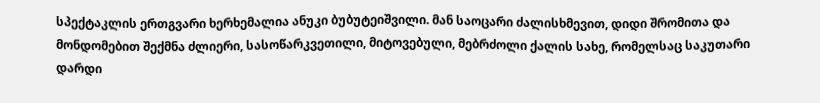სპექტაკლის ერთგვარი ხერხემალია ანუკი ბუბუტეიშვილი. მან საოცარი ძალისხმევით, დიდი შრომითა და მონდომებით შექმნა ძლიერი, სასოწარკვეთილი, მიტოვებული, მებრძოლი ქალის სახე, რომელსაც საკუთარი დარდი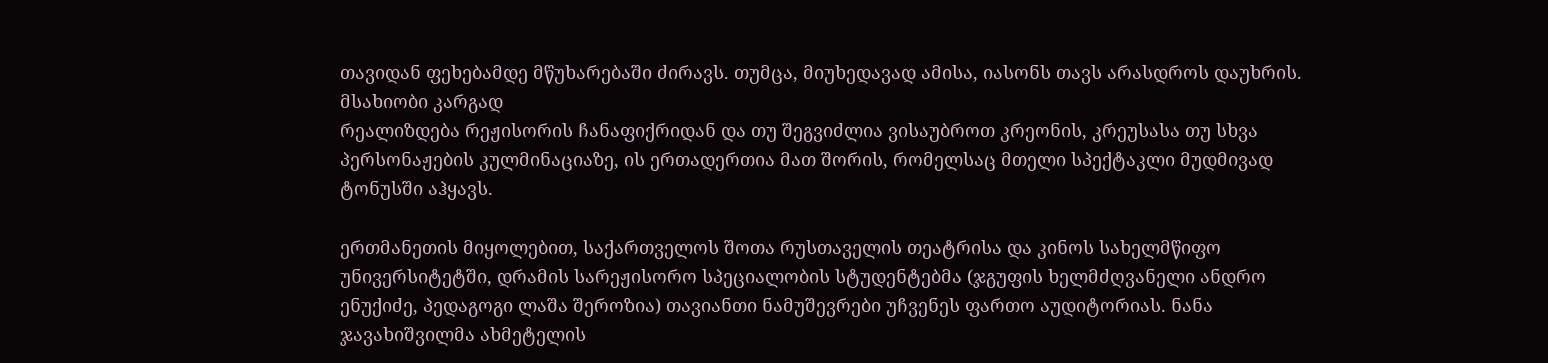თავიდან ფეხებამდე მწუხარებაში ძირავს. თუმცა, მიუხედავად ამისა, იასონს თავს არასდროს დაუხრის. მსახიობი კარგად
რეალიზდება რეჟისორის ჩანაფიქრიდან და თუ შეგვიძლია ვისაუბროთ კრეონის, კრეუსასა თუ სხვა პერსონაჟების კულმინაციაზე, ის ერთადერთია მათ შორის, რომელსაც მთელი სპექტაკლი მუდმივად ტონუსში აჰყავს.

ერთმანეთის მიყოლებით, საქართველოს შოთა რუსთაველის თეატრისა და კინოს სახელმწიფო უნივერსიტეტში, დრამის სარეჟისორო სპეციალობის სტუდენტებმა (ჯგუფის ხელმძღვანელი ანდრო ენუქიძე, პედაგოგი ლაშა შეროზია) თავიანთი ნამუშევრები უჩვენეს ფართო აუდიტორიას. ნანა ჯავახიშვილმა ახმეტელის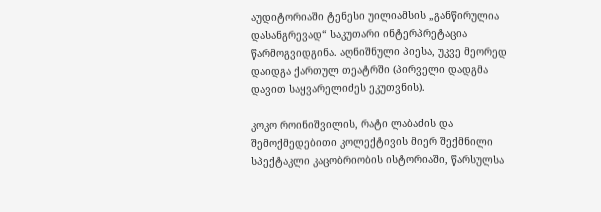აუდიტორიაში ტენესი უილიამსის „განწირულია დასანგრევად“ საკუთარი ინტერპრეტაცია წარმოგვიდგინა. აღნიშნული პიესა, უკვე მეორედ დაიდგა ქართულ თეატრში (პირველი დადგმა დავით საყვარელიძეს ეკუთვნის).

კოკო როინიშვილის, რატი ლაბაძის და შემოქმედებითი კოლექტივის მიერ შექმნილი სპექტაკლი კაცობრიობის ისტორიაში, წარსულსა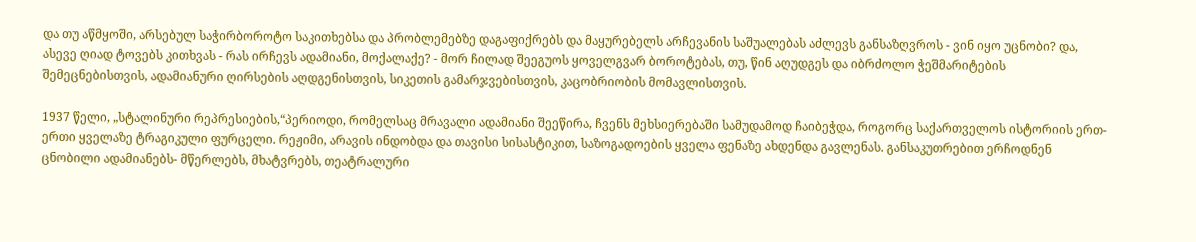და თუ აწმყოში, არსებულ საჭირბოროტო საკითხებსა და პრობლემებზე დაგაფიქრებს და მაყურებელს არჩევანის საშუალებას აძლევს განსაზღვროს - ვინ იყო უცნობი? და, ასევე ღიად ტოვებს კითხვას - რას ირჩევს ადამიანი, მოქალაქე? - მორ ჩილად შეეგუოს ყოველგვარ ბოროტებას, თუ, წინ აღუდგეს და იბრძოლო ჭეშმარიტების შემეცნებისთვის, ადამიანური ღირსების აღდგენისთვის, სიკეთის გამარჯვებისთვის, კაცობრიობის მომავლისთვის.

1937 წელი, „სტალინური რეპრესიების,“პერიოდი, რომელსაც მრავალი ადამიანი შეეწირა, ჩვენს მეხსიერებაში სამუდამოდ ჩაიბეჭდა, როგორც საქართველოს ისტორიის ერთ-ერთი ყველაზე ტრაგიკული ფურცელი. რეჟიმი, არავის ინდობდა და თავისი სისასტიკით, საზოგადოების ყველა ფენაზე ახდენდა გავლენას. განსაკუთრებით ერჩოდნენ ცნობილი ადამიანებს- მწერლებს, მხატვრებს, თეატრალური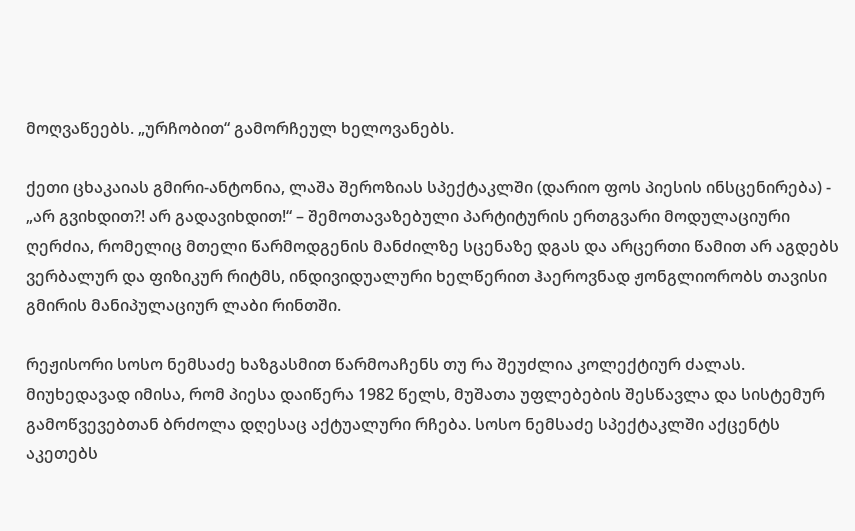მოღვაწეებს. „ურჩობით“ გამორჩეულ ხელოვანებს.

ქეთი ცხაკაიას გმირი-ანტონია, ლაშა შეროზიას სპექტაკლში (დარიო ფოს პიესის ინსცენირება) - „არ გვიხდით?! არ გადავიხდით!“ – შემოთავაზებული პარტიტურის ერთგვარი მოდულაციური ღერძია, რომელიც მთელი წარმოდგენის მანძილზე სცენაზე დგას და არცერთი წამით არ აგდებს ვერბალურ და ფიზიკურ რიტმს, ინდივიდუალური ხელწერით ჰაეროვნად ჟონგლიორობს თავისი გმირის მანიპულაციურ ლაბი რინთში.

რეჟისორი სოსო ნემსაძე ხაზგასმით წარმოაჩენს თუ რა შეუძლია კოლექტიურ ძალას. მიუხედავად იმისა, რომ პიესა დაიწერა 1982 წელს, მუშათა უფლებების შესწავლა და სისტემურ გამოწვევებთან ბრძოლა დღესაც აქტუალური რჩება. სოსო ნემსაძე სპექტაკლში აქცენტს აკეთებს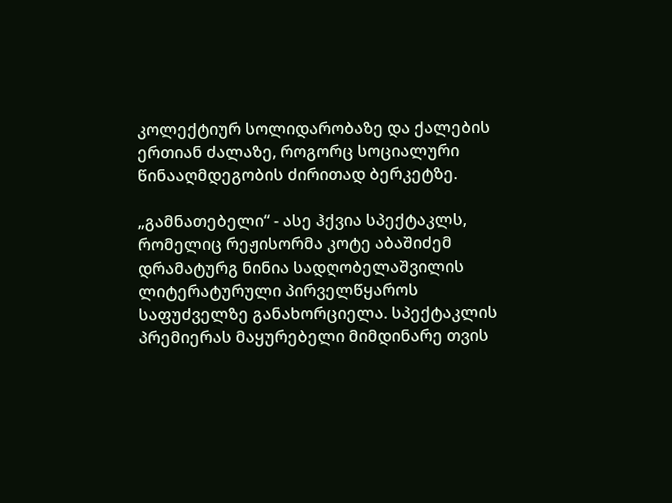კოლექტიურ სოლიდარობაზე და ქალების ერთიან ძალაზე, როგორც სოციალური წინააღმდეგობის ძირითად ბერკეტზე.

„გამნათებელი“ - ასე ჰქვია სპექტაკლს, რომელიც რეჟისორმა კოტე აბაშიძემ დრამატურგ ნინია სადღობელაშვილის ლიტერატურული პირველწყაროს საფუძველზე განახორციელა. სპექტაკლის პრემიერას მაყურებელი მიმდინარე თვის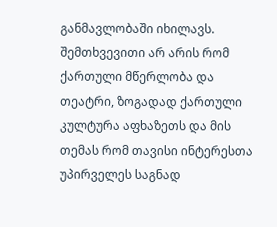განმავლობაში იხილავს. შემთხვევითი არ არის რომ ქართული მწერლობა და თეატრი, ზოგადად ქართული კულტურა აფხაზეთს და მის თემას რომ თავისი ინტერესთა უპირველეს საგნად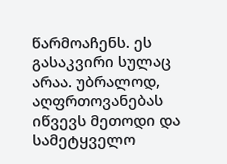წარმოაჩენს. ეს გასაკვირი სულაც არაა. უბრალოდ, აღფრთოვანებას იწვევს მეთოდი და სამეტყველო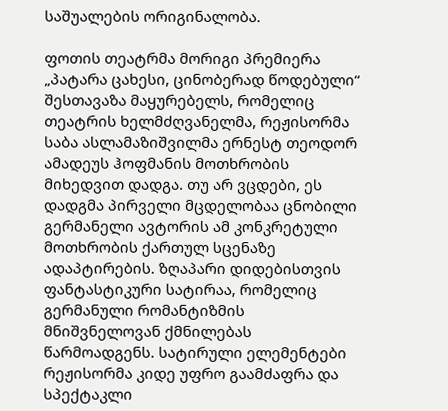საშუალების ორიგინალობა.

ფოთის თეატრმა მორიგი პრემიერა „პატარა ცახესი, ცინობერად წოდებული“ შესთავაზა მაყურებელს, რომელიც თეატრის ხელმძღვანელმა, რეჟისორმა საბა ასლამაზიშვილმა ერნესტ თეოდორ ამადეუს ჰოფმანის მოთხრობის მიხედვით დადგა. თუ არ ვცდები, ეს დადგმა პირველი მცდელობაა ცნობილი გერმანელი ავტორის ამ კონკრეტული მოთხრობის ქართულ სცენაზე ადაპტირების. ზღაპარი დიდებისთვის ფანტასტიკური სატირაა, რომელიც გერმანული რომანტიზმის მნიშვნელოვან ქმნილებას წარმოადგენს. სატირული ელემენტები რეჟისორმა კიდე უფრო გაამძაფრა და სპექტაკლი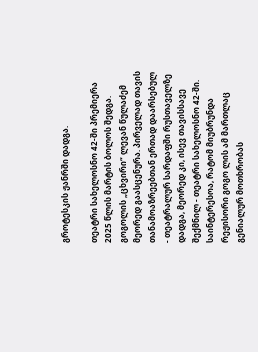გროტესკის ჟანრში დადგა.

თეატრი სახელოსნო 42-ში პრემიერა 2025 წლის მარტის ბოლოს შედგა. გოგოლის „ცხვირი“ ლევან წულაძემ მეორედ გაასცენურა. პირველად თავის თანამოაზრეებთან ერთად დაარსებულ - თეატრალურ სარდაფში რუსთაველზე დადგა, მეორედ კი, ისევ თავისსავე შექმნილ - თეატრი სახელოსნო 42-ში. საინტერესოა, რატომ მიუბრუნდა რეჟისორი გოგო ლის ამ მართლაც გენიალურ მოთხრობას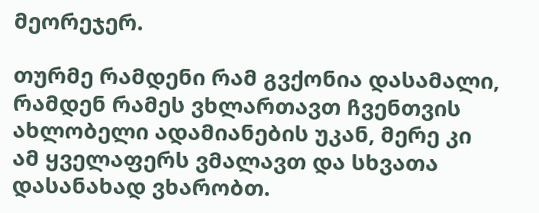მეორეჯერ.

თურმე რამდენი რამ გვქონია დასამალი, რამდენ რამეს ვხლართავთ ჩვენთვის ახლობელი ადამიანების უკან, მერე კი ამ ყველაფერს ვმალავთ და სხვათა დასანახად ვხარობთ.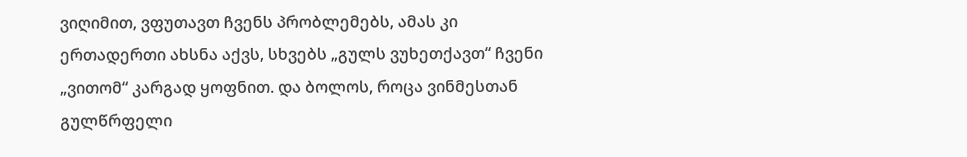ვიღიმით, ვფუთავთ ჩვენს პრობლემებს, ამას კი ერთადერთი ახსნა აქვს, სხვებს „გულს ვუხეთქავთ“ ჩვენი „ვითომ“ კარგად ყოფნით. და ბოლოს, როცა ვინმესთან გულწრფელი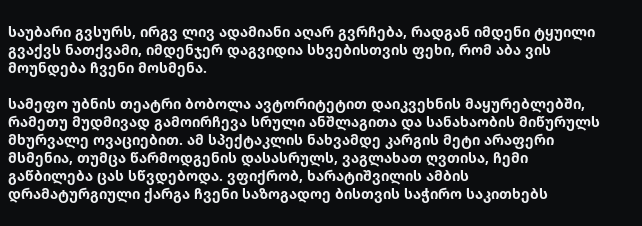საუბარი გვსურს, ირგვ ლივ ადამიანი აღარ გვრჩება, რადგან იმდენი ტყუილი გვაქვს ნათქვამი, იმდენჯერ დაგვიდია სხვებისთვის ფეხი, რომ აბა ვის მოუნდება ჩვენი მოსმენა.

სამეფო უბნის თეატრი ბობოლა ავტორიტეტით დაიკვეხნის მაყურებლებში, რამეთუ მუდმივად გამოირჩევა სრული ანშლაგითა და სანახაობის მიწურულს მხურვალე ოვაციებით. ამ სპექტაკლის ნახვამდე კარგის მეტი არაფერი მსმენია, თუმცა წარმოდგენის დასასრულს, ვაგლახათ ღვთისა, ჩემი გაწბილება ცას სწვდებოდა. ვფიქრობ, ხარატიშვილის ამბის დრამატურგიული ქარგა ჩვენი საზოგადოე ბისთვის საჭირო საკითხებს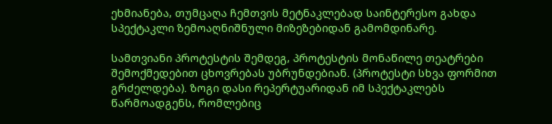ეხმიანება, თუმცაღა ჩემთვის მეტნაკლებად საინტერესო გახდა სპექტაკლი ზემოაღნიშნული მიზეზებიდან გამომდინარე.

სამთვიანი პროტესტის შემდეგ, პროტესტის მონაწილე თეატრები შემოქმედებით ცხოვრებას უბრუნდებიან. (პროტესტი სხვა ფორმით გრძელდება). ზოგი დასი რეპერტუარიდან იმ სპექტაკლებს წარმოადგენს, რომლებიც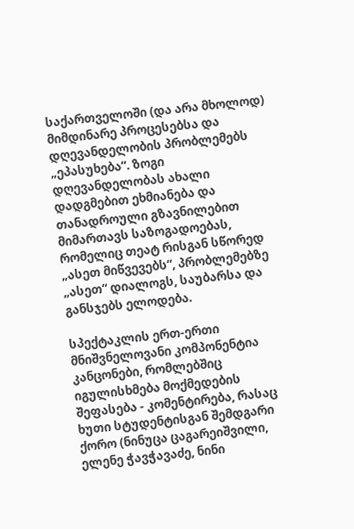საქართველოში (და არა მხოლოდ) მიმდინარე პროცესებსა და დღევანდელობის პრობლემებს „ეპასუხება“. ზოგი დღევანდელობას ახალი დადგმებით ეხმიანება და თანადროული გზავნილებით მიმართავს საზოგადოებას, რომელიც თეატ რისგან სწორედ „ასეთ მიწვევებს“, პრობლემებზე „ასეთ“ დიალოგს, საუბარსა და განსჯებს ელოდება.

სპექტაკლის ერთ-ერთი მნიშვნელოვანი კომპონენტია კანცონები, რომლებშიც იგულისხმება მოქმედების შეფასება - კომენტირება, რასაც ხუთი სტუდენტისგან შემდგარი ქორო (ნინუცა ცაგარეიშვილი, ელენე ჭავჭავაძე, ნინი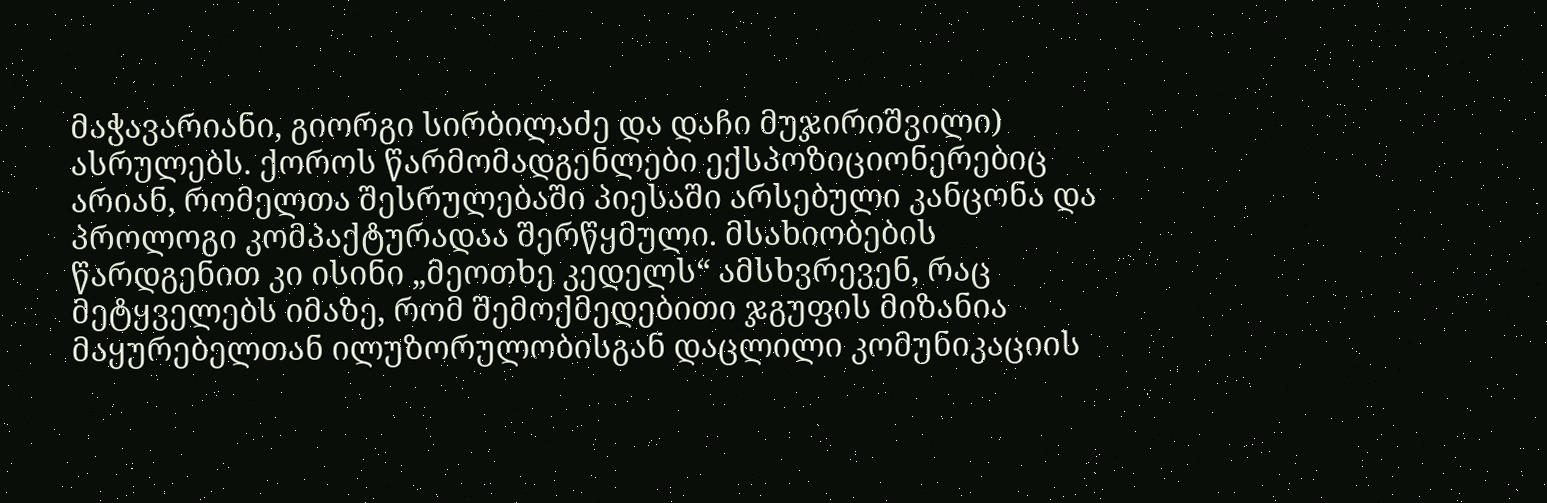მაჭავარიანი, გიორგი სირბილაძე და დაჩი მუჯირიშვილი) ასრულებს. ქოროს წარმომადგენლები ექსპოზიციონერებიც არიან, რომელთა შესრულებაში პიესაში არსებული კანცონა და პროლოგი კომპაქტურადაა შერწყმული. მსახიობების წარდგენით კი ისინი „მეოთხე კედელს“ ამსხვრევენ, რაც მეტყველებს იმაზე, რომ შემოქმედებითი ჯგუფის მიზანია მაყურებელთან ილუზორულობისგან დაცლილი კომუნიკაციის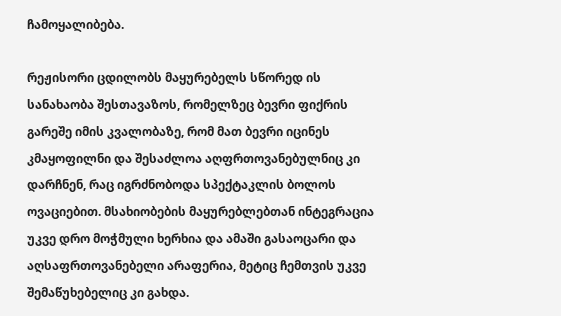ჩამოყალიბება.

რეჟისორი ცდილობს მაყურებელს სწორედ ის სანახაობა შესთავაზოს, რომელზეც ბევრი ფიქრის გარეშე იმის კვალობაზე, რომ მათ ბევრი იცინეს კმაყოფილნი და შესაძლოა აღფრთოვანებულნიც კი დარჩნენ, რაც იგრძნობოდა სპექტაკლის ბოლოს ოვაციებით. მსახიობების მაყურებლებთან ინტეგრაცია უკვე დრო მოჭმული ხერხია და ამაში გასაოცარი და აღსაფრთოვანებელი არაფერია, მეტიც ჩემთვის უკვე შემაწუხებელიც კი გახდა.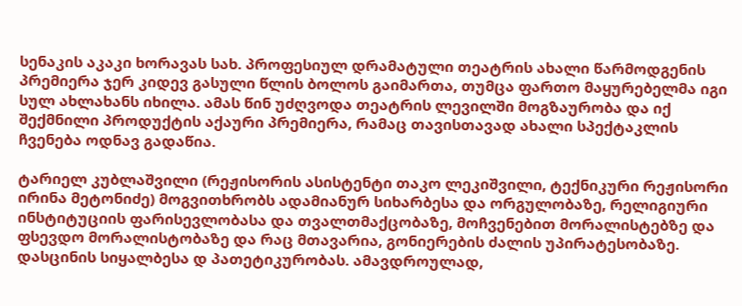სენაკის აკაკი ხორავას სახ. პროფესიულ დრამატული თეატრის ახალი წარმოდგენის პრემიერა ჯერ კიდევ გასული წლის ბოლოს გაიმართა, თუმცა ფართო მაყურებელმა იგი სულ ახლახანს იხილა. ამას წინ უძღვოდა თეატრის ლევილში მოგზაურობა და იქ შექმნილი პროდუქტის აქაური პრემიერა, რამაც თავისთავად ახალი სპექტაკლის ჩვენება ოდნავ გადაწია.

ტარიელ კუბლაშვილი (რეჟისორის ასისტენტი თაკო ლეკიშვილი, ტექნიკური რეჟისორი ირინა მეტონიძე) მოგვითხრობს ადამიანურ სიხარბესა და ორგულობაზე, რელიგიური ინსტიტუციის ფარისევლობასა და თვალთმაქცობაზე, მოჩვენებით მორალისტებზე და ფსევდო მორალისტობაზე და რაც მთავარია, გონიერების ძალის უპირატესობაზე. დასცინის სიყალბესა დ პათეტიკურობას. ამავდროულად,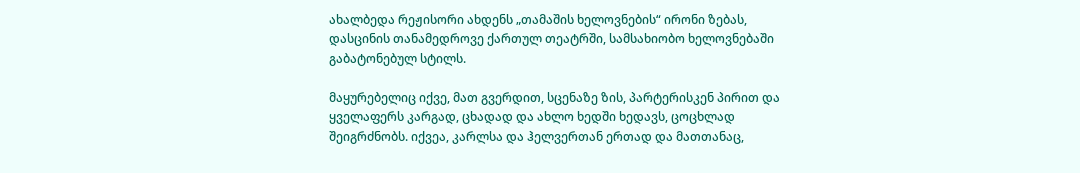ახალბედა რეჟისორი ახდენს „თამაშის ხელოვნების“ ირონი ზებას, დასცინის თანამედროვე ქართულ თეატრში, სამსახიობო ხელოვნებაში გაბატონებულ სტილს.

მაყურებელიც იქვე, მათ გვერდით, სცენაზე ზის, პარტერისკენ პირით და ყველაფერს კარგად, ცხადად და ახლო ხედში ხედავს, ცოცხლად შეიგრძნობს. იქვეა, კარლსა და ჰელვერთან ერთად და მათთანაც,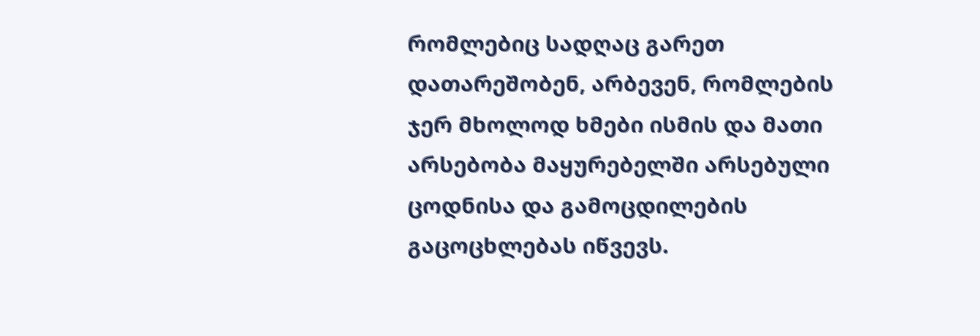რომლებიც სადღაც გარეთ დათარეშობენ, არბევენ, რომლების ჯერ მხოლოდ ხმები ისმის და მათი არსებობა მაყურებელში არსებული ცოდნისა და გამოცდილების გაცოცხლებას იწვევს.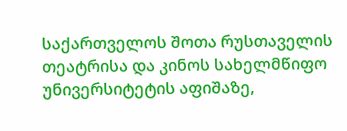საქართველოს შოთა რუსთაველის თეატრისა და კინოს სახელმწიფო უნივერსიტეტის აფიშაზე,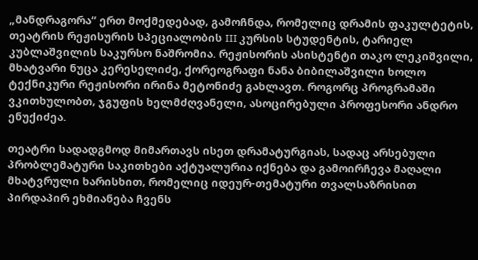„მანდრაგორა“ ერთ მოქმედებად, გამოჩნდა, რომელიც დრამის ფაკულტეტის, თეატრის რეჟისურის სპეციალობის III კურსის სტუდენტის, ტარიელ კუბლაშვილის საკურსო ნაშრომია. რეჟისორის ასისტენტი თაკო ლეკიშვილი, მხატვარი ნუცა კერესელიძე, ქორეოგრაფი ნანა ბიბილაშვილი ხოლო ტექნიკური რეჟისორი ირინა მეტონიძე გახლავთ. როგორც პროგრამაში ვკითხულობთ, ჯგუფის ხელმძღვანელი, ასოცირებული პროფესორი ანდრო ენუქიძეა.

თეატრი სადადგმოდ მიმართავს ისეთ დრამატურგიას, სადაც არსებული პრობლემატური საკითხები აქტუალურია იქნება და გამოირჩევა მაღალი მხატვრული ხარისხით, რომელიც იდეურ-თემატური თვალსაზრისით პირდაპირ ეხმიანება ჩვენს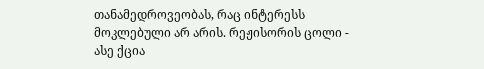თანამედროვეობას, რაც ინტერესს მოკლებული არ არის. რეჟისორის ცოლი - ასე ქცია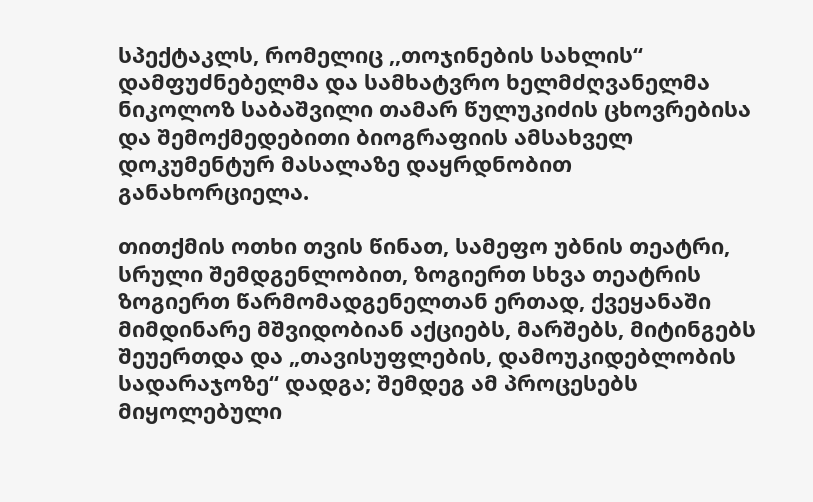სპექტაკლს, რომელიც ,,თოჯინების სახლის“ დამფუძნებელმა და სამხატვრო ხელმძღვანელმა ნიკოლოზ საბაშვილი თამარ წულუკიძის ცხოვრებისა და შემოქმედებითი ბიოგრაფიის ამსახველ დოკუმენტურ მასალაზე დაყრდნობით განახორციელა.

თითქმის ოთხი თვის წინათ, სამეფო უბნის თეატრი, სრული შემდგენლობით, ზოგიერთ სხვა თეატრის ზოგიერთ წარმომადგენელთან ერთად, ქვეყანაში მიმდინარე მშვიდობიან აქციებს, მარშებს, მიტინგებს შეუერთდა და „თავისუფლების, დამოუკიდებლობის სადარაჯოზე“ დადგა; შემდეგ ამ პროცესებს მიყოლებული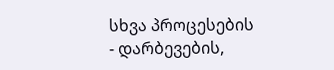სხვა პროცესების - დარბევების,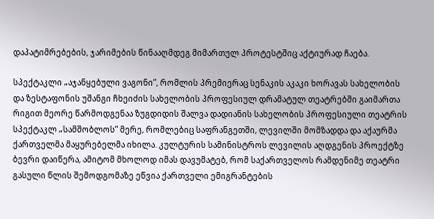დაპატიმრებების, ჯარიმების წინააღმდეგ მიმართულ პროტესტშიც აქტიურად ჩაება.

სპექტაკლი „აჯანყებული ვაგონი“, რომლის პრემიერაც სენაკის აკაკი ხორავას სახელობის და ზესტაფონის უშანგი ჩხეიძის სახელობის პროფესიულ დრამატულ თეატრებში გაიმართა რიგით მეორე წარმოდგენაა ზუგდიდის შალვა დადიანის სახელობის პროფესიული თეატრის სპექტაკლ „სამშობლოს“ მერე, რომლებიც საფრანგეთში, ლევილში მომზადდა და აქაურმა ქართველმა მაყურებელმა იხილა. კულტურის სამინისტროს ლევილის აღდგენის პროექტზე ბევრი დაიწერა, ამიტომ მხოლოდ იმას დავუმატებ, რომ საქართველოს რამდენიმე თეატრი გასული წლის შემოდგომაზე ეწვია ქართველი ემიგრანტების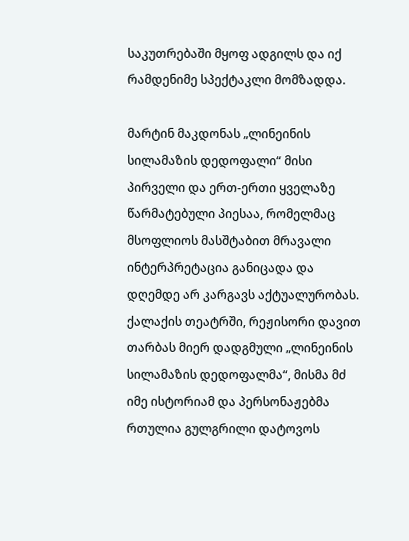საკუთრებაში მყოფ ადგილს და იქ რამდენიმე სპექტაკლი მომზადდა.

მარტინ მაკდონას „ლინეინის სილამაზის დედოფალი“ მისი პირველი და ერთ-ერთი ყველაზე წარმატებული პიესაა, რომელმაც მსოფლიოს მასშტაბით მრავალი ინტერპრეტაცია განიცადა და დღემდე არ კარგავს აქტუალურობას. ქალაქის თეატრში, რეჟისორი დავით თარბას მიერ დადგმული „ლინეინის სილამაზის დედოფალმა“, მისმა მძ იმე ისტორიამ და პერსონაჟებმა რთულია გულგრილი დატოვოს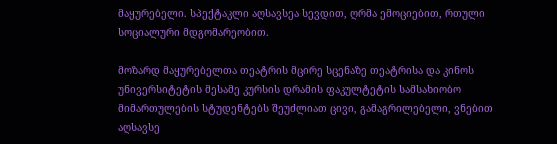მაყურებელი. სპექტაკლი აღსავსეა სევდით, ღრმა ემოციებით, რთული სოციალური მდგომარეობით.

მოზარდ მაყურებელთა თეატრის მცირე სცენაზე თეატრისა და კინოს უნივერსიტეტის მესამე კურსის დრამის ფაკულტეტის სამსახიობო მიმართულების სტუდენტებს შეუძლიათ ცივი, გამაგრილებელი, ვნებით აღსავსე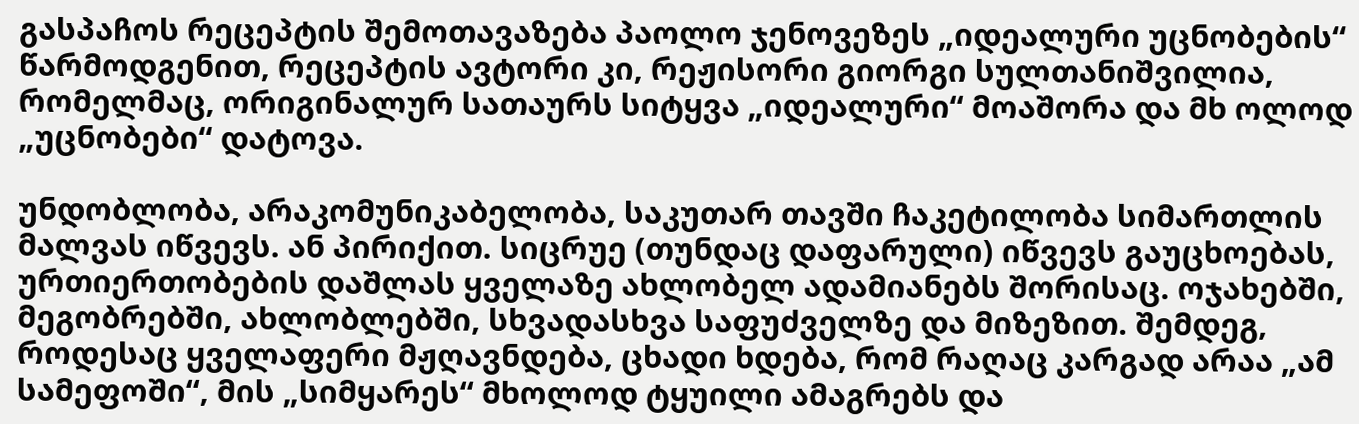გასპაჩოს რეცეპტის შემოთავაზება პაოლო ჯენოვეზეს „იდეალური უცნობების“ წარმოდგენით, რეცეპტის ავტორი კი, რეჟისორი გიორგი სულთანიშვილია, რომელმაც, ორიგინალურ სათაურს სიტყვა „იდეალური“ მოაშორა და მხ ოლოდ „უცნობები“ დატოვა.

უნდობლობა, არაკომუნიკაბელობა, საკუთარ თავში ჩაკეტილობა სიმართლის მალვას იწვევს. ან პირიქით. სიცრუე (თუნდაც დაფარული) იწვევს გაუცხოებას, ურთიერთობების დაშლას ყველაზე ახლობელ ადამიანებს შორისაც. ოჯახებში, მეგობრებში, ახლობლებში, სხვადასხვა საფუძველზე და მიზეზით. შემდეგ, როდესაც ყველაფერი მჟღავნდება, ცხადი ხდება, რომ რაღაც კარგად არაა „ამ სამეფოში“, მის „სიმყარეს“ მხოლოდ ტყუილი ამაგრებს და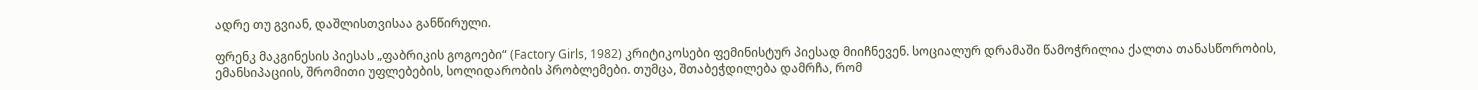ადრე თუ გვიან, დაშლისთვისაა განწირული.

ფრენკ მაკგინესის პიესას „ფაბრიკის გოგოები“ (Factory Girls, 1982) კრიტიკოსები ფემინისტურ პიესად მიიჩნევენ. სოციალურ დრამაში წამოჭრილია ქალთა თანასწორობის, ემანსიპაციის, შრომითი უფლებების, სოლიდარობის პრობლემები. თუმცა, შთაბეჭდილება დამრჩა, რომ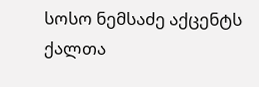სოსო ნემსაძე აქცენტს ქალთა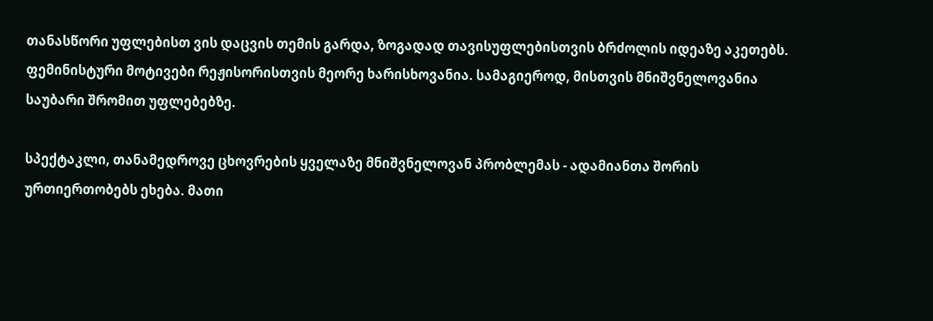თანასწორი უფლებისთ ვის დაცვის თემის გარდა, ზოგადად თავისუფლებისთვის ბრძოლის იდეაზე აკეთებს. ფემინისტური მოტივები რეჟისორისთვის მეორე ხარისხოვანია. სამაგიეროდ, მისთვის მნიშვნელოვანია საუბარი შრომით უფლებებზე.

სპექტაკლი, თანამედროვე ცხოვრების ყველაზე მნიშვნელოვან პრობლემას - ადამიანთა შორის ურთიერთობებს ეხება. მათი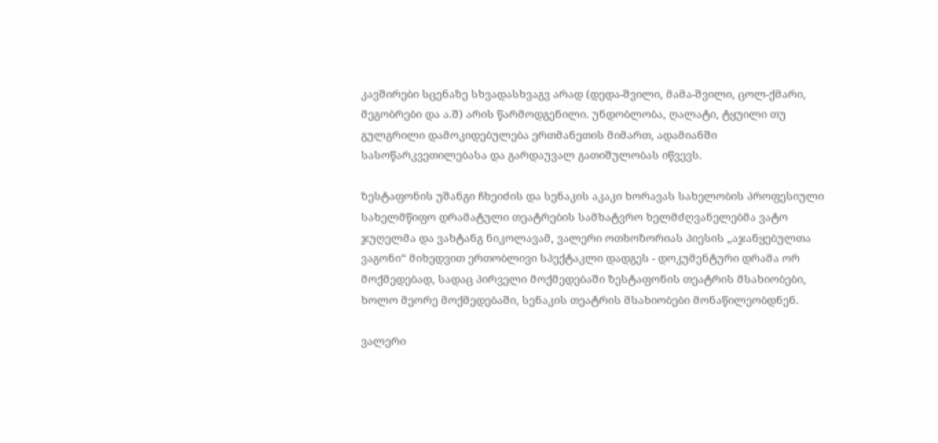კავშირები სცენაზე სხვადასხვაგვ არად (დედა-შვილი, მამა-შვილი, ცოლ-ქმარი, მეგობრები და ა.შ) არის წარმოდგენილი. უნდობლობა, ღალატი, ტყუილი თუ გულგრილი დამოკიდებულება ერთმანეთის მიმართ, ადამიანში სასოწარკვეთილებასა და გარდაუვალ გათიშულობას იწვევს.

ზესტაფონის უშანგი ჩხეიძის და სენაკის აკაკი ხორავას სახელობის პროფესიული სახელმწიფო დრამატული თეატრების სამხატვრო ხელმძღვანელებმა ვატო ჯუღელმა და ვახტანგ ნიკოლავამ, ვალერი ოთხოზორიას პიესის „აჯანყებულთა ვაგონი“ მიხედვით ერთობლივი სპექტაკლი დადგეს - დოკუმენტური დრამა ორ მოქმედებად, სადაც პირველი მოქმედებაში ზესტაფონის თეატრის მსახიობები, ხოლო მეორე მოქმედებაში, სენაკის თეატრის მსახიობები მონაწილეობდნენ.

ვალერი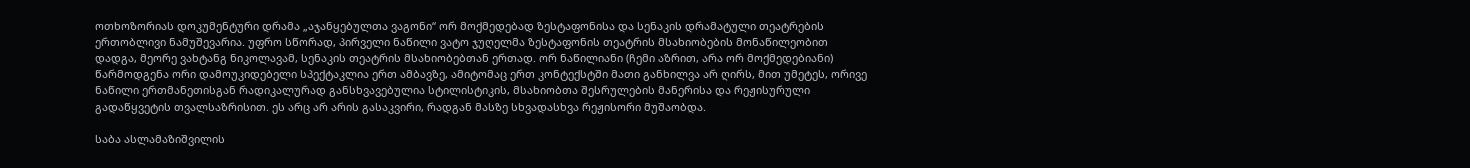ოთხოზორიას დოკუმენტური დრამა „აჯანყებულთა ვაგონი“ ორ მოქმედებად ზესტაფონისა და სენაკის დრამატული თეატრების ერთობლივი ნამუშევარია. უფრო სწორად, პირველი ნაწილი ვატო ჯუღელმა ზესტაფონის თეატრის მსახიობების მონაწილეობით დადგა, მეორე ვახტანგ ნიკოლავამ, სენაკის თეატრის მსახიობებთან ერთად. ორ ნაწილიანი (ჩემი აზრით, არა ორ მოქმედებიანი) წარმოდგენა ორი დამოუკიდებელი სპექტაკლია ერთ ამბავზე, ამიტომაც ერთ კონტექსტში მათი განხილვა არ ღირს, მით უმეტეს, ორივე ნაწილი ერთმანეთისგან რადიკალურად განსხვავებულია სტილისტიკის, მსახიობთა შესრულების მანერისა და რეჟისურული გადაწყვეტის თვალსაზრისით. ეს არც არ არის გასაკვირი, რადგან მასზე სხვადასხვა რეჟისორი მუშაობდა.

საბა ასლამაზიშვილის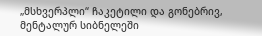„მსხვერპლი“ ჩაკეტილი და გონებრივ, მენტალურ სიბნელეში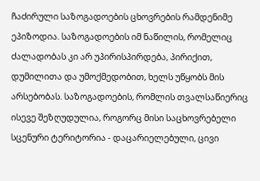ჩაძირული საზოგადოების ცხოვრების რამდენიმე ეპიზოდია. საზოგადოების იმ ნაწილის, რომელიც ძალადობას კი არ უპირისპირდება, პირიქით, დუმილითა და უმოქმედობით, ხელს უწყობს მის არსებობას. საზოგადოების, რომლის თვალსაწიერიც ისევე შეზღუდულია, როგორც მისი საცხოვრებელი სცენური ტერიტორია - დაცარიელებული, ცივი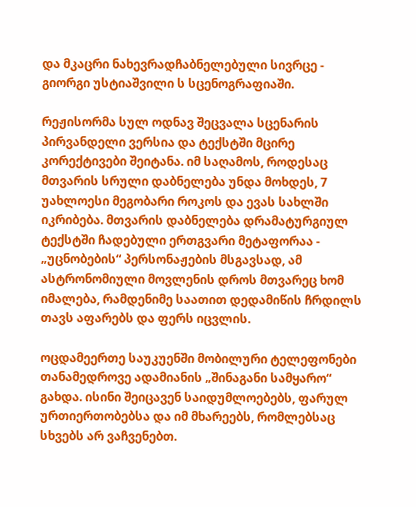და მკაცრი ნახევრადჩაბნელებული სივრცე - გიორგი უსტიაშვილი ს სცენოგრაფიაში.

რეჟისორმა სულ ოდნავ შეცვალა სცენარის პირვანდელი ვერსია და ტექსტში მცირე კორექტივები შეიტანა. იმ საღამოს, როდესაც მთვარის სრული დაბნელება უნდა მოხდეს, 7 უახლოესი მეგობარი როკოს და ევას სახლში იკრიბება. მთვარის დაბნელება დრამატურგიულ ტექსტში ჩადებული ერთგვარი მეტაფორაა - „უცნობების“ პერსონაჟების მსგავსად, ამ ასტრონომიული მოვლენის დროს მთვარეც ხომ იმალება, რამდენიმე საათით დედამიწის ჩრდილს თავს აფარებს და ფერს იცვლის.

ოცდამეერთე საუკუენში მობილური ტელეფონები თანამედროვე ადამიანის „შინაგანი სამყარო“ გახდა. ისინი შეიცავენ საიდუმლოებებს, ფარულ ურთიერთობებსა და იმ მხარეებს, რომლებსაც სხვებს არ ვაჩვენებთ.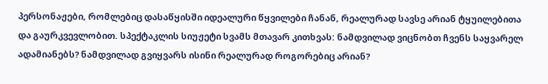პერსონაჟები, რომლებიც დასაწყისში იდეალური წყვილები ჩანან, რეალურად სავსე არიან ტყუილებითა და გაურკვევლობით. სპექტაკლის სიუჟეტი სვამს მთავარ კითხვას: ნამდვილად ვიცნობთ ჩვენს საყვარელ ადამიანებს? ნამდვილად გვიყვარს ისინი რეალურად როგორებიც არიან?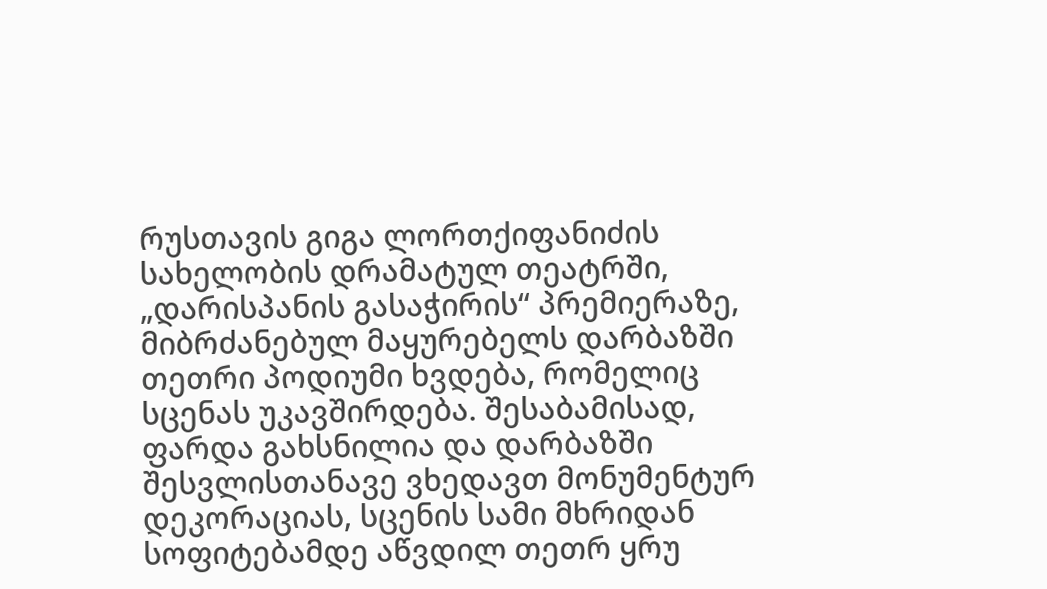რუსთავის გიგა ლორთქიფანიძის სახელობის დრამატულ თეატრში, „დარისპანის გასაჭირის“ პრემიერაზე, მიბრძანებულ მაყურებელს დარბაზში თეთრი პოდიუმი ხვდება, რომელიც სცენას უკავშირდება. შესაბამისად, ფარდა გახსნილია და დარბაზში შესვლისთანავე ვხედავთ მონუმენტურ დეკორაციას, სცენის სამი მხრიდან სოფიტებამდე აწვდილ თეთრ ყრუ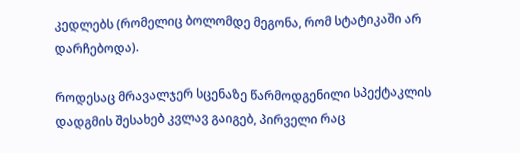კედლებს (რომელიც ბოლომდე მეგონა, რომ სტატიკაში არ დარჩებოდა).

როდესაც მრავალჯერ სცენაზე წარმოდგენილი სპექტაკლის დადგმის შესახებ კვლავ გაიგებ, პირველი რაც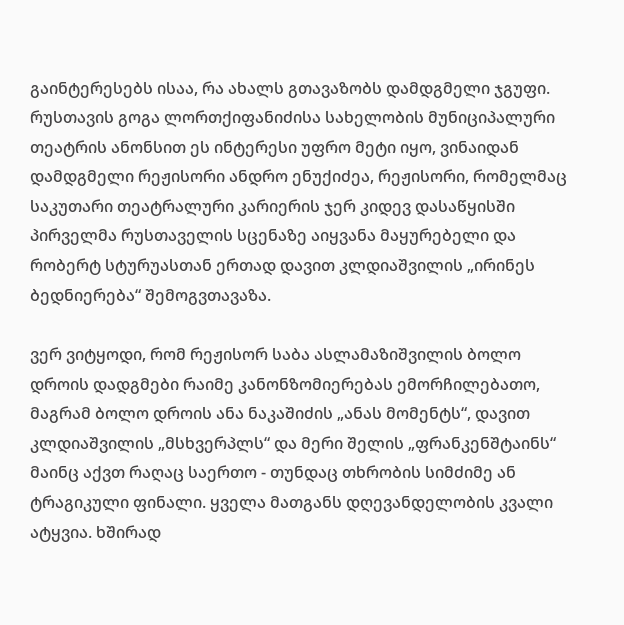გაინტერესებს ისაა, რა ახალს გთავაზობს დამდგმელი ჯგუფი. რუსთავის გოგა ლორთქიფანიძისა სახელობის მუნიციპალური თეატრის ანონსით ეს ინტერესი უფრო მეტი იყო, ვინაიდან დამდგმელი რეჟისორი ანდრო ენუქიძეა, რეჟისორი, რომელმაც საკუთარი თეატრალური კარიერის ჯერ კიდევ დასაწყისში პირველმა რუსთაველის სცენაზე აიყვანა მაყურებელი და რობერტ სტურუასთან ერთად დავით კლდიაშვილის „ირინეს ბედნიერება“ შემოგვთავაზა.

ვერ ვიტყოდი, რომ რეჟისორ საბა ასლამაზიშვილის ბოლო დროის დადგმები რაიმე კანონზომიერებას ემორჩილებათო, მაგრამ ბოლო დროის ანა ნაკაშიძის „ანას მომენტს“, დავით კლდიაშვილის „მსხვერპლს“ და მერი შელის „ფრანკენშტაინს“ მაინც აქვთ რაღაც საერთო - თუნდაც თხრობის სიმძიმე ან ტრაგიკული ფინალი. ყველა მათგანს დღევანდელობის კვალი ატყვია. ხშირად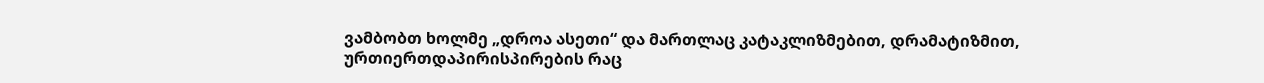ვამბობთ ხოლმე „დროა ასეთი“ და მართლაც კატაკლიზმებით, დრამატიზმით, ურთიერთდაპირისპირების რაც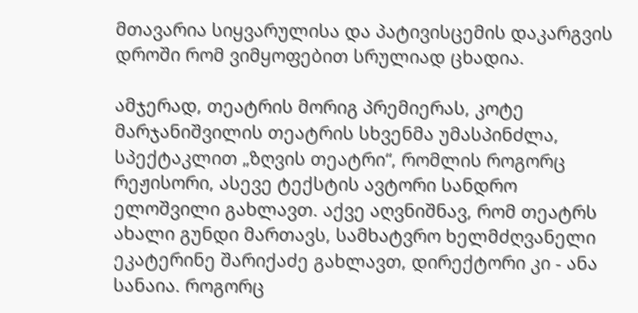მთავარია სიყვარულისა და პატივისცემის დაკარგვის დროში რომ ვიმყოფებით სრულიად ცხადია.

ამჯერად, თეატრის მორიგ პრემიერას, კოტე მარჯანიშვილის თეატრის სხვენმა უმასპინძლა, სპექტაკლით „ზღვის თეატრი“, რომლის როგორც რეჟისორი, ასევე ტექსტის ავტორი სანდრო ელოშვილი გახლავთ. აქვე აღვნიშნავ, რომ თეატრს ახალი გუნდი მართავს, სამხატვრო ხელმძღვანელი ეკატერინე შარიქაძე გახლავთ, დირექტორი კი - ანა სანაია. როგორც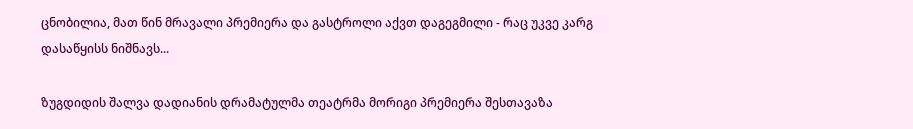ცნობილია, მათ წინ მრავალი პრემიერა და გასტროლი აქვთ დაგეგმილი - რაც უკვე კარგ დასაწყისს ნიშნავს...

ზუგდიდის შალვა დადიანის დრამატულმა თეატრმა მორიგი პრემიერა შესთავაზა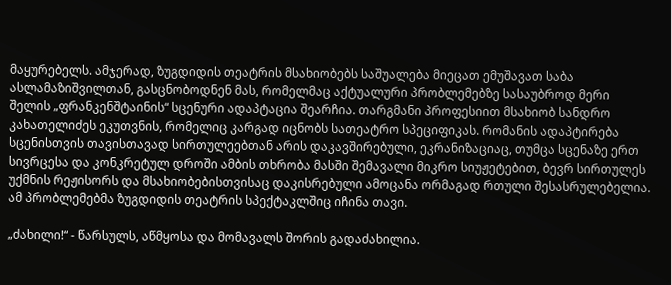მაყურებელს. ამჯერად, ზუგდიდის თეატრის მსახიობებს საშუალება მიეცათ ემუშავათ საბა ასლამაზიშვილთან, გასცნობოდნენ მას, რომელმაც აქტუალური პრობლემებზე სასაუბროდ მერი შელის „ფრანკენშტაინის“ სცენური ადაპტაცია შეარჩია. თარგმანი პროფესიით მსახიობ სანდრო კახათელიძეს ეკუთვნის, რომელიც კარგად იცნობს სათეატრო სპეციფიკას. რომანის ადაპტირება სცენისთვის თავისთავად სირთულეებთან არის დაკავშირებული, ეკრანიზაციაც, თუმცა სცენაზე ერთ სივრცესა და კონკრეტულ დროში ამბის თხრობა მასში შემავალი მიკრო სიუჟეტებით, ბევრ სირთულეს უქმნის რეჟისორს და მსახიობებისთვისაც დაკისრებული ამოცანა ორმაგად რთული შესასრულებელია. ამ პრობლემებმა ზუგდიდის თეატრის სპექტაკლშიც იჩინა თავი.

„ძახილი!“ - წარსულს, აწმყოსა და მომავალს შორის გადაძახილია.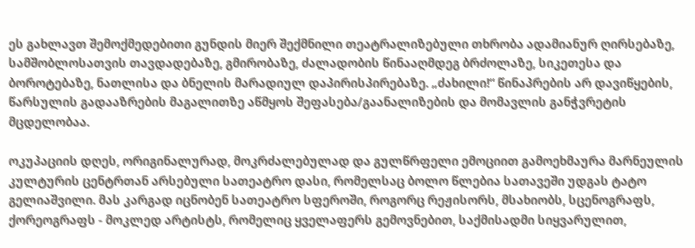ეს გახლავთ შემოქმედებითი გუნდის მიერ შექმნილი თეატრალიზებული თხრობა ადამიანურ ღირსებაზე, სამშობლოსათვის თავდადებაზე, გმირობაზე, ძალადობის წინააღმდეგ ბრძოლაზე, სიკეთესა და ბოროტებაზე, ნათლისა და ბნელის მარადიულ დაპირისპირებაზე. „ძახილი!“ წინაპრების არ დავიწყების, წარსულის გადააზრების მაგალითზე აწმყოს შეფასება/გაანალიზების და მომავლის განჭვრეტის მცდელობაა.

ოკუპაციის დღეს, ორიგინალურად, მოკრძალებულად და გულწრფელი ემოციით გამოეხმაურა მარნეულის კულტურის ცენტრთან არსებული სათეატრო დასი, რომელსაც ბოლო წლებია სათავეში უდგას ტატო გელიაშვილი. მას კარგად იცნობენ სათეატრო სფეროში, როგორც რეჟისორს, მსახიობს, სცენოგრაფს, ქორეოგრაფს - მოკლედ არტისტს, რომელიც ყველაფერს გემოვნებით, საქმისადმი სიყვარულით,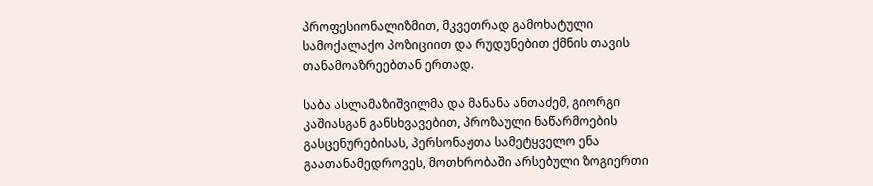პროფესიონალიზმით, მკვეთრად გამოხატული სამოქალაქო პოზიციით და რუდუნებით ქმნის თავის თანამოაზრეებთან ერთად.

საბა ასლამაზიშვილმა და მანანა ანთაძემ, გიორგი კაშიასგან განსხვავებით, პროზაული ნაწარმოების გასცენურებისას, პერსონაჟთა სამეტყველო ენა გაათანამედროვეს, მოთხრობაში არსებული ზოგიერთი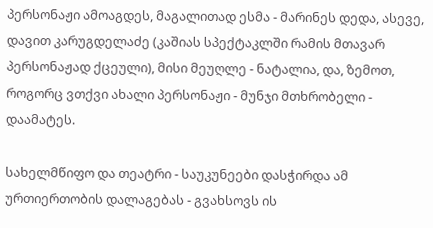პერსონაჟი ამოაგდეს, მაგალითად ესმა - მარინეს დედა, ასევე, დავით კარუგდელაძე (კაშიას სპექტაკლში რამის მთავარ პერსონაჟად ქცეული), მისი მეუღლე - ნატალია, და, ზემოთ, როგორც ვთქვი ახალი პერსონაჟი - მუნჯი მთხრობელი - დაამატეს.

სახელმწიფო და თეატრი - საუკუნეები დასჭირდა ამ ურთიერთობის დალაგებას - გვახსოვს ის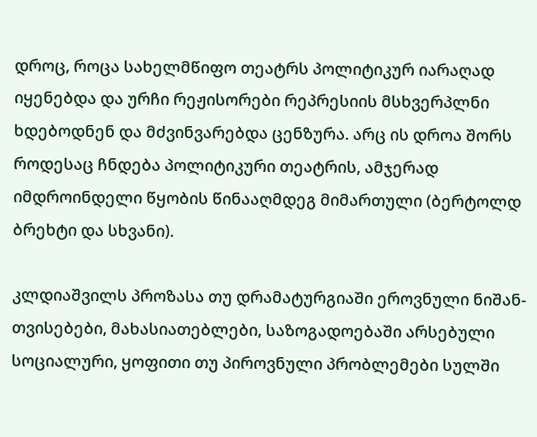დროც, როცა სახელმწიფო თეატრს პოლიტიკურ იარაღად იყენებდა და ურჩი რეჟისორები რეპრესიის მსხვერპლნი ხდებოდნენ და მძვინვარებდა ცენზურა. არც ის დროა შორს როდესაც ჩნდება პოლიტიკური თეატრის, ამჯერად იმდროინდელი წყობის წინააღმდეგ მიმართული (ბერტოლდ ბრეხტი და სხვანი).

კლდიაშვილს პროზასა თუ დრამატურგიაში ეროვნული ნიშან-თვისებები, მახასიათებლები, საზოგადოებაში არსებული სოციალური, ყოფითი თუ პიროვნული პრობლემები სულში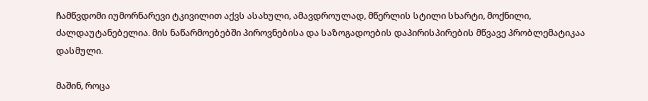ჩამწვდომი იუმორნარევი ტკივილით აქვს ასახული, ამავდროულად, მწერლის სტილი სხარტი, მოქნილი, ძალდაუტანებელია. მის ნაწარმოებებში პიროვნებისა და საზოგადოების დაპირისპირების მწვავე პრობლემატიკაა დასმული.

მაშინ, როცა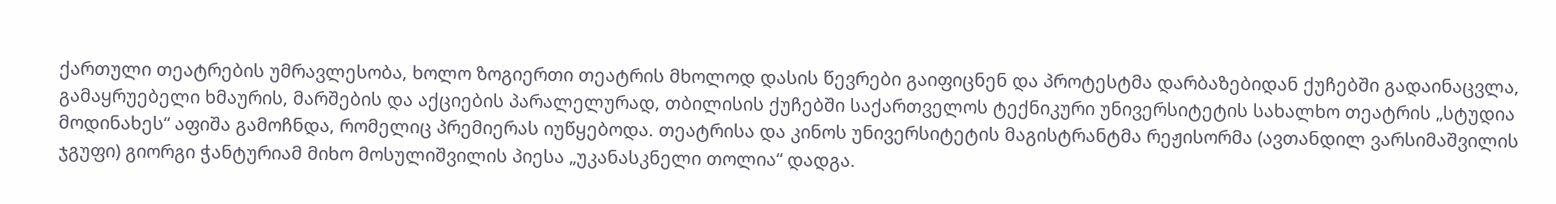ქართული თეატრების უმრავლესობა, ხოლო ზოგიერთი თეატრის მხოლოდ დასის წევრები გაიფიცნენ და პროტესტმა დარბაზებიდან ქუჩებში გადაინაცვლა, გამაყრუებელი ხმაურის, მარშების და აქციების პარალელურად, თბილისის ქუჩებში საქართველოს ტექნიკური უნივერსიტეტის სახალხო თეატრის „სტუდია მოდინახეს“ აფიშა გამოჩნდა, რომელიც პრემიერას იუწყებოდა. თეატრისა და კინოს უნივერსიტეტის მაგისტრანტმა რეჟისორმა (ავთანდილ ვარსიმაშვილის ჯგუფი) გიორგი ჭანტურიამ მიხო მოსულიშვილის პიესა „უკანასკნელი თოლია“ დადგა.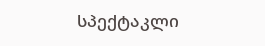სპექტაკლი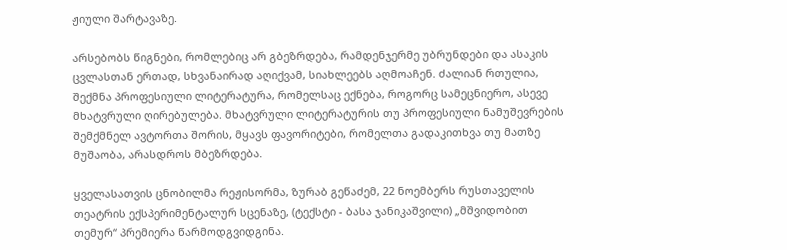ჟიული შარტავაზე.

არსებობს წიგნები, რომლებიც არ გბეზრდება, რამდენჯერმე უბრუნდები და ასაკის ცვლასთან ერთად, სხვანაირად აღიქვამ, სიახლეებს აღმოაჩენ. ძალიან რთულია, შექმნა პროფესიული ლიტერატურა, რომელსაც ექნება, როგორც სამეცნიერო, ასევე მხატვრული ღირებულება. მხატვრული ლიტერატურის თუ პროფესიული ნამუშევრების შემქმნელ ავტორთა შორის, მყავს ფავორიტები, რომელთა გადაკითხვა თუ მათზე მუშაობა, არასდროს მბეზრდება.

ყველასათვის ცნობილმა რეჟისორმა, ზურაბ გეწაძემ, 22 ნოემბერს რუსთაველის თეატრის ექსპერიმენტალურ სცენაზე, (ტექსტი - ბასა ჯანიკაშვილი) „მშვიდობით თემურ“ პრემიერა წარმოდგვიდგინა.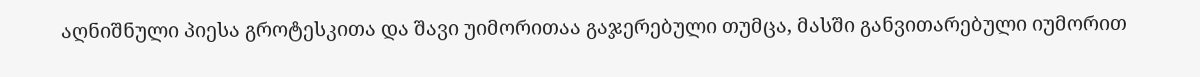აღნიშნული პიესა გროტესკითა და შავი უიმორითაა გაჯერებული თუმცა, მასში განვითარებული იუმორით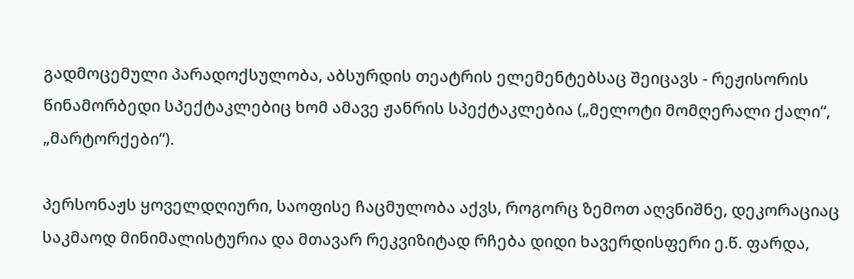გადმოცემული პარადოქსულობა, აბსურდის თეატრის ელემენტებსაც შეიცავს - რეჟისორის წინამორბედი სპექტაკლებიც ხომ ამავე ჟანრის სპექტაკლებია („მელოტი მომღერალი ქალი“, „მარტორქები“).

პერსონაჟს ყოველდღიური, საოფისე ჩაცმულობა აქვს, როგორც ზემოთ აღვნიშნე, დეკორაციაც საკმაოდ მინიმალისტურია და მთავარ რეკვიზიტად რჩება დიდი ხავერდისფერი ე.წ. ფარდა,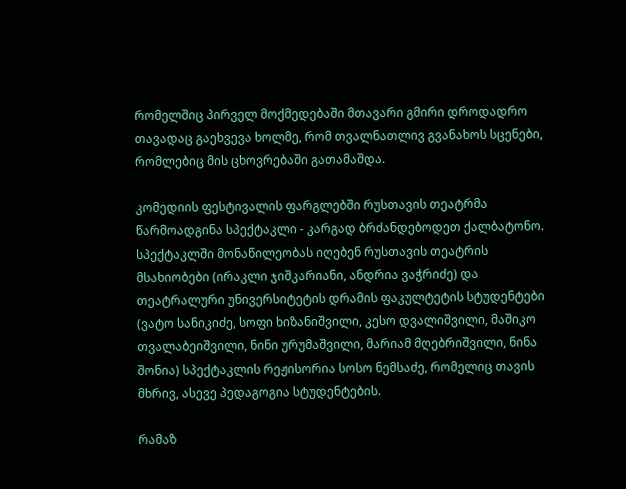რომელშიც პირველ მოქმედებაში მთავარი გმირი დროდადრო თავადაც გაეხვევა ხოლმე, რომ თვალნათლივ გვანახოს სცენები, რომლებიც მის ცხოვრებაში გათამაშდა.

კომედიის ფესტივალის ფარგლებში რუსთავის თეატრმა წარმოადგინა სპექტაკლი - კარგად ბრძანდებოდეთ ქალბატონო. სპექტაკლში მონაწილეობას იღებენ რუსთავის თეატრის მსახიობები (ირაკლი ჯიშკარიანი, ანდრია ვაჭრიძე) და თეატრალური უნივერსიტეტის დრამის ფაკულტეტის სტუდენტები (ვატო სანიკიძე, სოფი ხიზანიშვილი, კესო დვალიშვილი, მაშიკო თვალაბეიშვილი, ნინი ურუმაშვილი, მარიამ მღებრიშვილი, ნინა შონია) სპექტაკლის რეჟისორია სოსო ნემსაძე, რომელიც თავის მხრივ, ასევე პედაგოგია სტუდენტების.

რამაზ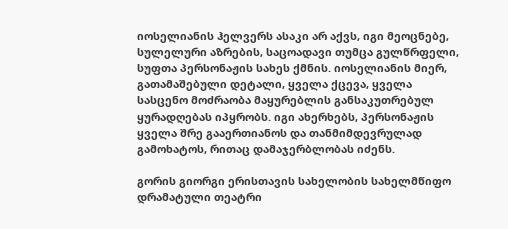იოსელიანის ჰელვერს ასაკი არ აქვს, იგი მეოცნებე, სულელური აზრების, საცოადავი თუმცა გულწრფელი, სუფთა პერსონაჟის სახეს ქმნის. იოსელიანის მიერ, გათამაშებული დეტალი, ყველა ქცევა, ყველა სასცენო მოძრაობა მაყურებლის განსაკუთრებულ ყურადღებას იპყრობს. იგი ახერხებს, პერსონაჟის ყველა შრე გააერთიანოს და თანმიმდევრულად გამოხატოს, რითაც დამაჯერბლობას იძენს.

გორის გიორგი ერისთავის სახელობის სახელმწიფო დრამატული თეატრი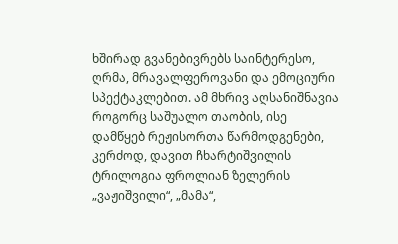ხშირად გვანებივრებს საინტერესო, ღრმა, მრავალფეროვანი და ემოციური სპექტაკლებით. ამ მხრივ აღსანიშნავია როგორც საშუალო თაობის, ისე დამწყებ რეჟისორთა წარმოდგენები, კერძოდ, დავით ჩხარტიშვილის ტრილოგია ფროლიან ზელერის „ვაჟიშვილი“, „მამა“,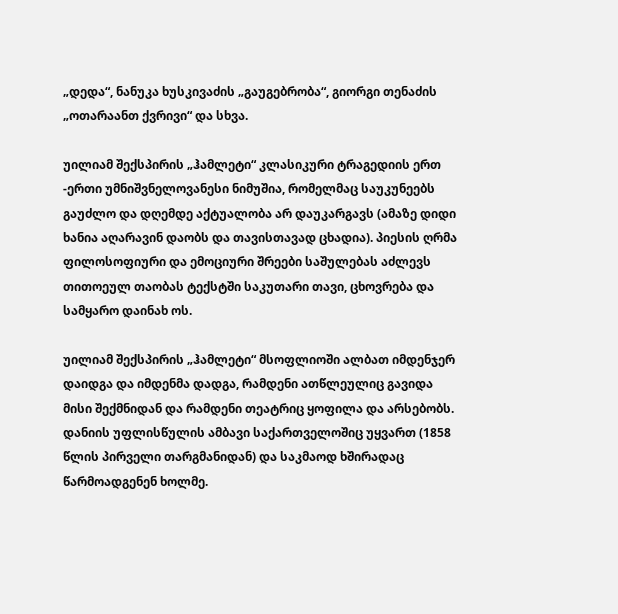„დედა“, ნანუკა ხუსკივაძის „გაუგებრობა“, გიორგი თენაძის „ოთარაანთ ქვრივი“ და სხვა.

უილიამ შექსპირის „ჰამლეტი“ კლასიკური ტრაგედიის ერთ -ერთი უმნიშვნელოვანესი ნიმუშია, რომელმაც საუკუნეებს გაუძლო და დღემდე აქტუალობა არ დაუკარგავს (ამაზე დიდი ხანია აღარავინ დაობს და თავისთავად ცხადია). პიესის ღრმა ფილოსოფიური და ემოციური შრეები საშულებას აძლევს თითოეულ თაობას ტექსტში საკუთარი თავი, ცხოვრება და სამყარო დაინახ ოს.

უილიამ შექსპირის „ჰამლეტი“ მსოფლიოში ალბათ იმდენჯერ დაიდგა და იმდენმა დადგა, რამდენი ათწლეულიც გავიდა მისი შექმნიდან და რამდენი თეატრიც ყოფილა და არსებობს. დანიის უფლისწულის ამბავი საქართველოშიც უყვართ (1858 წლის პირველი თარგმანიდან) და საკმაოდ ხშირადაც წარმოადგენენ ხოლმე.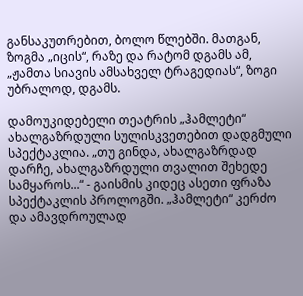განსაკუთრებით, ბოლო წლებში. მათგან, ზოგმა „იცის“, რაზე და რატომ დგამს ამ, „ჟამთა სიავის ამსახველ ტრაგედიას“, ზოგი უბრალოდ, დგამს.

დამოუკიდებელი თეატრის „ჰამლეტი“ ახალგაზრდული სულისკვეთებით დადგმული სპექტაკლია. „თუ გინდა, ახალგაზრდად დარჩე, ახალგაზრდული თვალით შეხედე სამყაროს...“ - გაისმის კიდეც ასეთი ფრაზა სპექტაკლის პროლოგში. „ჰამლეტი“ კერძო და ამავდროულად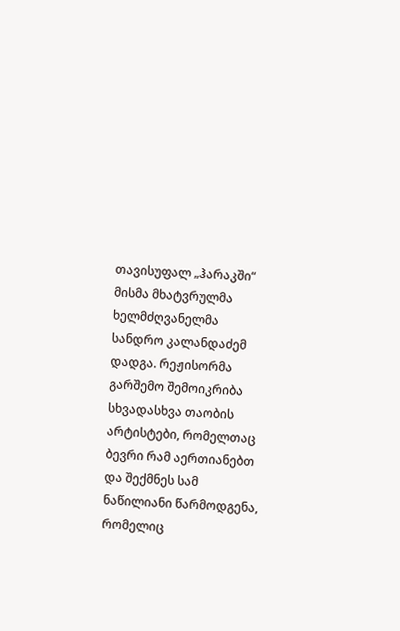თავისუფალ „ჰარაკში“ მისმა მხატვრულმა ხელმძღვანელმა სანდრო კალანდაძემ დადგა. რეჟისორმა გარშემო შემოიკრიბა სხვადასხვა თაობის არტისტები, რომელთაც ბევრი რამ აერთიანებთ და შექმნეს სამ ნაწილიანი წარმოდგენა, რომელიც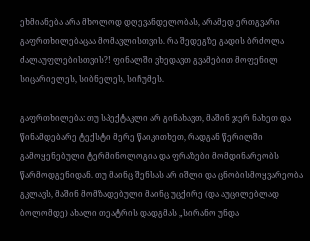ეხმიანება არა მხოლოდ დღევანდელობას, არამედ ერთგვარი გაფრთხილებაცაა მომავლისთვის. რა შედეგზე გადის ბრძოლა ძალაუფლებისთვის?! ფინალში ვხედავთ გვამებით მოფენილ სიცარიელეს, სიბნელეს, სიჩუმეს.

გაფრთხილება: თუ სპექტაკლი არ გინახავთ, მაშინ ჯერ ნახეთ და წინამდებარე ტექსტი მერე წაიკითხეთ, რადგან წერილში გამოყენებული ტერმინოლოგია და ფრაზები მომდინარეობს წარმოდგენიდან. თუ მაინც შენსას არ იშლი და ცნობისმოყვარეობა გკლავს, მაშინ მომზადებული მაინც უცქირე (და აუცილებლად ბოლომდე) ახალი თეატრის დადგმას „სირანო უნდა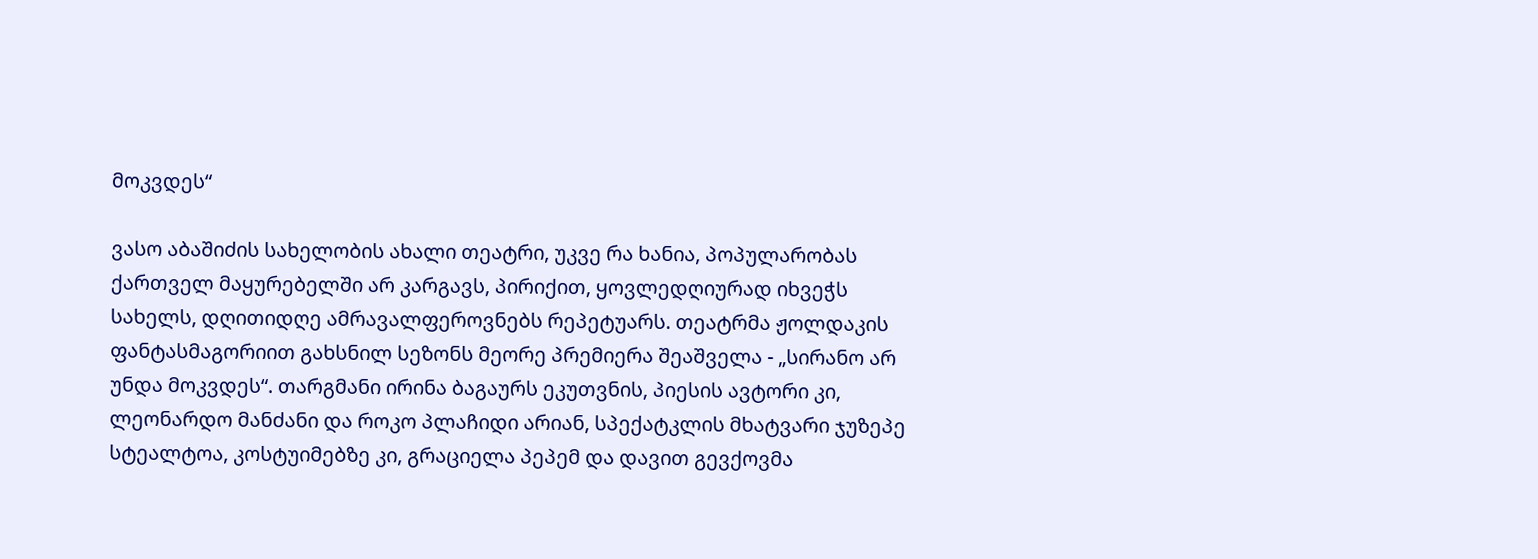მოკვდეს“

ვასო აბაშიძის სახელობის ახალი თეატრი, უკვე რა ხანია, პოპულარობას ქართველ მაყურებელში არ კარგავს, პირიქით, ყოვლედღიურად იხვეჭს სახელს, დღითიდღე ამრავალფეროვნებს რეპეტუარს. თეატრმა ჟოლდაკის ფანტასმაგორიით გახსნილ სეზონს მეორე პრემიერა შეაშველა - „სირანო არ უნდა მოკვდეს“. თარგმანი ირინა ბაგაურს ეკუთვნის, პიესის ავტორი კი, ლეონარდო მანძანი და როკო პლაჩიდი არიან, სპექატკლის მხატვარი ჯუზეპე სტეალტოა, კოსტუიმებზე კი, გრაციელა პეპემ და დავით გევქოვმა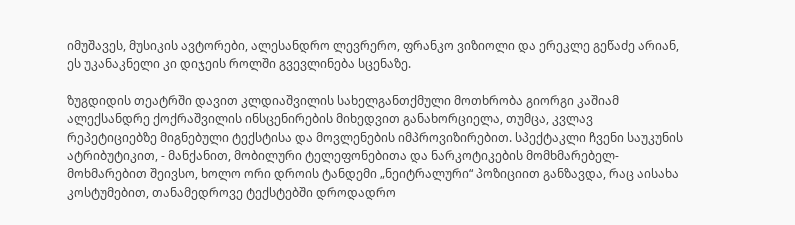იმუშავეს, მუსიკის ავტორები, ალესანდრო ლევრერო, ფრანკო ვიზიოლი და ერეკლე გეწაძე არიან, ეს უკანაკნელი კი დიჯეის როლში გვევლინება სცენაზე.

ზუგდიდის თეატრში დავით კლდიაშვილის სახელგანთქმული მოთხრობა გიორგი კაშიამ ალექსანდრე ქოქრაშვილის ინსცენირების მიხედვით განახორციელა, თუმცა, კვლავ რეპეტიციებზე მიგნებული ტექსტისა და მოვლენების იმპროვიზირებით. სპექტაკლი ჩვენი საუკუნის ატრიბუტიკით, - მანქანით, მობილური ტელეფონებითა და ნარკოტიკების მომხმარებელ-მოხმარებით შეივსო, ხოლო ორი დროის ტანდემი „ნეიტრალური“ პოზიციით განზავდა, რაც აისახა კოსტუმებით, თანამედროვე ტექსტებში დროდადრო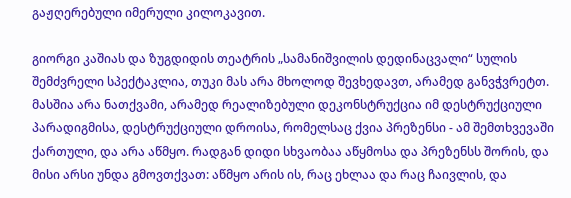გაჟღერებული იმერული კილოკავით.

გიორგი კაშიას და ზუგდიდის თეატრის „სამანიშვილის დედინაცვალი“ სულის შემძვრელი სპექტაკლია, თუკი მას არა მხოლოდ შევხედავთ, არამედ განვჭვრეტთ. მასშია არა ნათქვამი, არამედ რეალიზებული დეკონსტრუქცია იმ დესტრუქციული პარადიგმისა, დესტრუქციული დროისა, რომელსაც ქვია პრეზენსი - ამ შემთხვევაში ქართული, და არა აწმყო. რადგან დიდი სხვაობაა აწყმოსა და პრეზენსს შორის, და მისი არსი უნდა გმოვთქვათ: აწმყო არის ის, რაც ეხლაა და რაც ჩაივლის, და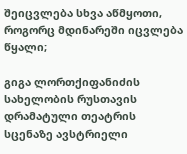შეიცვლება სხვა აწმყოთი, როგორც მდინარეში იცვლება წყალი;

გიგა ლორთქიფანიძის სახელობის რუსთავის დრამატული თეატრის სცენაზე ავსტრიელი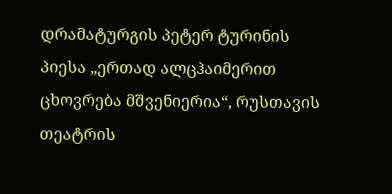დრამატურგის პეტერ ტურინის პიესა „ერთად ალცჰაიმერით ცხოვრება მშვენიერია“, რუსთავის თეატრის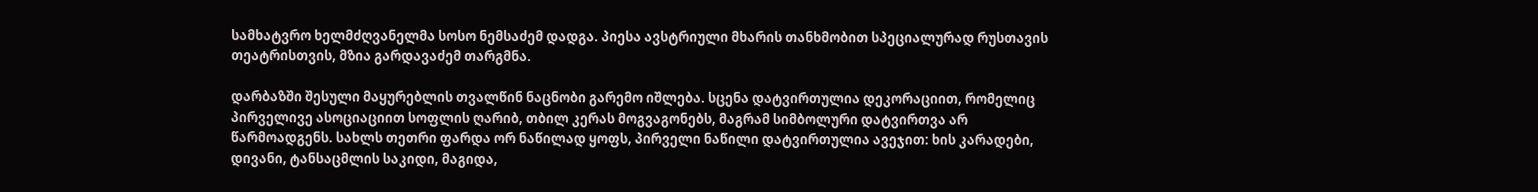სამხატვრო ხელმძღვანელმა სოსო ნემსაძემ დადგა. პიესა ავსტრიული მხარის თანხმობით სპეციალურად რუსთავის თეატრისთვის, მზია გარდავაძემ თარგმნა.

დარბაზში შესული მაყურებლის თვალწინ ნაცნობი გარემო იშლება. სცენა დატვირთულია დეკორაციით, რომელიც პირველივე ასოციაციით სოფლის ღარიბ, თბილ კერას მოგვაგონებს, მაგრამ სიმბოლური დატვირთვა არ წარმოადგენს. სახლს თეთრი ფარდა ორ ნაწილად ყოფს, პირველი ნაწილი დატვირთულია ავეჯით: ხის კარადები, დივანი, ტანსაცმლის საკიდი, მაგიდა,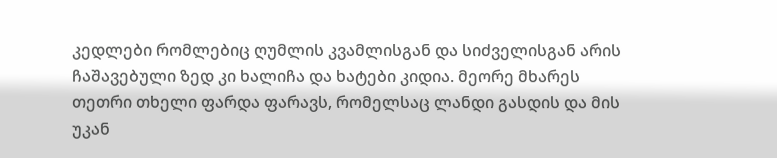კედლები რომლებიც ღუმლის კვამლისგან და სიძველისგან არის ჩაშავებული ზედ კი ხალიჩა და ხატები კიდია. მეორე მხარეს თეთრი თხელი ფარდა ფარავს, რომელსაც ლანდი გასდის და მის უკან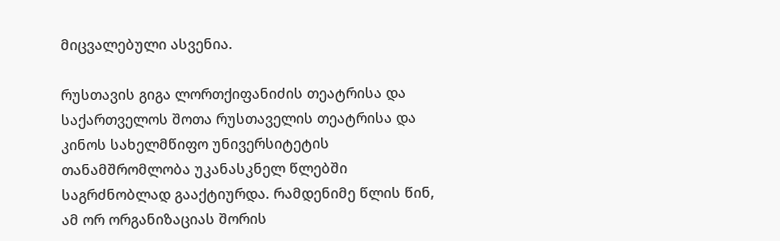მიცვალებული ასვენია.

რუსთავის გიგა ლორთქიფანიძის თეატრისა და საქართველოს შოთა რუსთაველის თეატრისა და კინოს სახელმწიფო უნივერსიტეტის თანამშრომლობა უკანასკნელ წლებში საგრძნობლად გააქტიურდა. რამდენიმე წლის წინ, ამ ორ ორგანიზაციას შორის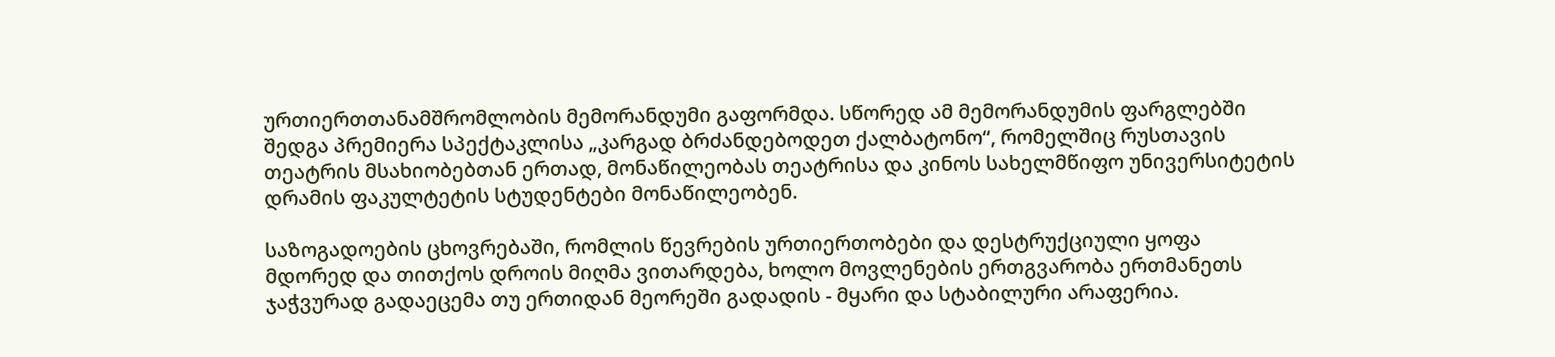ურთიერთთანამშრომლობის მემორანდუმი გაფორმდა. სწორედ ამ მემორანდუმის ფარგლებში შედგა პრემიერა სპექტაკლისა „კარგად ბრძანდებოდეთ ქალბატონო“, რომელშიც რუსთავის თეატრის მსახიობებთან ერთად, მონაწილეობას თეატრისა და კინოს სახელმწიფო უნივერსიტეტის დრამის ფაკულტეტის სტუდენტები მონაწილეობენ.

საზოგადოების ცხოვრებაში, რომლის წევრების ურთიერთობები და დესტრუქციული ყოფა მდორედ და თითქოს დროის მიღმა ვითარდება, ხოლო მოვლენების ერთგვარობა ერთმანეთს ჯაჭვურად გადაეცემა თუ ერთიდან მეორეში გადადის - მყარი და სტაბილური არაფერია.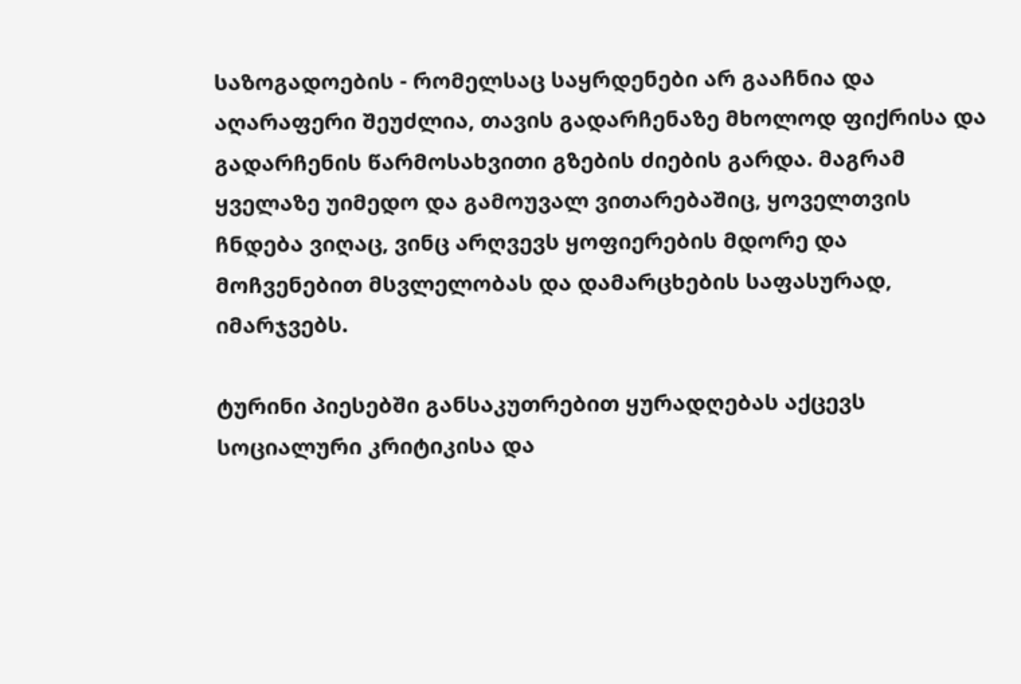საზოგადოების - რომელსაც საყრდენები არ გააჩნია და აღარაფერი შეუძლია, თავის გადარჩენაზე მხოლოდ ფიქრისა და გადარჩენის წარმოსახვითი გზების ძიების გარდა. მაგრამ ყველაზე უიმედო და გამოუვალ ვითარებაშიც, ყოველთვის ჩნდება ვიღაც, ვინც არღვევს ყოფიერების მდორე და მოჩვენებით მსვლელობას და დამარცხების საფასურად, იმარჯვებს.

ტურინი პიესებში განსაკუთრებით ყურადღებას აქცევს სოციალური კრიტიკისა და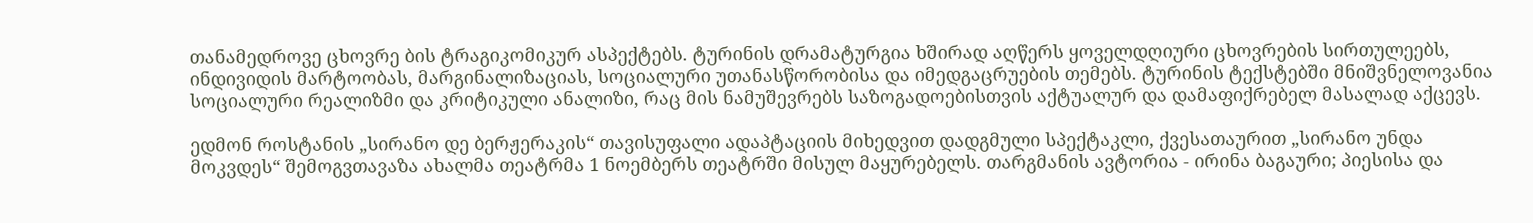თანამედროვე ცხოვრე ბის ტრაგიკომიკურ ასპექტებს. ტურინის დრამატურგია ხშირად აღწერს ყოველდღიური ცხოვრების სირთულეებს, ინდივიდის მარტოობას, მარგინალიზაციას, სოციალური უთანასწორობისა და იმედგაცრუების თემებს. ტურინის ტექსტებში მნიშვნელოვანია სოციალური რეალიზმი და კრიტიკული ანალიზი, რაც მის ნამუშევრებს საზოგადოებისთვის აქტუალურ და დამაფიქრებელ მასალად აქცევს.

ედმონ როსტანის „სირანო დე ბერჟერაკის“ თავისუფალი ადაპტაციის მიხედვით დადგმული სპექტაკლი, ქვესათაურით „სირანო უნდა მოკვდეს“ შემოგვთავაზა ახალმა თეატრმა 1 ნოემბერს თეატრში მისულ მაყურებელს. თარგმანის ავტორია - ირინა ბაგაური; პიესისა და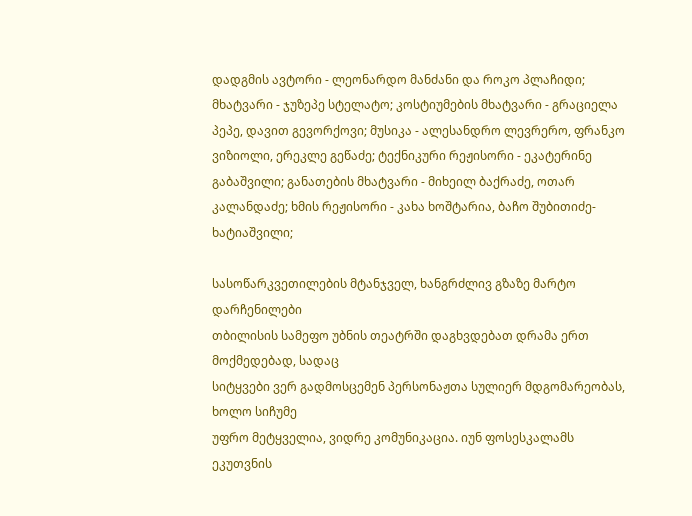დადგმის ავტორი - ლეონარდო მანძანი და როკო პლაჩიდი; მხატვარი - ჯუზეპე სტელატო; კოსტიუმების მხატვარი - გრაციელა პეპე, დავით გევორქოვი; მუსიკა - ალესანდრო ლევრერო, ფრანკო ვიზიოლი, ერეკლე გეწაძე; ტექნიკური რეჟისორი - ეკატერინე გაბაშვილი; განათების მხატვარი - მიხეილ ბაქრაძე, ოთარ კალანდაძე; ხმის რეჟისორი - კახა ხოშტარია, ბაჩო შუბითიძე-ხატიაშვილი;

სასოწარკვეთილების მტანჯველ, ხანგრძლივ გზაზე მარტო დარჩენილები
თბილისის სამეფო უბნის თეატრში დაგხვდებათ დრამა ერთ მოქმედებად, სადაც
სიტყვები ვერ გადმოსცემენ პერსონაჟთა სულიერ მდგომარეობას, ხოლო სიჩუმე
უფრო მეტყველია, ვიდრე კომუნიკაცია. იუნ ფოსესკალამს ეკუთვნის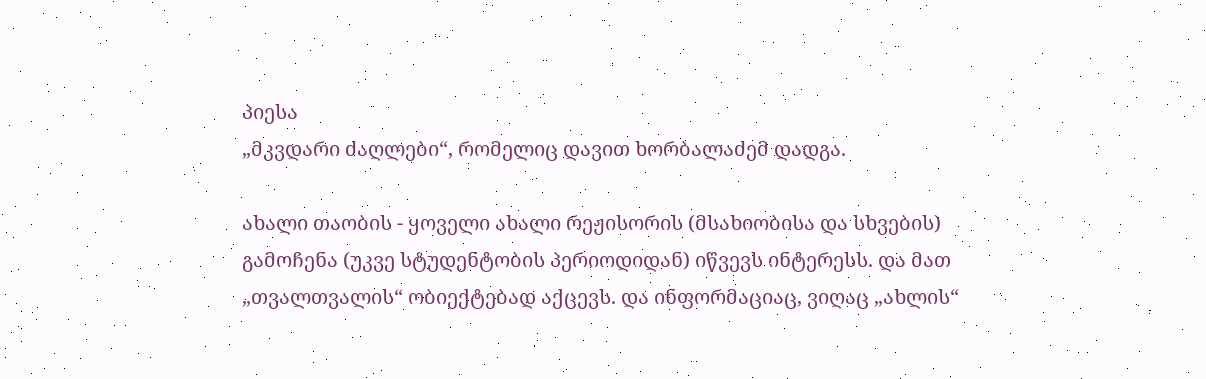პიესა
„მკვდარი ძაღლები“, რომელიც დავით ხორბალაძემ დადგა.

ახალი თაობის - ყოველი ახალი რეჟისორის (მსახიობისა და სხვების) გამოჩენა (უკვე სტუდენტობის პერიოდიდან) იწვევს ინტერესს. და მათ „თვალთვალის“ ობიექტებად აქცევს. და ინფორმაციაც, ვიღაც „ახლის“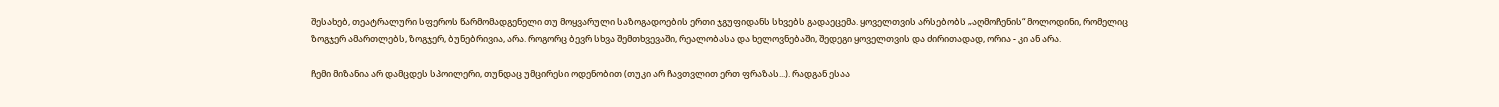შესახებ, თეატრალური სფეროს წარმომადგენელი თუ მოყვარული საზოგადოების ერთი ჯგუფიდანს სხვებს გადაეცემა. ყოველთვის არსებობს „აღმოჩენის“ მოლოდინი, რომელიც ზოგჯერ ამართლებს, ზოგჯერ, ბუნებრივია, არა. როგორც ბევრ სხვა შემთხვევაში, რეალობასა და ხელოვნებაში, შედეგი ყოველთვის და ძირითადად, ორია - კი ან არა.

ჩემი მიზანია არ დამცდეს სპოილერი, თუნდაც უმცირესი ოდენობით (თუკი არ ჩავთვლით ერთ ფრაზას...). რადგან ესაა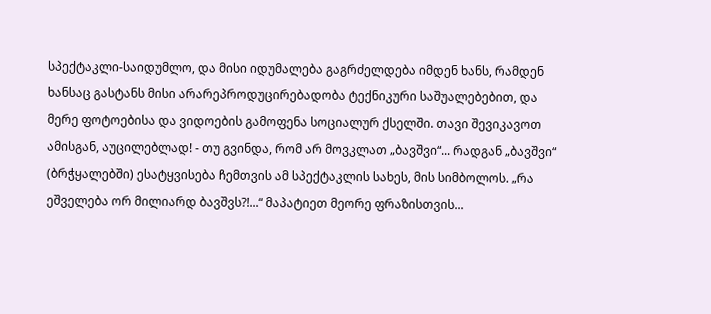სპექტაკლი-საიდუმლო, და მისი იდუმალება გაგრძელდება იმდენ ხანს, რამდენ ხანსაც გასტანს მისი არარეპროდუცირებადობა ტექნიკური საშუალებებით, და მერე ფოტოებისა და ვიდოების გამოფენა სოციალურ ქსელში. თავი შევიკავოთ ამისგან, აუცილებლად! - თუ გვინდა, რომ არ მოვკლათ „ბავშვი“... რადგან „ბავშვი“ (ბრჭყალებში) ესატყვისება ჩემთვის ამ სპექტაკლის სახეს, მის სიმბოლოს. „რა ეშველება ორ მილიარდ ბავშვს?!...“ მაპატიეთ მეორე ფრაზისთვის...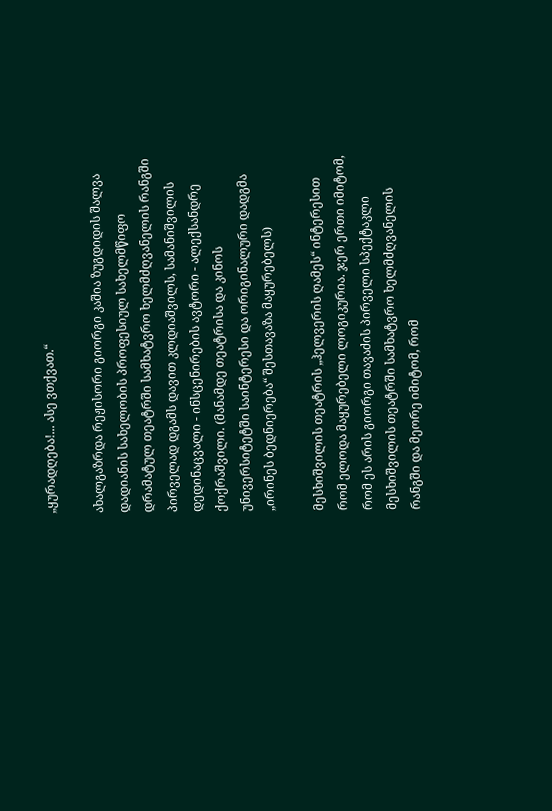„ყურადღება!... ასე ვთქვათ.“

ახალგაზრდა რეჟისორი გიორგი კაშია ზუგდიდის შალვა დადიანის სახელობის პროფესიულ სახელმწიფო დრამატულ თეატრში სამხატვრო ხელმძღვანელის რანგში პირველად დგამს დავით კლდიაშვილს, სამანიშვილის დედინაცვალი - ინსცენირების ავტორი - ალექსანდრე ქოქრაშვილი. (მანამდე თეატრისა და კინოს უნივერსიტეტში საინტერესი და ორიგინალური დადგმა „ირინეს ბედნიერება“ შესთავაზა მაყურებელს)

მესხიშვილის თეატრის „ჰელვერის ღამეს“ ინტერესით რომ ელოდა მაყურებელი ლოგიკურია. ჯერ ერთი იმიტომ, რომ ეს არის გიორგი თავაძის პირველი სპექტაკლი მესხიშვილის თეატრში სამხატვრო ხელმძღვანელის რანგში და მეორე იმიტომ, რომ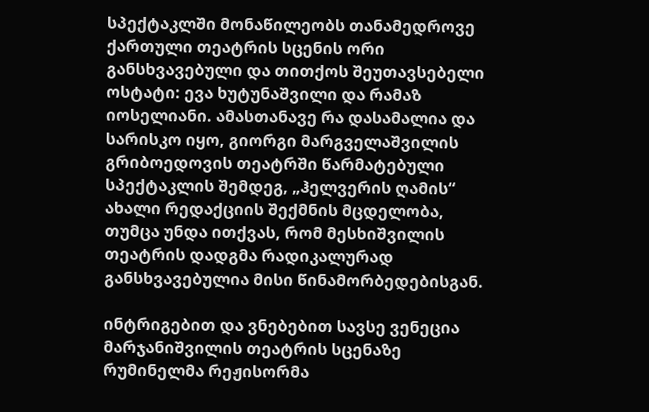სპექტაკლში მონაწილეობს თანამედროვე ქართული თეატრის სცენის ორი განსხვავებული და თითქოს შეუთავსებელი ოსტატი: ევა ხუტუნაშვილი და რამაზ იოსელიანი. ამასთანავე რა დასამალია და სარისკო იყო, გიორგი მარგველაშვილის გრიბოედოვის თეატრში წარმატებული სპექტაკლის შემდეგ, „ჰელვერის ღამის“ ახალი რედაქციის შექმნის მცდელობა, თუმცა უნდა ითქვას, რომ მესხიშვილის თეატრის დადგმა რადიკალურად განსხვავებულია მისი წინამორბედებისგან.

ინტრიგებით და ვნებებით სავსე ვენეცია მარჯანიშვილის თეატრის სცენაზე რუმინელმა რეჟისორმა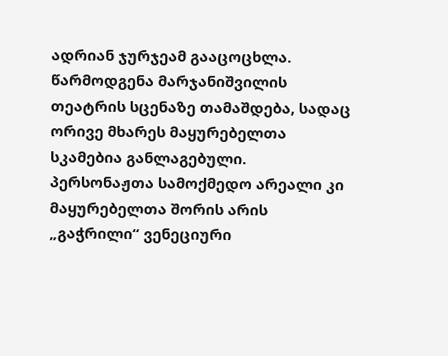ადრიან ჯურჯეამ გააცოცხლა. წარმოდგენა მარჯანიშვილის თეატრის სცენაზე თამაშდება, სადაც ორივე მხარეს მაყურებელთა სკამებია განლაგებული. პერსონაჟთა სამოქმედო არეალი კი მაყურებელთა შორის არის „გაჭრილი“ ვენეციური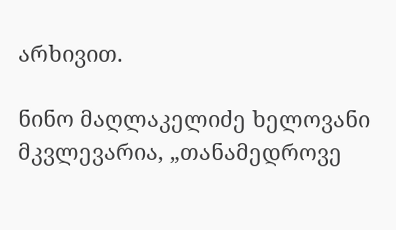არხივით.

ნინო მაღლაკელიძე ხელოვანი მკვლევარია, „თანამედროვე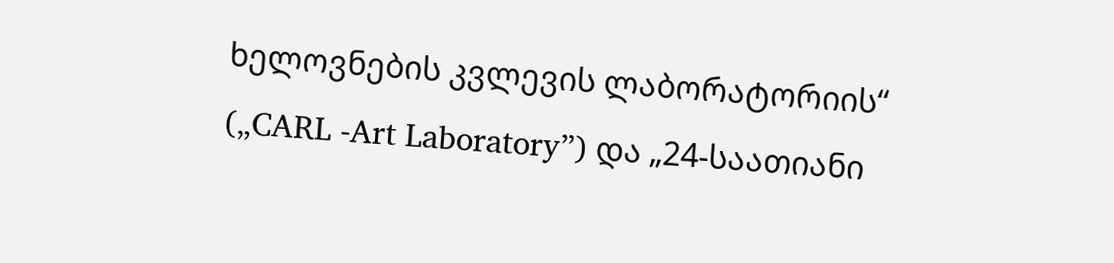ხელოვნების კვლევის ლაბორატორიის“ („CARL -Art Laboratory”) და „24-საათიანი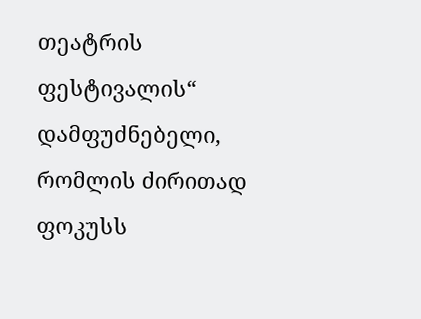თეატრის ფესტივალის“ დამფუძნებელი, რომლის ძირითად ფოკუსს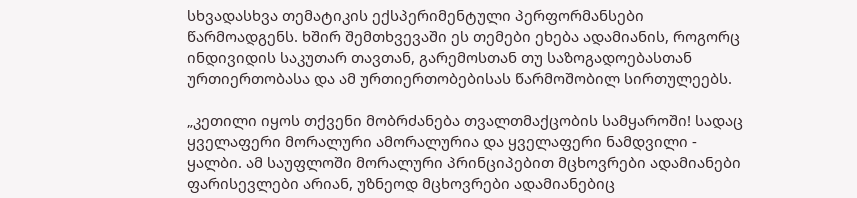სხვადასხვა თემატიკის ექსპერიმენტული პერფორმანსები წარმოადგენს. ხშირ შემთხვევაში ეს თემები ეხება ადამიანის, როგორც ინდივიდის საკუთარ თავთან, გარემოსთან თუ საზოგადოებასთან ურთიერთობასა და ამ ურთიერთობებისას წარმოშობილ სირთულეებს.

„კეთილი იყოს თქვენი მობრძანება თვალთმაქცობის სამყაროში! სადაც ყველაფერი მორალური ამორალურია და ყველაფერი ნამდვილი - ყალბი. ამ საუფლოში მორალური პრინციპებით მცხოვრები ადამიანები ფარისევლები არიან, უზნეოდ მცხოვრები ადამიანებიც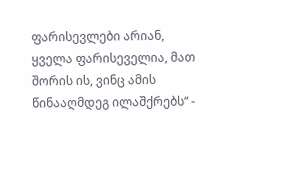ფარისევლები არიან, ყველა ფარისეველია, მათ შორის ის, ვინც ამის წინააღმდეგ ილაშქრებს“ -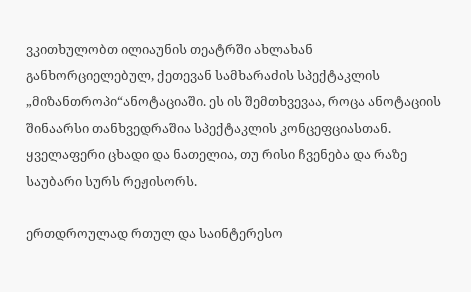ვკითხულობთ ილიაუნის თეატრში ახლახან განხორციელებულ, ქეთევან სამხარაძის სპექტაკლის „მიზანთროპი“ანოტაციაში. ეს ის შემთხვევაა, როცა ანოტაციის შინაარსი თანხვედრაშია სპექტაკლის კონცეფციასთან. ყველაფერი ცხადი და ნათელია, თუ რისი ჩვენება და რაზე საუბარი სურს რეჟისორს.

ერთდროულად რთულ და საინტერესო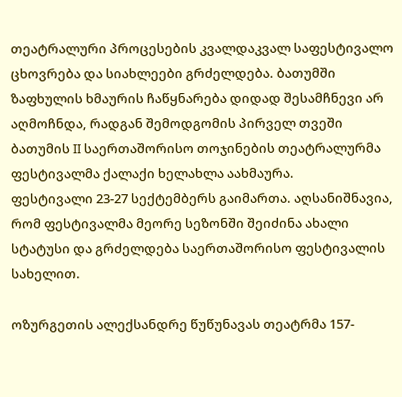თეატრალური პროცესების კვალდაკვალ საფესტივალო ცხოვრება და სიახლეები გრძელდება. ბათუმში ზაფხულის ხმაურის ჩაწყნარება დიდად შესამჩნევი არ აღმოჩნდა, რადგან შემოდგომის პირველ თვეში ბათუმის II საერთაშორისო თოჯინების თეატრალურმა ფესტივალმა ქალაქი ხელახლა აახმაურა.
ფესტივალი 23-27 სექტემბერს გაიმართა. აღსანიშნავია, რომ ფესტივალმა მეორე სეზონში შეიძინა ახალი სტატუსი და გრძელდება საერთაშორისო ფესტივალის სახელით.

ოზურგეთის ალექსანდრე წუწუნავას თეატრმა 157-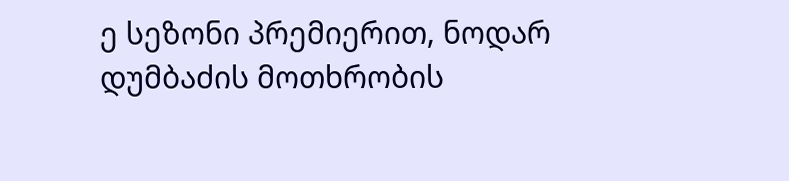ე სეზონი პრემიერით, ნოდარ დუმბაძის მოთხრობის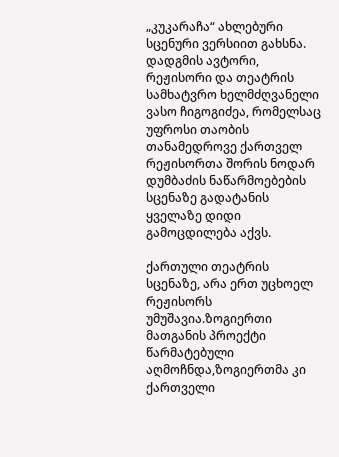„კუკარაჩა“ ახლებური სცენური ვერსიით გახსნა. დადგმის ავტორი, რეჟისორი და თეატრის სამხატვრო ხელმძღვანელი ვასო ჩიგოგიძეა, რომელსაც უფროსი თაობის თანამედროვე ქართველ რეჟისორთა შორის ნოდარ დუმბაძის ნაწარმოებების სცენაზე გადატანის ყველაზე დიდი გამოცდილება აქვს.

ქართული თეატრის სცენაზე, არა ერთ უცხოელ რეჟისორს უმუშავია.ზოგიერთი მათგანის პროექტი წარმატებული აღმოჩნდა,ზოგიერთმა კი ქართველი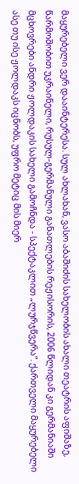მაყურებელი ვერ დააინტერესა. სულ ახლახან, ვასო აბაშიძის სახელობის ახალი თეატრის აფიშაზე, წარმოშობით უკრაინელი, რუსულ-გერმანული განათლების რეჟისორის, 2006 წლიდან კი გერმანიაში მცხოვრები ანდრი ჟოლდაკის სახელი გამოჩნდა - სპექტაკლით „ლურჯწვერა“. ქართველი მაყურებელი ასე თუ ისე ჟოლდაკს იცნობს, უფრო მეტიც მის მიერ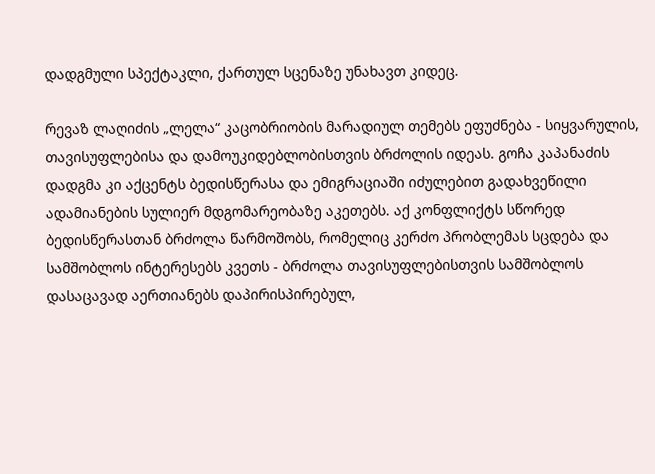დადგმული სპექტაკლი, ქართულ სცენაზე უნახავთ კიდეც.

რევაზ ლაღიძის „ლელა“ კაცობრიობის მარადიულ თემებს ეფუძნება - სიყვარულის, თავისუფლებისა და დამოუკიდებლობისთვის ბრძოლის იდეას. გოჩა კაპანაძის დადგმა კი აქცენტს ბედისწერასა და ემიგრაციაში იძულებით გადახვეწილი ადამიანების სულიერ მდგომარეობაზე აკეთებს. აქ კონფლიქტს სწორედ ბედისწერასთან ბრძოლა წარმოშობს, რომელიც კერძო პრობლემას სცდება და სამშობლოს ინტერესებს კვეთს - ბრძოლა თავისუფლებისთვის სამშობლოს დასაცავად აერთიანებს დაპირისპირებულ,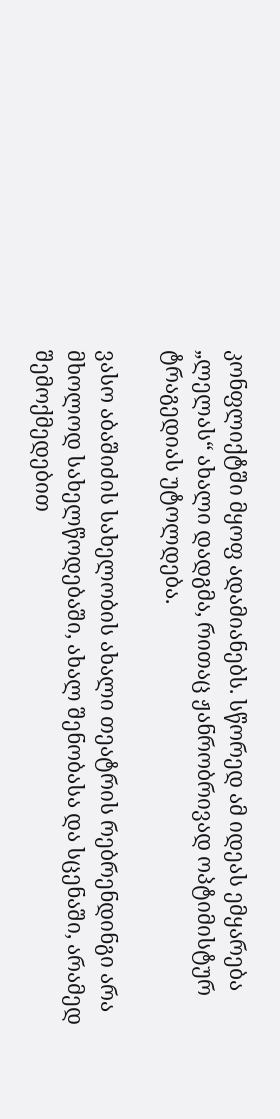კონფლიქტში მყოფ ადამიანებს. სწორედ ამ იდეას ემყარება „ლელას“ ახალი დადგმა, რითაც ჟანრობრივად ოპტიმისტურ ტრაგედიას უტოლდება.

ვასო აბაშიძის სახელობის ახალი თეატრის რებრენდინგი არა მხოლოდ სახელწოდებაში, ახალ შენობასა და სცენაში, არამედ შემოქმედებით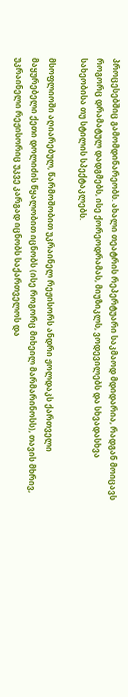პროცესებშიც გამომდინარეობს. ახალი თეატრის რეპერტუარი საკმაოდ მდიდარია, რადგან მოიცავს როგორც დრამატულ დადგმებს, ისე ქორეოდრამას, მიუზიკლს, ვოდევილებს და სხვადასხვა სახეობისა თუ სტილის სპექტაკლებს.

მსოფლიოში აღიარებულ, წარმოშობით უკრაინელ რეჟისორს ანდრი ჟოლდაკს ქართველი მაყურებელი ქეთი დოლიძის წყალობით იცნობს (ისე როგორც მიხეილ მარმარინოსს), თავის მხრივ, უკრაინელი რეჟისორიც უკვე კარგად იცნობს საქართველოს და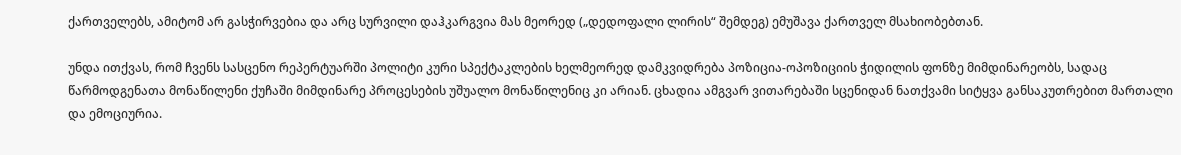ქართველებს, ამიტომ არ გასჭირვებია და არც სურვილი დაჰკარგვია მას მეორედ („დედოფალი ლირის“ შემდეგ) ემუშავა ქართველ მსახიობებთან.

უნდა ითქვას, რომ ჩვენს სასცენო რეპერტუარში პოლიტი კური სპექტაკლების ხელმეორედ დამკვიდრება პოზიცია-ოპოზიციის ჭიდილის ფონზე მიმდინარეობს, სადაც წარმოდგენათა მონაწილენი ქუჩაში მიმდინარე პროცესების უშუალო მონაწილენიც კი არიან. ცხადია ამგვარ ვითარებაში სცენიდან ნათქვამი სიტყვა განსაკუთრებით მართალი და ემოციურია.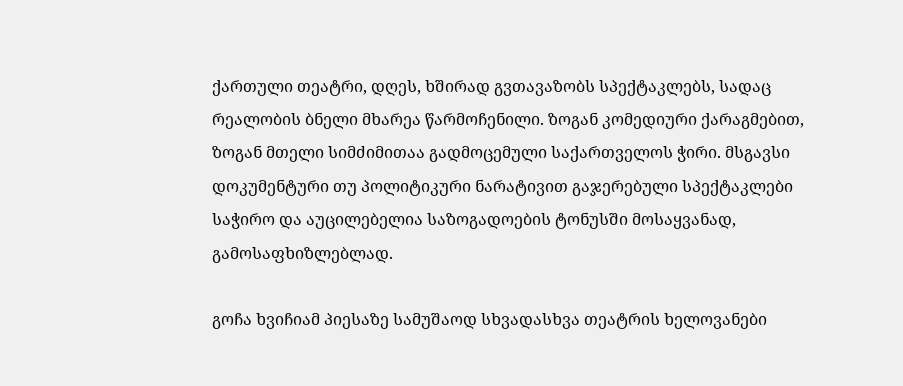ქართული თეატრი, დღეს, ხშირად გვთავაზობს სპექტაკლებს, სადაც რეალობის ბნელი მხარეა წარმოჩენილი. ზოგან კომედიური ქარაგმებით, ზოგან მთელი სიმძიმითაა გადმოცემული საქართველოს ჭირი. მსგავსი დოკუმენტური თუ პოლიტიკური ნარატივით გაჯერებული სპექტაკლები საჭირო და აუცილებელია საზოგადოების ტონუსში მოსაყვანად, გამოსაფხიზლებლად.

გოჩა ხვიჩიამ პიესაზე სამუშაოდ სხვადასხვა თეატრის ხელოვანები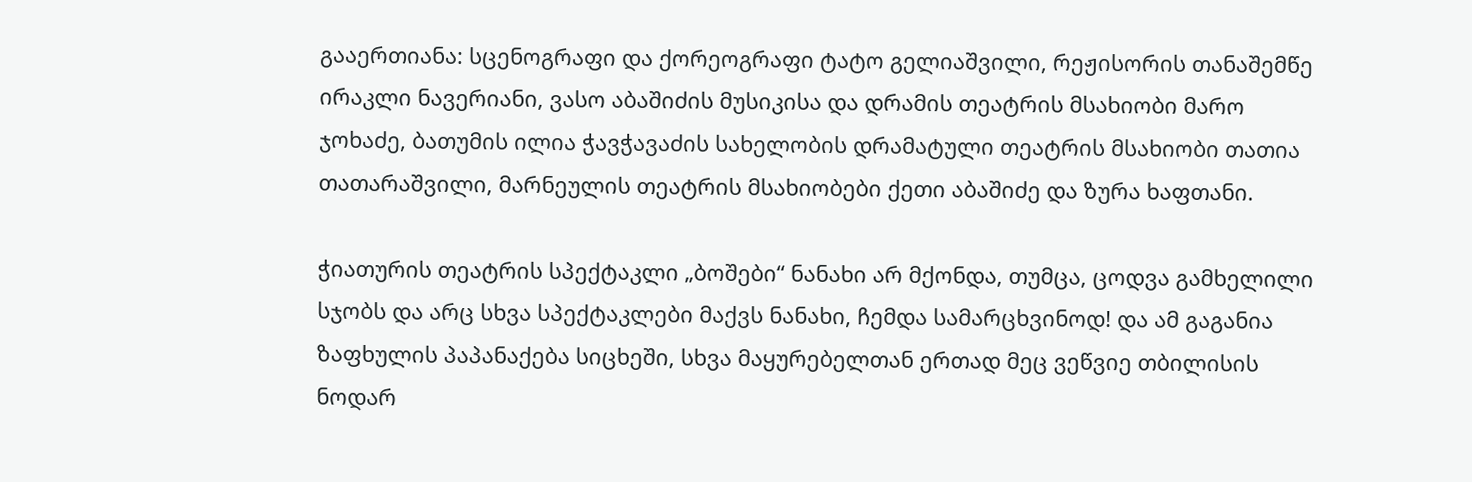გააერთიანა: სცენოგრაფი და ქორეოგრაფი ტატო გელიაშვილი, რეჟისორის თანაშემწე ირაკლი ნავერიანი, ვასო აბაშიძის მუსიკისა და დრამის თეატრის მსახიობი მარო ჯოხაძე, ბათუმის ილია ჭავჭავაძის სახელობის დრამატული თეატრის მსახიობი თათია თათარაშვილი, მარნეულის თეატრის მსახიობები ქეთი აბაშიძე და ზურა ხაფთანი.

ჭიათურის თეატრის სპექტაკლი „ბოშები“ ნანახი არ მქონდა, თუმცა, ცოდვა გამხელილი სჯობს და არც სხვა სპექტაკლები მაქვს ნანახი, ჩემდა სამარცხვინოდ! და ამ გაგანია ზაფხულის პაპანაქება სიცხეში, სხვა მაყურებელთან ერთად მეც ვეწვიე თბილისის ნოდარ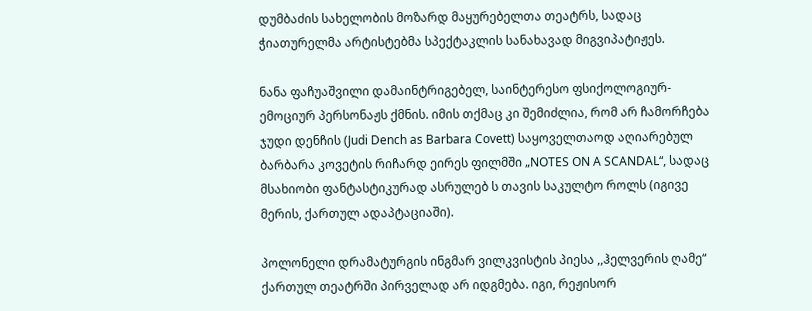დუმბაძის სახელობის მოზარდ მაყურებელთა თეატრს, სადაც ჭიათურელმა არტისტებმა სპექტაკლის სანახავად მიგვიპატიჟეს.

ნანა ფაჩუაშვილი დამაინტრიგებელ, საინტერესო ფსიქოლოგიურ-ემოციურ პერსონაჟს ქმნის. იმის თქმაც კი შემიძლია, რომ არ ჩამორჩება ჯუდი დენჩის (Judi Dench as Barbara Covett) საყოველთაოდ აღიარებულ ბარბარა კოვეტის რიჩარდ ეირეს ფილმში „NOTES ON A SCANDAL“, სადაც მსახიობი ფანტასტიკურად ასრულებ ს თავის საკულტო როლს (იგივე მერის, ქართულ ადაპტაციაში).

პოლონელი დრამატურგის ინგმარ ვილკვისტის პიესა ,,ჰელვერის ღამე“ ქართულ თეატრში პირველად არ იდგმება. იგი, რეჟისორ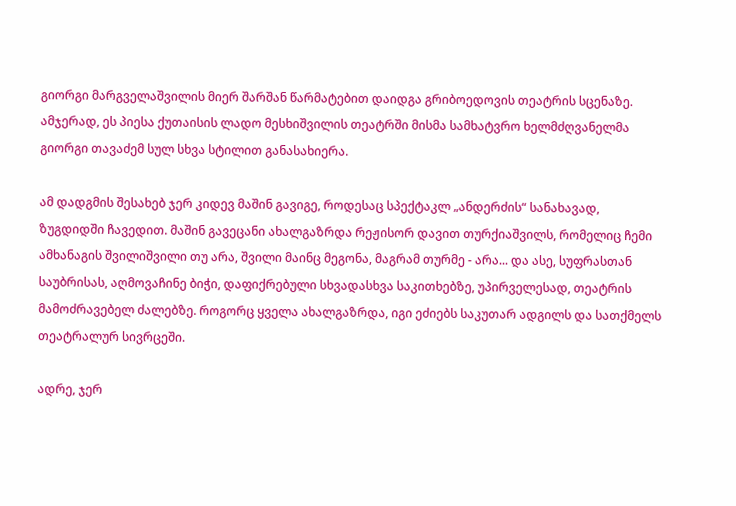გიორგი მარგველაშვილის მიერ შარშან წარმატებით დაიდგა გრიბოედოვის თეატრის სცენაზე. ამჯერად, ეს პიესა ქუთაისის ლადო მესხიშვილის თეატრში მისმა სამხატვრო ხელმძღვანელმა გიორგი თავაძემ სულ სხვა სტილით განასახიერა.

ამ დადგმის შესახებ ჯერ კიდევ მაშინ გავიგე, როდესაც სპექტაკლ „ანდერძის“ სანახავად, ზუგდიდში ჩავედით. მაშინ გავეცანი ახალგაზრდა რეჟისორ დავით თურქიაშვილს, რომელიც ჩემი ამხანაგის შვილიშვილი თუ არა, შვილი მაინც მეგონა, მაგრამ თურმე - არა... და ასე, სუფრასთან საუბრისას, აღმოვაჩინე ბიჭი, დაფიქრებული სხვადასხვა საკითხებზე, უპირველესად, თეატრის მამოძრავებელ ძალებზე. როგორც ყველა ახალგაზრდა, იგი ეძიებს საკუთარ ადგილს და სათქმელს თეატრალურ სივრცეში.

ადრე, ჯერ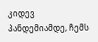კიდევ პანდემიამდე, ჩემს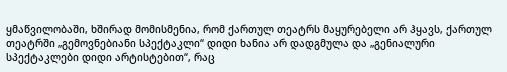ყმაწვილობაში, ხშირად მომისმენია, რომ ქართულ თეატრს მაყურებელი არ ჰყავს, ქართულ თეატრში „გემოვნებიანი სპექტაკლი“ დიდი ხანია არ დადგმულა და „გენიალური სპექტაკლები დიდი არტისტებით“, რაც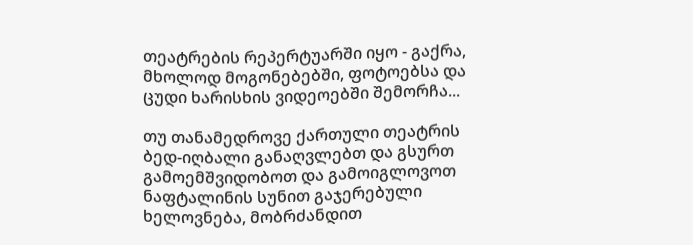თეატრების რეპერტუარში იყო - გაქრა, მხოლოდ მოგონებებში, ფოტოებსა და ცუდი ხარისხის ვიდეოებში შემორჩა...

თუ თანამედროვე ქართული თეატრის ბედ-იღბალი განაღვლებთ და გსურთ გამოემშვიდობოთ და გამოიგლოვოთ ნაფტალინის სუნით გაჯერებული ხელოვნება, მობრძანდით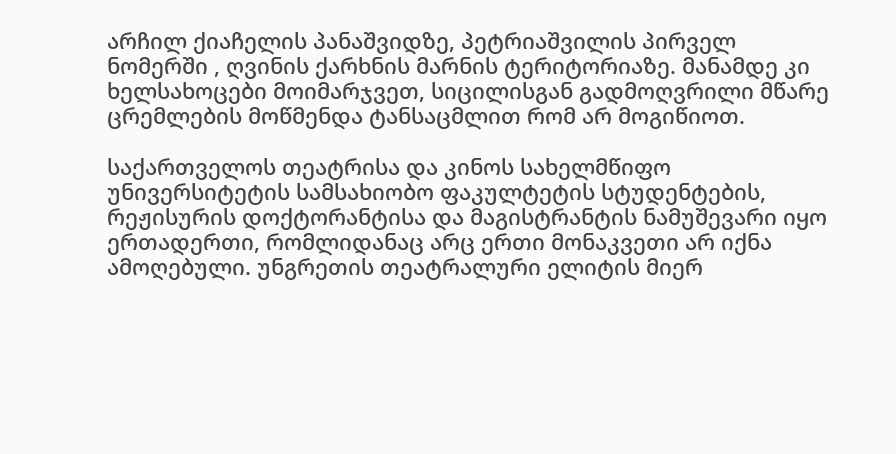არჩილ ქიაჩელის პანაშვიდზე, პეტრიაშვილის პირველ ნომერში , ღვინის ქარხნის მარნის ტერიტორიაზე. მანამდე კი ხელსახოცები მოიმარჯვეთ, სიცილისგან გადმოღვრილი მწარე ცრემლების მოწმენდა ტანსაცმლით რომ არ მოგიწიოთ.

საქართველოს თეატრისა და კინოს სახელმწიფო უნივერსიტეტის სამსახიობო ფაკულტეტის სტუდენტების, რეჟისურის დოქტორანტისა და მაგისტრანტის ნამუშევარი იყო ერთადერთი, რომლიდანაც არც ერთი მონაკვეთი არ იქნა ამოღებული. უნგრეთის თეატრალური ელიტის მიერ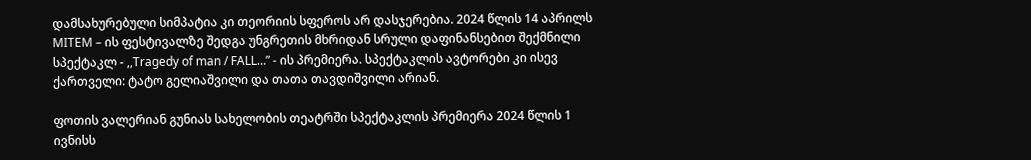დამსახურებული სიმპატია კი თეორიის სფეროს არ დასჯერებია. 2024 წლის 14 აპრილს MITEM – ის ფესტივალზე შედგა უნგრეთის მხრიდან სრული დაფინანსებით შექმნილი სპექტაკლ - ,,Tragedy of man / FALL…” - ის პრემიერა. სპექტაკლის ავტორები კი ისევ ქართველი: ტატო გელიაშვილი და თათა თავდიშვილი არიან.

ფოთის ვალერიან გუნიას სახელობის თეატრში სპექტაკლის პრემიერა 2024 წლის 1 ივნისს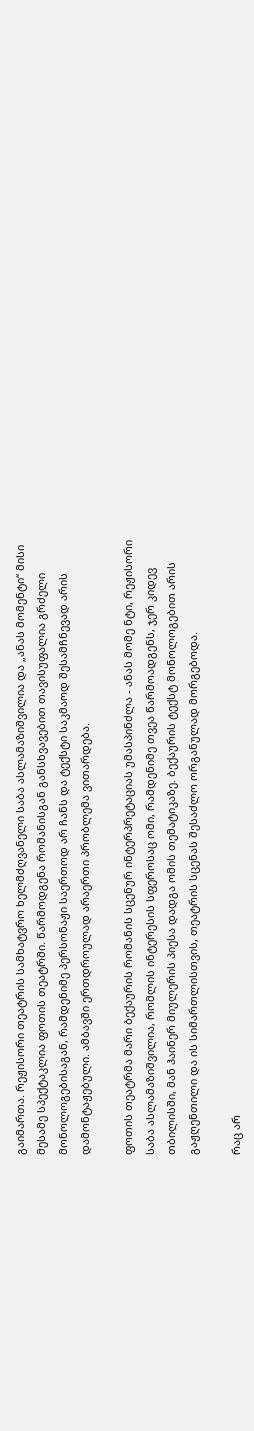გაიმართა. რეჟისორი თეატრის სამხატვრო ხელმძღვანელი საბა ასლამაზიშვილია და „ანას მომენტი“ მისი მესამე სპექტაკლია ფოთის თეატრში. წარმოდგენა რომანისგან განსხვავებით თავისუფალია გრძელი მონოლოგებისაგან, რამდენიმე პერსონაჟი საერთოდ არ ჩანს და ტექსტი საკმაოდ შესამჩნევად არის დამონტაჟებული. ამბავში ერთდროულად არაერთი პრობლემა ვითარდება.

ფოთის თეატრმა მარი ბექაურის რომანის სცენურ ინტერპრეტაციას უმასპინძლა - ანას მომე ნტი, რეჟისორი საბა ასლამაზიშვილია, რომლის ინტერესის სფეროსაც ომი, რამდენიმე თვეა წარმოადგენს, ჯერ კიდევ თბილისში, მან ჰაინერ მიულერის პიესა დადგა ომის თემატიკაზე. ბექაურის ტექსტ მონოლოგებით არის გაჟღენთილი და ის სიმართლისთვის, თეატრის სცენას შესაძლო ორგანულად მორგებოდა.

რაც არ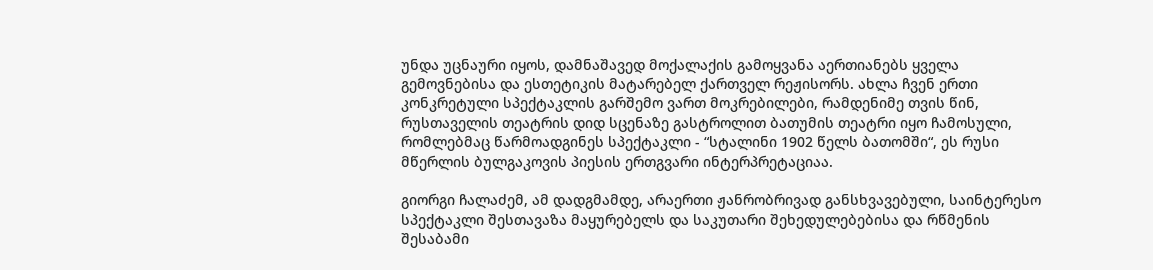უნდა უცნაური იყოს, დამნაშავედ მოქალაქის გამოყვანა აერთიანებს ყველა გემოვნებისა და ესთეტიკის მატარებელ ქართველ რეჟისორს. ახლა ჩვენ ერთი კონკრეტული სპექტაკლის გარშემო ვართ მოკრებილები, რამდენიმე თვის წინ, რუსთაველის თეატრის დიდ სცენაზე გასტროლით ბათუმის თეატრი იყო ჩამოსული, რომლებმაც წარმოადგინეს სპექტაკლი - “სტალინი 1902 წელს ბათომში“, ეს რუსი მწერლის ბულგაკოვის პიესის ერთგვარი ინტერპრეტაციაა.

გიორგი ჩალაძემ, ამ დადგმამდე, არაერთი ჟანრობრივად განსხვავებული, საინტერესო სპექტაკლი შესთავაზა მაყურებელს და საკუთარი შეხედულებებისა და რწმენის შესაბამი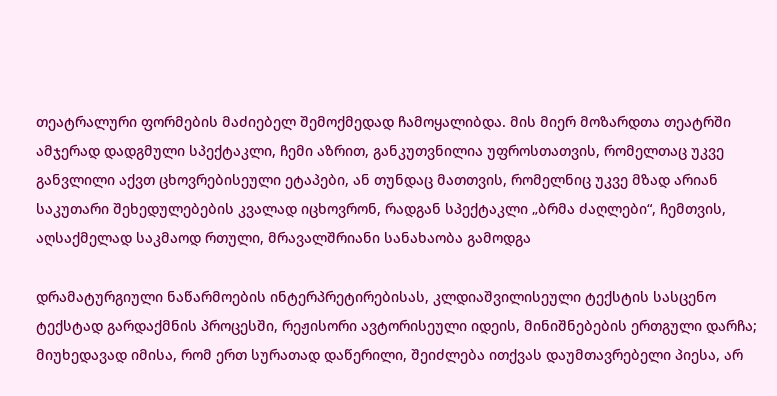თეატრალური ფორმების მაძიებელ შემოქმედად ჩამოყალიბდა. მის მიერ მოზარდთა თეატრში ამჯერად დადგმული სპექტაკლი, ჩემი აზრით, განკუთვნილია უფროსთათვის, რომელთაც უკვე განვლილი აქვთ ცხოვრებისეული ეტაპები, ან თუნდაც მათთვის, რომელნიც უკვე მზად არიან საკუთარი შეხედულებების კვალად იცხოვრონ, რადგან სპექტაკლი „ბრმა ძაღლები“, ჩემთვის, აღსაქმელად საკმაოდ რთული, მრავალშრიანი სანახაობა გამოდგა

დრამატურგიული ნაწარმოების ინტერპრეტირებისას, კლდიაშვილისეული ტექსტის სასცენო ტექსტად გარდაქმნის პროცესში, რეჟისორი ავტორისეული იდეის, მინიშნებების ერთგული დარჩა; მიუხედავად იმისა, რომ ერთ სურათად დაწერილი, შეიძლება ითქვას დაუმთავრებელი პიესა, არ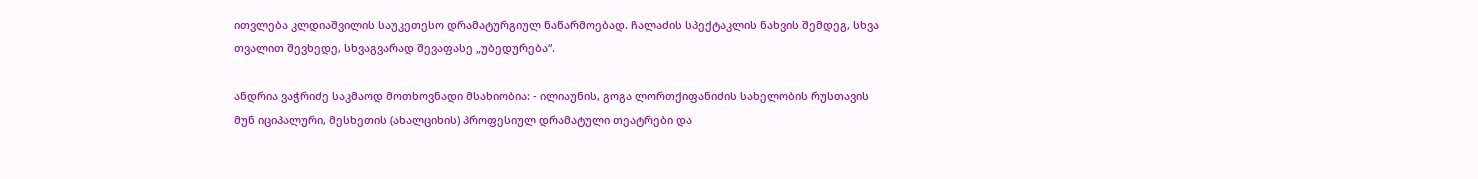ითვლება კლდიაშვილის საუკეთესო დრამატურგიულ ნაწარმოებად. ჩალაძის სპექტაკლის ნახვის შემდეგ, სხვა თვალით შევხედე, სხვაგვარად შევაფასე „უბედურება“.

ანდრია ვაჭრიძე საკმაოდ მოთხოვნადი მსახიობია: - ილიაუნის, გოგა ლორთქიფანიძის სახელობის რუსთავის მუნ იციპალური, მესხეთის (ახალციხის) პროფესიულ დრამატული თეატრები და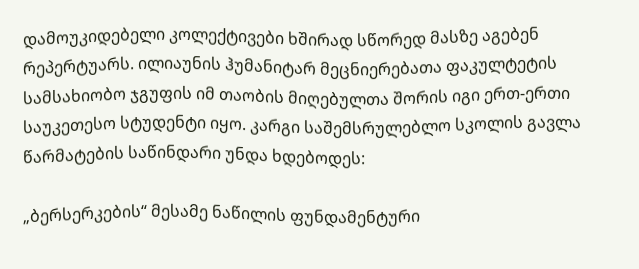დამოუკიდებელი კოლექტივები ხშირად სწორედ მასზე აგებენ რეპერტუარს. ილიაუნის ჰუმანიტარ მეცნიერებათა ფაკულტეტის სამსახიობო ჯგუფის იმ თაობის მიღებულთა შორის იგი ერთ-ერთი საუკეთესო სტუდენტი იყო. კარგი საშემსრულებლო სკოლის გავლა წარმატების საწინდარი უნდა ხდებოდეს:

„ბერსერკების“ მესამე ნაწილის ფუნდამენტური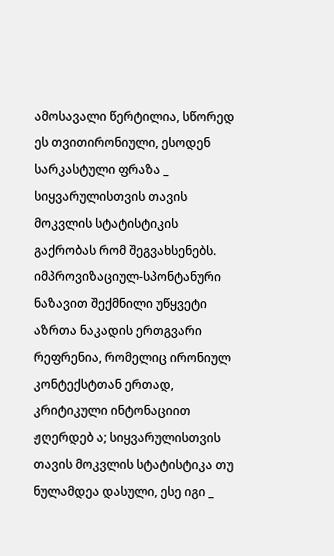ამოსავალი წერტილია, სწორედ ეს თვითირონიული, ესოდენ სარკასტული ფრაზა _ სიყვარულისთვის თავის მოკვლის სტატისტიკის გაქრობას რომ შეგვახსენებს. იმპროვიზაციულ-სპონტანური ნაზავით შექმნილი უწყვეტი აზრთა ნაკადის ერთგვარი რეფრენია, რომელიც ირონიულ კონტექსტთან ერთად, კრიტიკული ინტონაციით ჟღერდებ ა; სიყვარულისთვის თავის მოკვლის სტატისტიკა თუ ნულამდეა დასული, ესე იგი _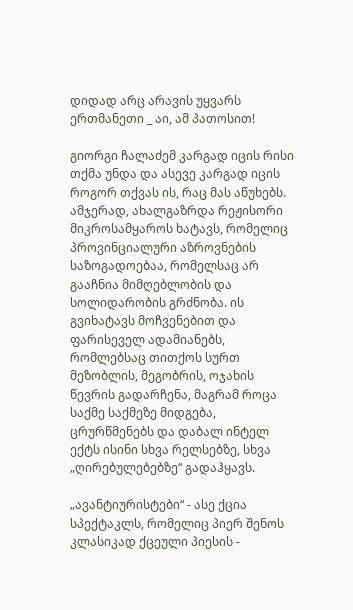დიდად არც არავის უყვარს ერთმანეთი _ აი, ამ პათოსით!

გიორგი ჩალაძემ კარგად იცის რისი თქმა უნდა და ასევე კარგად იცის როგორ თქვას ის, რაც მას აწუხებს. ამჯერად, ახალგაზრდა რეჟისორი მიკროსამყაროს ხატავს, რომელიც პროვინციალური აზროვნების საზოგადოებაა, რომელსაც არ გააჩნია მიმღებლობის და სოლიდარობის გრძნობა. ის გვიხატავს მოჩვენებით და ფარისეველ ადამიანებს, რომლებსაც თითქოს სურთ მეზობლის, მეგობრის, ოჯახის წევრის გადარჩენა, მაგრამ როცა საქმე საქმეზე მიდგება, ცრურწმენებს და დაბალ ინტელ ექტს ისინი სხვა რელსებზე, სხვა „ღირებულებებზე“ გადაჰყავს.

„ავანტიურისტები“ - ასე ქცია სპექტაკლს, რომელიც პიერ შენოს კლასიკად ქცეული პიესის -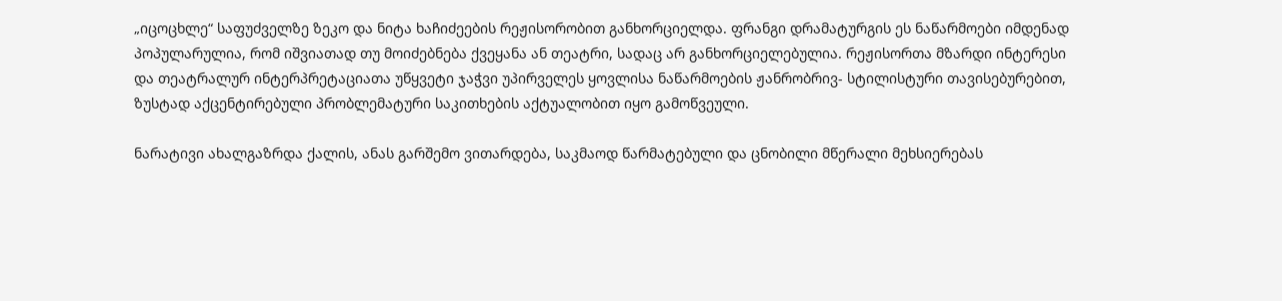„იცოცხლე“ საფუძველზე ზეკო და ნიტა ხაჩიძეების რეჟისორობით განხორციელდა. ფრანგი დრამატურგის ეს ნაწარმოები იმდენად პოპულარულია, რომ იშვიათად თუ მოიძებნება ქვეყანა ან თეატრი, სადაც არ განხორციელებულია. რეჟისორთა მზარდი ინტერესი და თეატრალურ ინტერპრეტაციათა უწყვეტი ჯაჭვი უპირველეს ყოვლისა ნაწარმოების ჟანრობრივ- სტილისტური თავისებურებით, ზუსტად აქცენტირებული პრობლემატური საკითხების აქტუალობით იყო გამოწვეული.

ნარატივი ახალგაზრდა ქალის, ანას გარშემო ვითარდება, საკმაოდ წარმატებული და ცნობილი მწერალი მეხსიერებას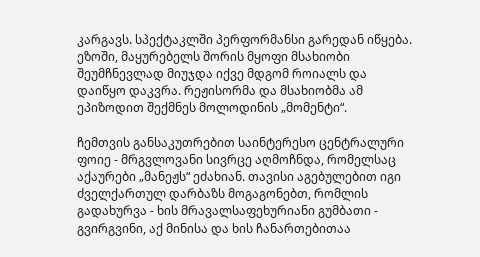კარგავს. სპექტაკლში პერფორმანსი გარედან იწყება. ეზოში, მაყურებელს შორის მყოფი მსახიობი შეუმჩნევლად მიუჯდა იქვე მდგომ როიალს და დაიწყო დაკვრა. რეჟისორმა და მსახიობმა ამ ეპიზოდით შექმნეს მოლოდინის „მომენტი“.

ჩემთვის განსაკუთრებით საინტერესო ცენტრალური ფოიე - მრგვლოვანი სივრცე აღმოჩნდა, რომელსაც აქაურები „მანეჟს“ ეძახიან. თავისი აგებულებით იგი ძველქართულ დარბაზს მოგაგონებთ, რომლის გადახურვა - ხის მრავალსაფეხურიანი გუმბათი - გვირგვინი, აქ მინისა და ხის ჩანართებითაა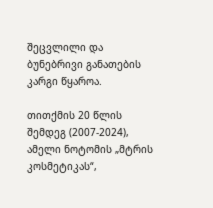შეცვლილი და ბუნებრივი განათების კარგი წყაროა.

თითქმის 20 წლის შემდეგ (2007-2024), ამელი ნოტომის „მტრის კოსმეტიკას“,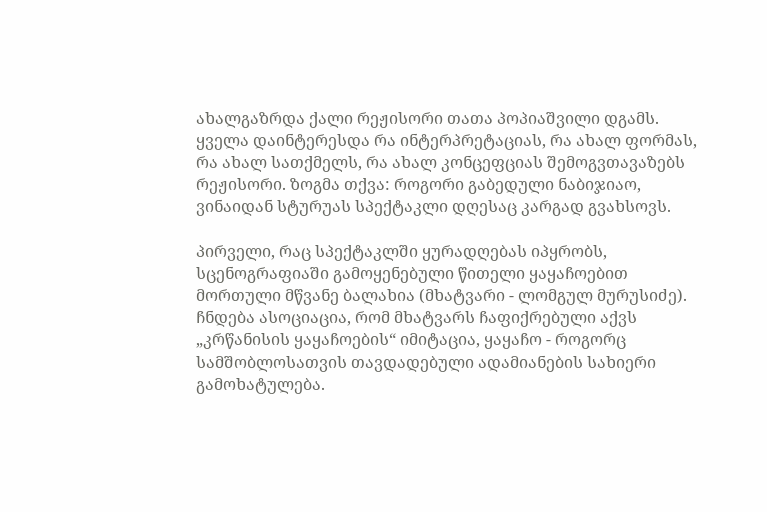ახალგაზრდა ქალი რეჟისორი თათა პოპიაშვილი დგამს. ყველა დაინტერესდა რა ინტერპრეტაციას, რა ახალ ფორმას, რა ახალ სათქმელს, რა ახალ კონცეფციას შემოგვთავაზებს რეჟისორი. ზოგმა თქვა: როგორი გაბედული ნაბიჯიაო, ვინაიდან სტურუას სპექტაკლი დღესაც კარგად გვახსოვს.

პირველი, რაც სპექტაკლში ყურადღებას იპყრობს, სცენოგრაფიაში გამოყენებული წითელი ყაყაჩოებით მორთული მწვანე ბალახია (მხატვარი - ლომგულ მურუსიძე). ჩნდება ასოციაცია, რომ მხატვარს ჩაფიქრებული აქვს „კრწანისის ყაყაჩოების“ იმიტაცია, ყაყაჩო - როგორც სამშობლოსათვის თავდადებული ადამიანების სახიერი გამოხატულება.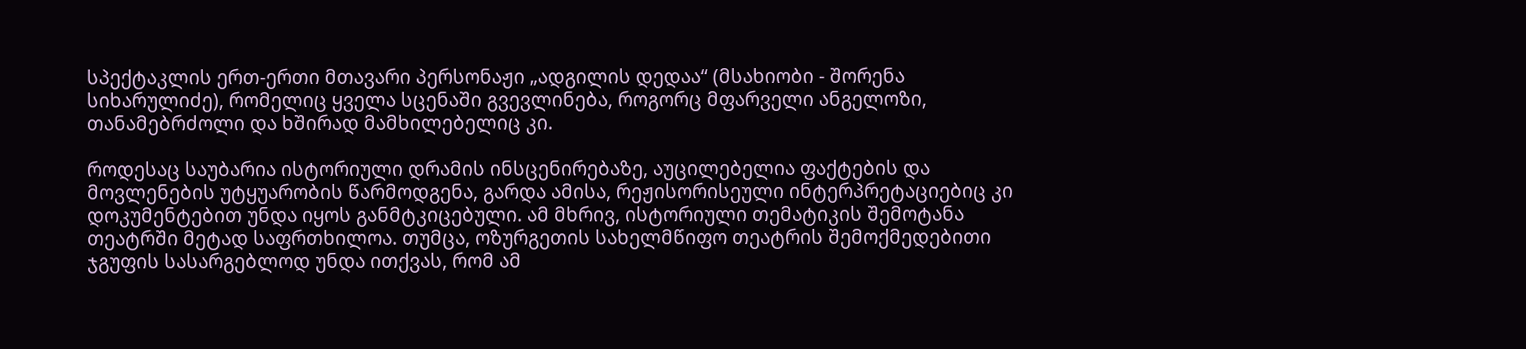სპექტაკლის ერთ-ერთი მთავარი პერსონაჟი „ადგილის დედაა“ (მსახიობი - შორენა სიხარულიძე), რომელიც ყველა სცენაში გვევლინება, როგორც მფარველი ანგელოზი, თანამებრძოლი და ხშირად მამხილებელიც კი.

როდესაც საუბარია ისტორიული დრამის ინსცენირებაზე, აუცილებელია ფაქტების და მოვლენების უტყუარობის წარმოდგენა, გარდა ამისა, რეჟისორისეული ინტერპრეტაციებიც კი დოკუმენტებით უნდა იყოს განმტკიცებული. ამ მხრივ, ისტორიული თემატიკის შემოტანა თეატრში მეტად საფრთხილოა. თუმცა, ოზურგეთის სახელმწიფო თეატრის შემოქმედებითი ჯგუფის სასარგებლოდ უნდა ითქვას, რომ ამ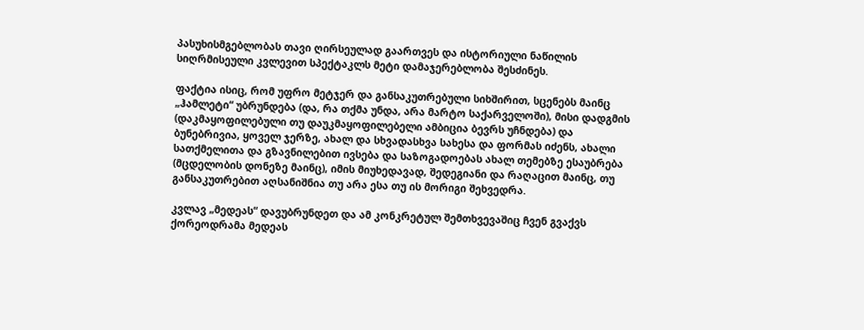პასუხისმგებლობას თავი ღირსეულად გაართვეს და ისტორიული ნაწილის სიღრმისეული კვლევით სპექტაკლს მეტი დამაჯერებლობა შესძინეს.

ფაქტია ისიც, რომ უფრო მეტჯერ და განსაკუთრებული სიხშირით, სცენებს მაინც „ჰამლეტი“ უბრუნდება (და, რა თქმა უნდა, არა მარტო საქარველოში), მისი დადგმის (დაკმაყოფილებული თუ დაუკმაყოფილებელი ამბიცია ბევრს უჩნდება) და ბუნებრივია, ყოველ ჯერზე, ახალ და სხვადასხვა სახესა და ფორმას იძენს, ახალი სათქმელითა და გზავნილებით ივსება და საზოგადოებას ახალ თემებზე ესაუბრება (მცდელობის დონეზე მაინც), იმის მიუხედავად, შედეგიანი და რაღაცით მაინც, თუ განსაკუთრებით აღსანიშნია თუ არა ესა თუ ის მორიგი შეხვედრა.

კვლავ „მედეას“ დავუბრუნდეთ და ამ კონკრეტულ შემთხვევაშიც ჩვენ გვაქვს ქორეოდრამა მედეას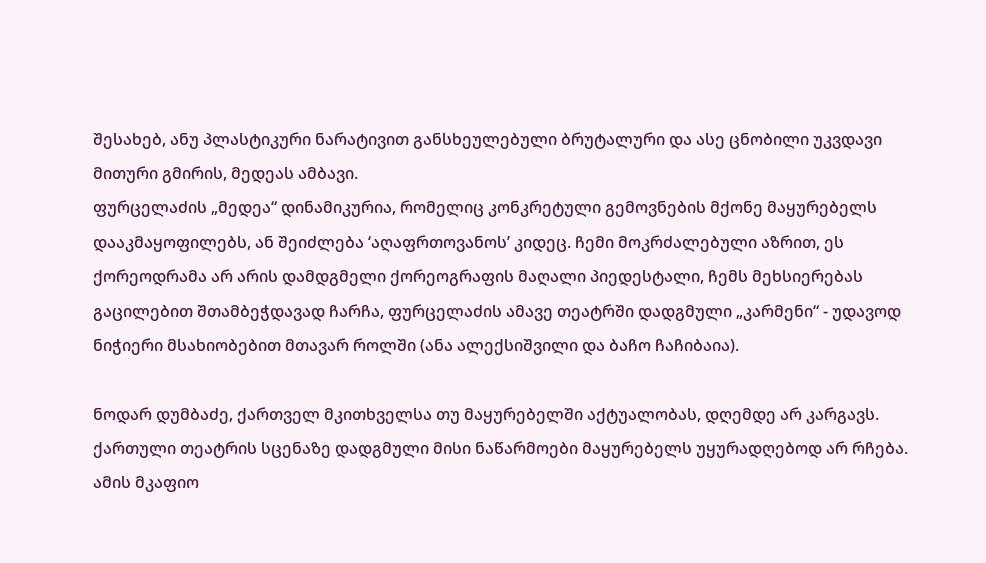შესახებ, ანუ პლასტიკური ნარატივით განსხეულებული ბრუტალური და ასე ცნობილი უკვდავი მითური გმირის, მედეას ამბავი.
ფურცელაძის „მედეა“ დინამიკურია, რომელიც კონკრეტული გემოვნების მქონე მაყურებელს დააკმაყოფილებს, ან შეიძლება ‘აღაფრთოვანოს’ კიდეც. ჩემი მოკრძალებული აზრით, ეს ქორეოდრამა არ არის დამდგმელი ქორეოგრაფის მაღალი პიედესტალი, ჩემს მეხსიერებას გაცილებით შთამბეჭდავად ჩარჩა, ფურცელაძის ამავე თეატრში დადგმული „კარმენი“ - უდავოდ ნიჭიერი მსახიობებით მთავარ როლში (ანა ალექსიშვილი და ბაჩო ჩაჩიბაია).

ნოდარ დუმბაძე, ქართველ მკითხველსა თუ მაყურებელში აქტუალობას, დღემდე არ კარგავს. ქართული თეატრის სცენაზე დადგმული მისი ნაწარმოები მაყურებელს უყურადღებოდ არ რჩება. ამის მკაფიო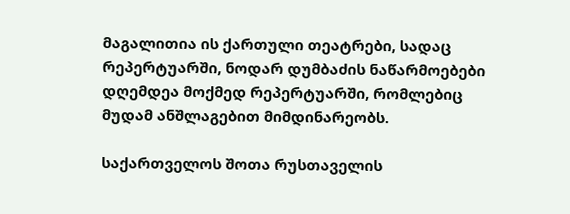მაგალითია ის ქართული თეატრები, სადაც რეპერტუარში, ნოდარ დუმბაძის ნაწარმოებები დღემდეა მოქმედ რეპერტუარში, რომლებიც მუდამ ანშლაგებით მიმდინარეობს.

საქართველოს შოთა რუსთაველის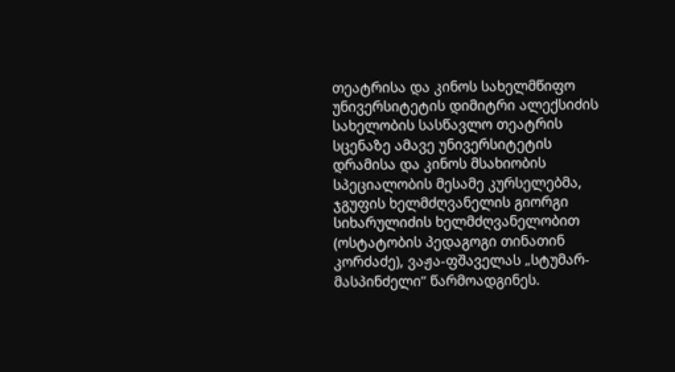თეატრისა და კინოს სახელმწიფო უნივერსიტეტის დიმიტრი ალექსიძის სახელობის სასწავლო თეატრის სცენაზე ამავე უნივერსიტეტის დრამისა და კინოს მსახიობის სპეციალობის მესამე კურსელებმა, ჯგუფის ხელმძღვანელის გიორგი სიხარულიძის ხელმძღვანელობით (ოსტატობის პედაგოგი თინათინ კორძაძე), ვაჟა-ფშაველას „სტუმარ-მასპინძელი“ წარმოადგინეს.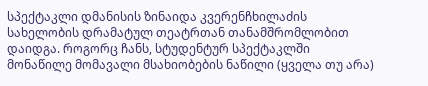სპექტაკლი დმანისის ზინაიდა კვერენჩხილაძის სახელობის დრამატულ თეატრთან თანამშრომლობით დაიდგა. როგორც ჩანს, სტუდენტურ სპექტაკლში მონაწილე მომავალი მსახიობების ნაწილი (ყველა თუ არა)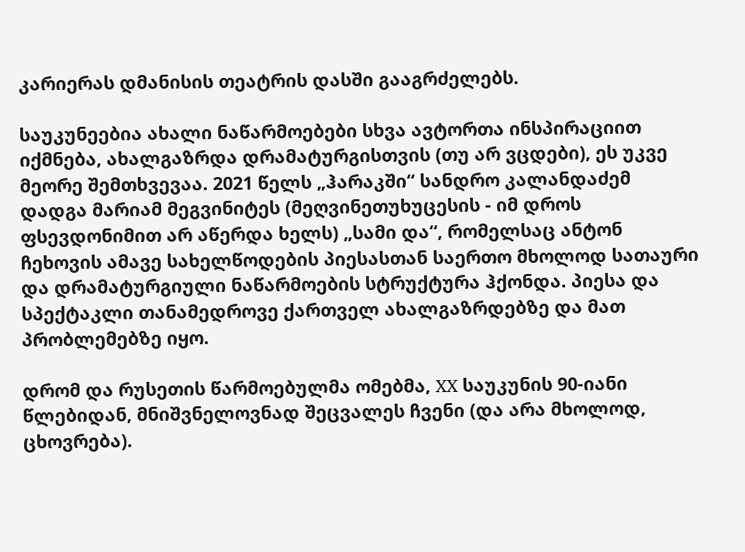კარიერას დმანისის თეატრის დასში გააგრძელებს.

საუკუნეებია ახალი ნაწარმოებები სხვა ავტორთა ინსპირაციით იქმნება, ახალგაზრდა დრამატურგისთვის (თუ არ ვცდები), ეს უკვე მეორე შემთხვევაა. 2021 წელს „ჰარაკში“ სანდრო კალანდაძემ დადგა მარიამ მეგვინიტეს (მეღვინეთუხუცესის - იმ დროს ფსევდონიმით არ აწერდა ხელს) „სამი და“, რომელსაც ანტონ ჩეხოვის ამავე სახელწოდების პიესასთან საერთო მხოლოდ სათაური და დრამატურგიული ნაწარმოების სტრუქტურა ჰქონდა. პიესა და სპექტაკლი თანამედროვე ქართველ ახალგაზრდებზე და მათ პრობლემებზე იყო.

დრომ და რუსეთის წარმოებულმა ომებმა, XX საუკუნის 90-იანი წლებიდან, მნიშვნელოვნად შეცვალეს ჩვენი (და არა მხოლოდ, ცხოვრება).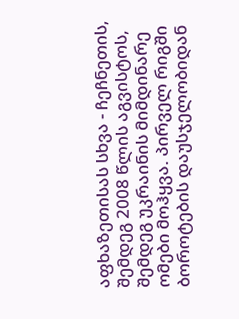აფხაზეთისას სხვა - ჩეჩნეთის, შემდეგ 2008 წლის აგვისტოს, შემდეგ უკრაინის მიმდინარე ომები მოჰყვა. პირველ რიგში ბოროტების დაუსჯელობიდან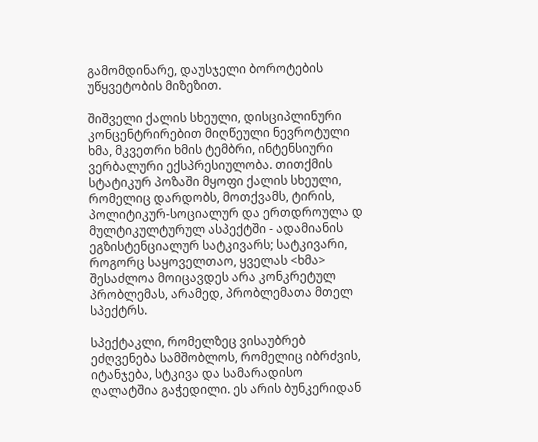გამომდინარე, დაუსჯელი ბოროტების უწყვეტობის მიზეზით.

შიშველი ქალის სხეული, დისციპლინური კონცენტრირებით მიღწეული ნევროტული ხმა, მკვეთრი ხმის ტემბრი, ინტენსიური ვერბალური ექსპრესიულობა. თითქმის სტატიკურ პოზაში მყოფი ქალის სხეული, რომელიც დარდობს, მოთქვამს, ტირის, პოლიტიკურ-სოციალურ და ერთდროულა დ მულტიკულტურულ ასპექტში - ადამიანის ეგზისტენციალურ სატკივარს; სატკივარი, როგორც საყოველთაო, ყველას <ხმა> შესაძლოა მოიცავდეს არა კონკრეტულ პრობლემას, არამედ, პრობლემათა მთელ სპექტრს.

სპექტაკლი, რომელზეც ვისაუბრებ ეძღვენება სამშობლოს, რომელიც იბრძვის, იტანჯება, სტკივა და სამარადისო ღალატშია გაჭედილი. ეს არის ბუნკერიდან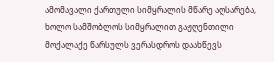ამომავალი ქართული სიმყრალის მწარე აღსარება, ხოლო სამშობლოს სიმყრალით გაჟღენთილი მოქალაქე წარსულს ვერასდროს დაახწევს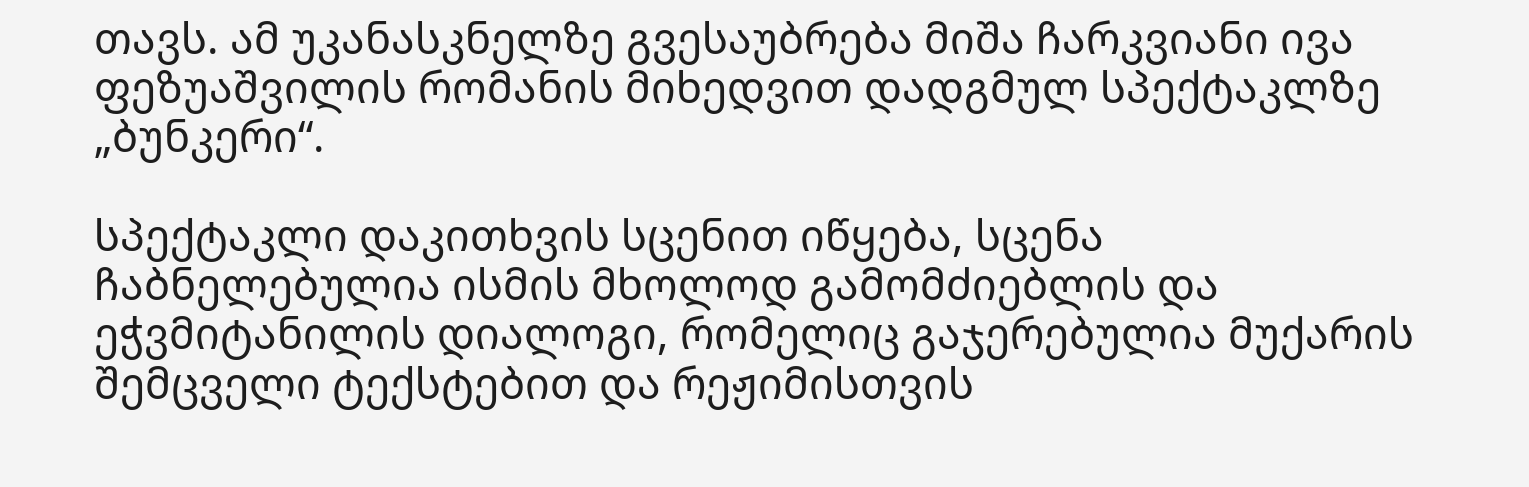თავს. ამ უკანასკნელზე გვესაუბრება მიშა ჩარკვიანი ივა ფეზუაშვილის რომანის მიხედვით დადგმულ სპექტაკლზე „ბუნკერი“.

სპექტაკლი დაკითხვის სცენით იწყება, სცენა ჩაბნელებულია ისმის მხოლოდ გამომძიებლის და ეჭვმიტანილის დიალოგი, რომელიც გაჯერებულია მუქარის შემცველი ტექსტებით და რეჟიმისთვის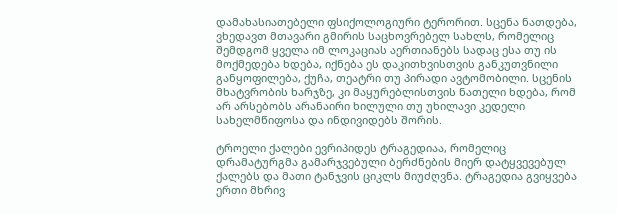დამახასიათებელი ფსიქოლოგიური ტერორით. სცენა ნათდება, ვხედავთ მთავარი გმირის საცხოვრებელ სახლს, რომელიც შემდგომ ყველა იმ ლოკაციას აერთიანებს სადაც ესა თუ ის მოქმედება ხდება, იქნება ეს დაკითხვისთვის განკუთვნილი განყოფილება, ქუჩა, თეატრი თუ პირადი ავტომობილი. სცენის მხატვრობის ხარჯზე, კი მაყურებლისთვის ნათელი ხდება, რომ არ არსებობს არანაირი ხილული თუ უხილავი კედელი სახელმწიფოსა და ინდივიდებს შორის.

ტროელი ქალები ევრიპიდეს ტრაგედიაა, რომელიც დრამატურგმა გამარჯვებული ბერძნების მიერ დატყვევებულ ქალებს და მათი ტანჯვის ციკლს მიუძღვნა. ტრაგედია გვიყვება ერთი მხრივ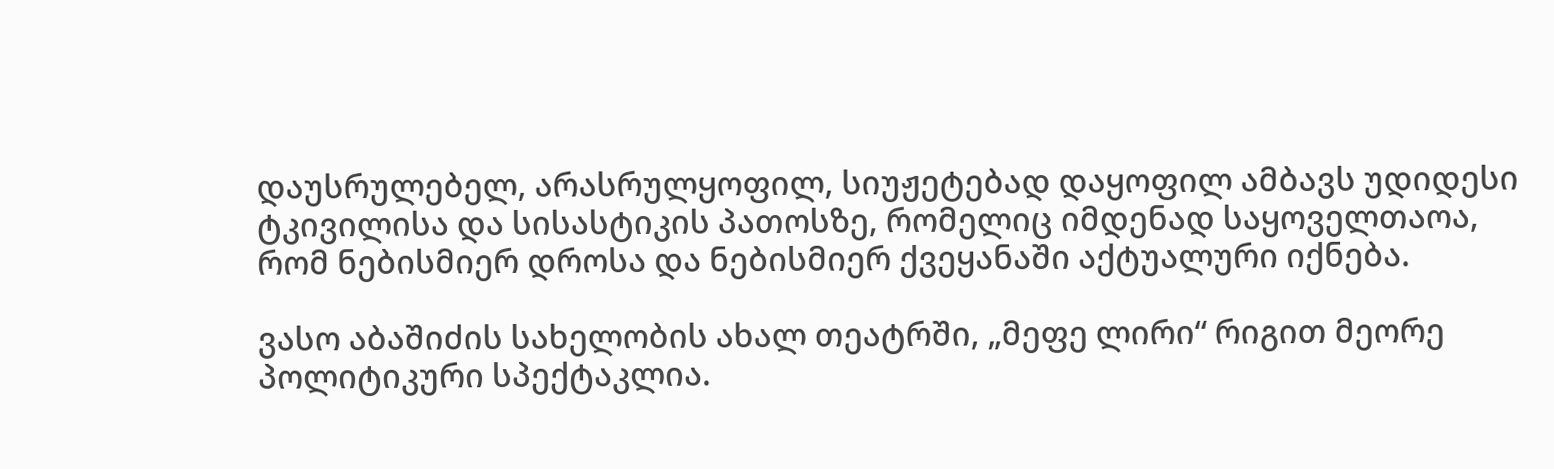დაუსრულებელ, არასრულყოფილ, სიუჟეტებად დაყოფილ ამბავს უდიდესი ტკივილისა და სისასტიკის პათოსზე, რომელიც იმდენად საყოველთაოა, რომ ნებისმიერ დროსა და ნებისმიერ ქვეყანაში აქტუალური იქნება.

ვასო აბაშიძის სახელობის ახალ თეატრში, „მეფე ლირი“ რიგით მეორე პოლიტიკური სპექტაკლია.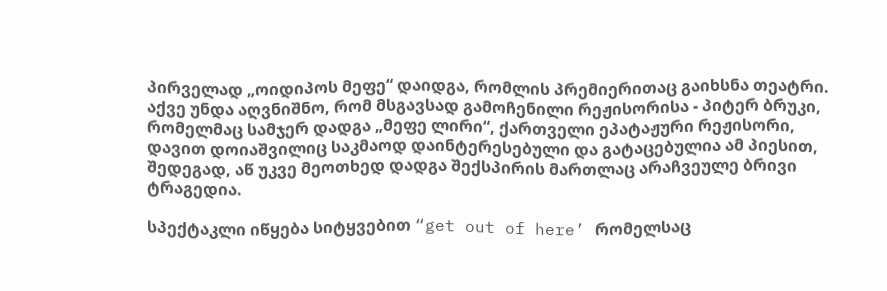პირველად „ოიდიპოს მეფე“ დაიდგა, რომლის პრემიერითაც გაიხსნა თეატრი. აქვე უნდა აღვნიშნო, რომ მსგავსად გამოჩენილი რეჟისორისა - პიტერ ბრუკი, რომელმაც სამჯერ დადგა „მეფე ლირი“, ქართველი ეპატაჟური რეჟისორი, დავით დოიაშვილიც საკმაოდ დაინტერესებული და გატაცებულია ამ პიესით, შედეგად, აწ უკვე მეოთხედ დადგა შექსპირის მართლაც არაჩვეულე ბრივი ტრაგედია.

სპექტაკლი იწყება სიტყვებით “get out of here’ რომელსაც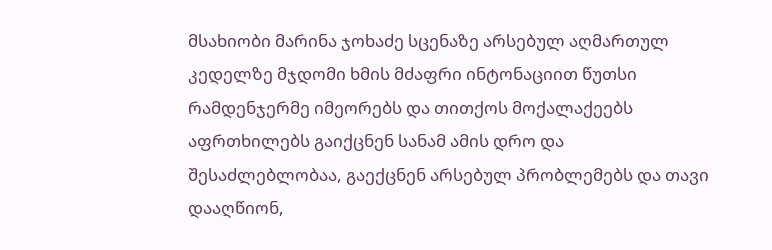მსახიობი მარინა ჯოხაძე სცენაზე არსებულ აღმართულ კედელზე მჯდომი ხმის მძაფრი ინტონაციით წუთსი რამდენჯერმე იმეორებს და თითქოს მოქალაქეებს აფრთხილებს გაიქცნენ სანამ ამის დრო და შესაძლებლობაა, გაექცნენ არსებულ პრობლემებს და თავი დააღწიონ,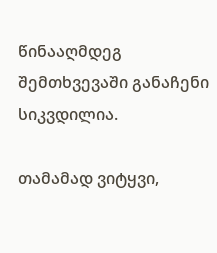წინააღმდეგ შემთხვევაში განაჩენი სიკვდილია.

თამამად ვიტყვი,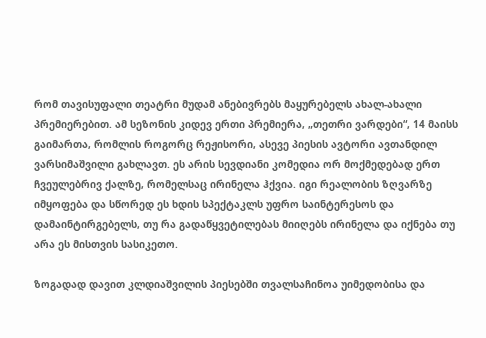რომ თავისუფალი თეატრი მუდამ ანებივრებს მაყურებელს ახალ-ახალი პრემიერებით. ამ სეზონის კიდევ ერთი პრემიერა, „თეთრი ვარდები“, 14 მაისს გაიმართა, რომლის როგორც რეჟისორი, ასევე პიესის ავტორი ავთანდილ ვარსიმაშვილი გახლავთ. ეს არის სევდიანი კომედია ორ მოქმედებად ერთ ჩვეულებრივ ქალზე, რომელსაც ირინელა ჰქვია. იგი რეალობის ზღვარზე იმყოფება და სწორედ ეს ხდის სპექტაკლს უფრო საინტერესოს და დამაინტირგებელს, თუ რა გადაწყვეტილებას მიიღებს ირინელა და იქნება თუ არა ეს მისთვის სასიკეთო.

ზოგადად დავით კლდიაშვილის პიესებში თვალსაჩინოა უიმედობისა და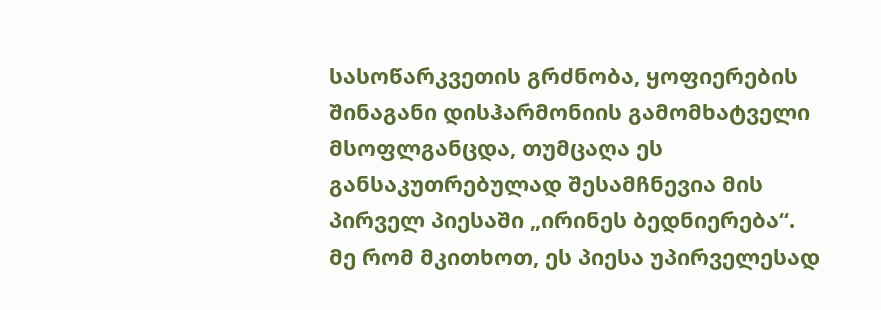სასოწარკვეთის გრძნობა, ყოფიერების შინაგანი დისჰარმონიის გამომხატველი მსოფლგანცდა, თუმცაღა ეს განსაკუთრებულად შესამჩნევია მის პირველ პიესაში „ირინეს ბედნიერება“.
მე რომ მკითხოთ, ეს პიესა უპირველესად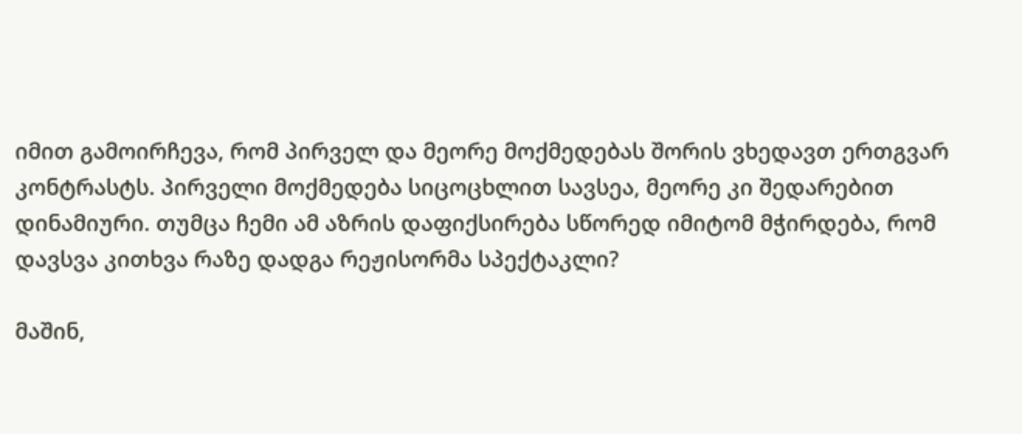იმით გამოირჩევა, რომ პირველ და მეორე მოქმედებას შორის ვხედავთ ერთგვარ კონტრასტს. პირველი მოქმედება სიცოცხლით სავსეა, მეორე კი შედარებით დინამიური. თუმცა ჩემი ამ აზრის დაფიქსირება სწორედ იმიტომ მჭირდება, რომ დავსვა კითხვა რაზე დადგა რეჟისორმა სპექტაკლი?

მაშინ,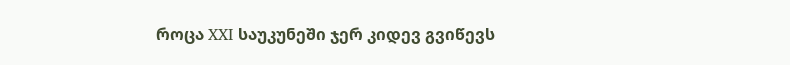როცა XXI საუკუნეში ჯერ კიდევ გვიწევს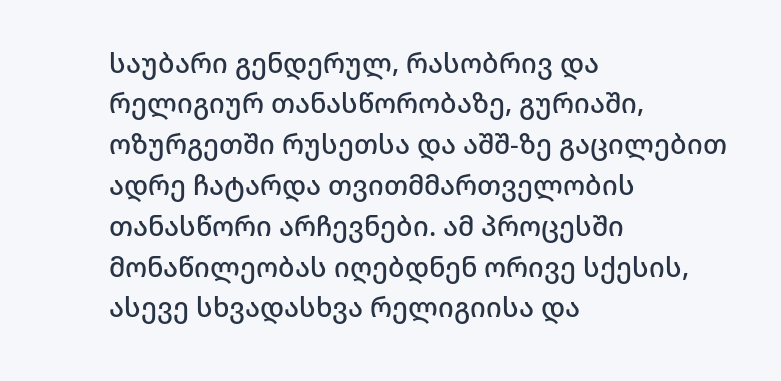საუბარი გენდერულ, რასობრივ და რელიგიურ თანასწორობაზე, გურიაში, ოზურგეთში რუსეთსა და აშშ-ზე გაცილებით ადრე ჩატარდა თვითმმართველობის თანასწორი არჩევნები. ამ პროცესში მონაწილეობას იღებდნენ ორივე სქესის, ასევე სხვადასხვა რელიგიისა და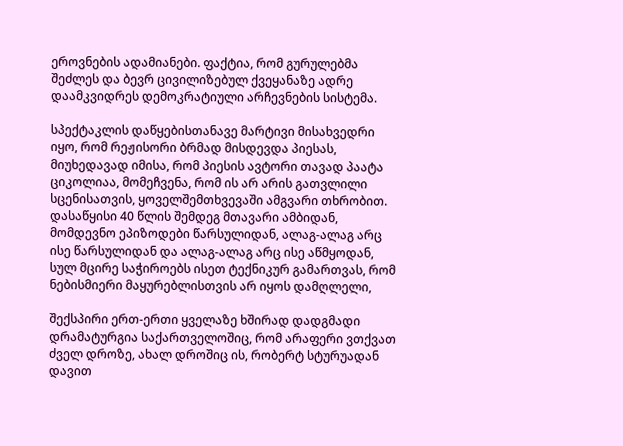ეროვნების ადამიანები. ფაქტია, რომ გურულებმა შეძლეს და ბევრ ცივილიზებულ ქვეყანაზე ადრე დაამკვიდრეს დემოკრატიული არჩევნების სისტემა.

სპექტაკლის დაწყებისთანავე მარტივი მისახვედრი იყო, რომ რეჟისორი ბრმად მისდევდა პიესას, მიუხედავად იმისა, რომ პიესის ავტორი თავად პაატა ციკოლიაა, მომეჩვენა, რომ ის არ არის გათვლილი სცენისათვის, ყოველშემთხვევაში ამგვარი თხრობით. დასაწყისი 40 წლის შემდეგ მთავარი ამბიდან, მომდევნო ეპიზოდები წარსულიდან, ალაგ-ალაგ არც ისე წარსულიდან და ალაგ-ალაგ არც ისე აწმყოდან, სულ მცირე საჭიროებს ისეთ ტექნიკურ გამართვას, რომ ნებისმიერი მაყურებლისთვის არ იყოს დამღლელი,

შექსპირი ერთ-ერთი ყველაზე ხშირად დადგმადი დრამატურგია საქართველოშიც, რომ არაფერი ვთქვათ ძველ დროზე, ახალ დროშიც ის, რობერტ სტურუადან დავით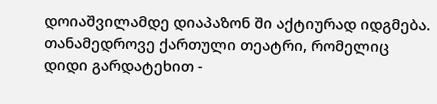დოიაშვილამდე დიაპაზონ ში აქტიურად იდგმება. თანამედროვე ქართული თეატრი, რომელიც დიდი გარდატეხით -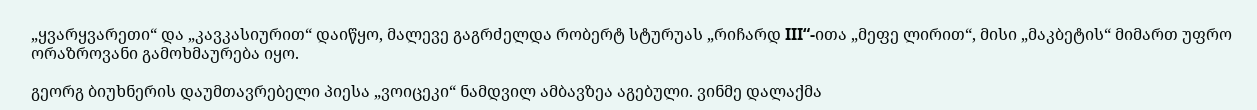„ყვარყვარეთი“ და „კავკასიურით“ დაიწყო, მალევე გაგრძელდა რობერტ სტურუას „რიჩარდ III“-ითა „მეფე ლირით“, მისი „მაკბეტის“ მიმართ უფრო ორაზროვანი გამოხმაურება იყო.

გეორგ ბიუხნერის დაუმთავრებელი პიესა „ვოიცეკი“ ნამდვილ ამბავზეა აგებული. ვინმე დალაქმა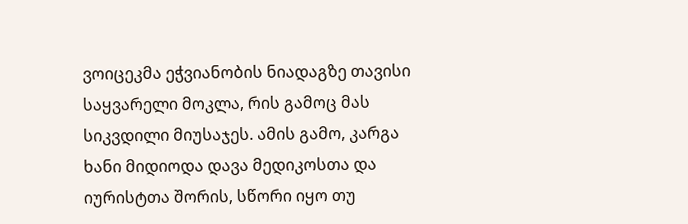ვოიცეკმა ეჭვიანობის ნიადაგზე თავისი საყვარელი მოკლა, რის გამოც მას სიკვდილი მიუსაჯეს. ამის გამო, კარგა ხანი მიდიოდა დავა მედიკოსთა და იურისტთა შორის, სწორი იყო თუ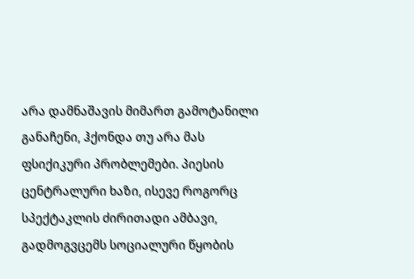არა დამნაშავის მიმართ გამოტანილი განაჩენი, ჰქონდა თუ არა მას ფსიქიკური პრობლემები. პიესის ცენტრალური ხაზი, ისევე როგორც სპექტაკლის ძირითადი ამბავი, გადმოგვცემს სოციალური წყობის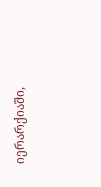იერარქიაში,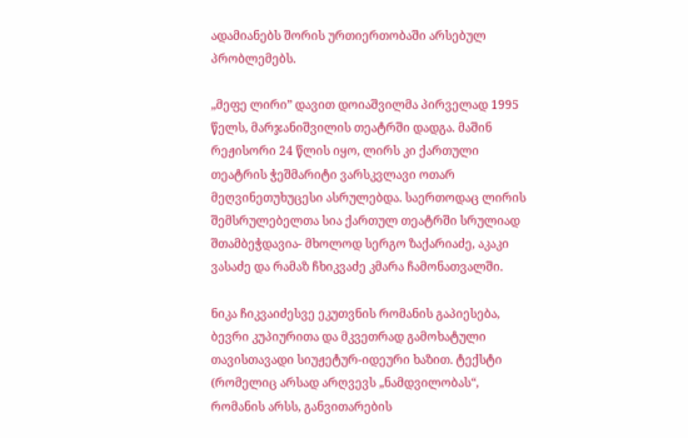ადამიანებს შორის ურთიერთობაში არსებულ პრობლემებს.

„მეფე ლირი” დავით დოიაშვილმა პირველად 1995 წელს, მარჯანიშვილის თეატრში დადგა. მაშინ რეჟისორი 24 წლის იყო, ლირს კი ქართული თეატრის ჭეშმარიტი ვარსკვლავი ოთარ მეღვინეთუხუცესი ასრულებდა. საერთოდაც ლირის შემსრულებელთა სია ქართულ თეატრში სრულიად შთამბეჭდავია- მხოლოდ სერგო ზაქარიაძე, აკაკი ვასაძე და რამაზ ჩხიკვაძე კმარა ჩამონათვალში.

ნიკა ჩიკვაიძესვე ეკუთვნის რომანის გაპიესება, ბევრი კუპიურითა და მკვეთრად გამოხატული თავისთავადი სიუჟეტურ-იდეური ხაზით. ტექსტი (რომელიც არსად არღვევს „ნამდვილობას“, რომანის არსს, განვითარების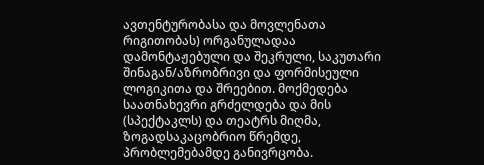ავთენტურობასა და მოვლენათა რიგითობას) ორგანულადაა დამონტაჟებული და შეკრული, საკუთარი შინაგან/აზრობრივი და ფორმისეული ლოგიკითა და შრეებით. მოქმედება საათნახევრი გრძელდება და მის (სპექტაკლს) და თეატრს მიღმა, ზოგადსაკაცობრიო წრემდე, პრობლემებამდე განივრცობა.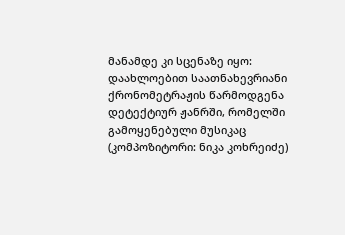მანამდე კი სცენაზე იყო: დაახლოებით საათნახევრიანი ქრონომეტრაჟის წარმოდგენა დეტექტიურ ჟანრში, რომელში გამოყენებული მუსიკაც (კომპოზიტორი: ნიკა კოხრეიძე)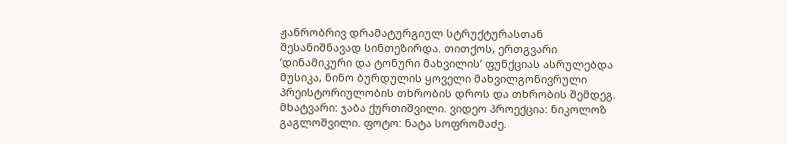ჟანრობრივ დრამატურგიულ სტრუქტურასთან შესანიშნავად სინთეზირდა. თითქოს, ერთგვარი ’დინამიკური და ტონური მახვილის’ ფუნქციას ასრულებდა მუსიკა, ნინო ბურდულის ყოველი მახვილგონივრული პრეისტორიულობის თხრობის დროს და თხრობის შემდეგ. მხატვარი: ჯაბა ქურთიშვილი. ვიდეო პროექცია: ნიკოლოზ გაგლოშვილი. ფოტო: ნატა სოფრომაძე.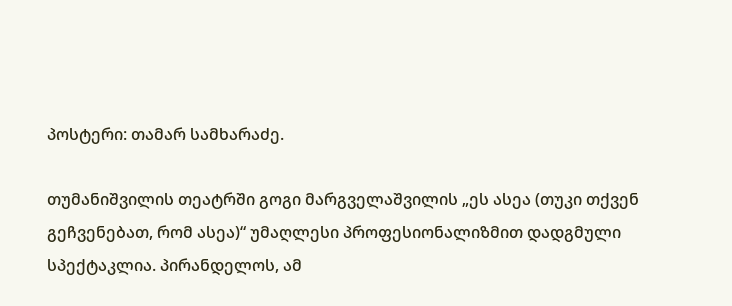პოსტერი: თამარ სამხარაძე.

თუმანიშვილის თეატრში გოგი მარგველაშვილის „ეს ასეა (თუკი თქვენ გეჩვენებათ, რომ ასეა)“ უმაღლესი პროფესიონალიზმით დადგმული სპექტაკლია. პირანდელოს, ამ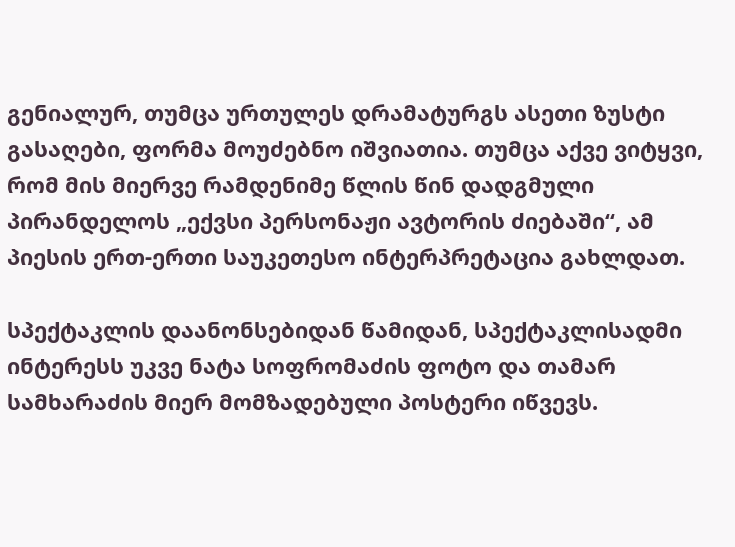გენიალურ, თუმცა ურთულეს დრამატურგს ასეთი ზუსტი გასაღები, ფორმა მოუძებნო იშვიათია. თუმცა აქვე ვიტყვი, რომ მის მიერვე რამდენიმე წლის წინ დადგმული პირანდელოს „ექვსი პერსონაჟი ავტორის ძიებაში“, ამ პიესის ერთ-ერთი საუკეთესო ინტერპრეტაცია გახლდათ.

სპექტაკლის დაანონსებიდან წამიდან, სპექტაკლისადმი ინტერესს უკვე ნატა სოფრომაძის ფოტო და თამარ სამხარაძის მიერ მომზადებული პოსტერი იწვევს.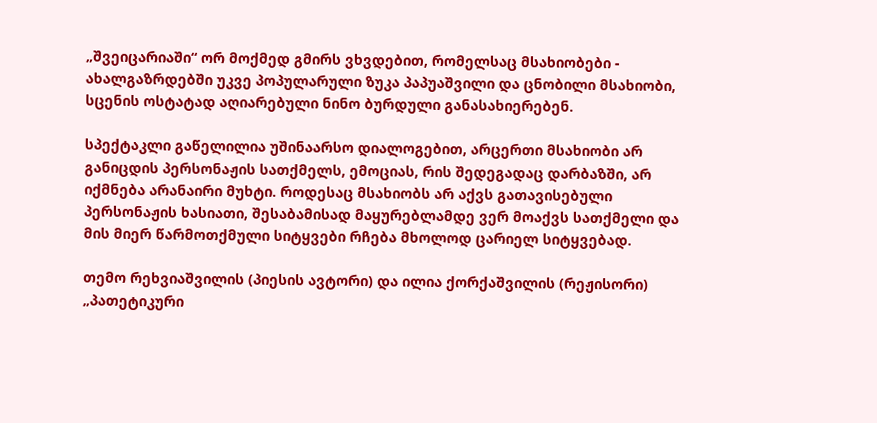„შვეიცარიაში“ ორ მოქმედ გმირს ვხვდებით, რომელსაც მსახიობები - ახალგაზრდებში უკვე პოპულარული ზუკა პაპუაშვილი და ცნობილი მსახიობი, სცენის ოსტატად აღიარებული ნინო ბურდული განასახიერებენ.

სპექტაკლი გაწელილია უშინაარსო დიალოგებით, არცერთი მსახიობი არ განიცდის პერსონაჟის სათქმელს, ემოციას, რის შედეგადაც დარბაზში, არ იქმნება არანაირი მუხტი. როდესაც მსახიობს არ აქვს გათავისებული პერსონაჟის ხასიათი, შესაბამისად მაყურებლამდე ვერ მოაქვს სათქმელი და მის მიერ წარმოთქმული სიტყვები რჩება მხოლოდ ცარიელ სიტყვებად.

თემო რეხვიაშვილის (პიესის ავტორი) და ილია ქორქაშვილის (რეჟისორი) „პათეტიკური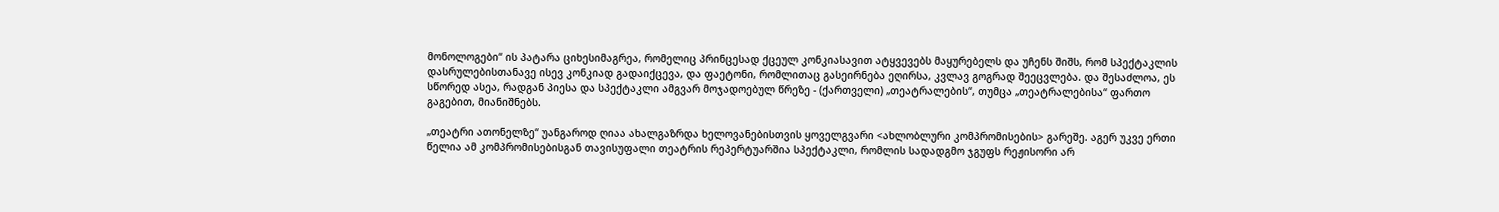მონოლოგები“ ის პატარა ციხესიმაგრეა, რომელიც პრინცესად ქცეულ კონკიასავით ატყვევებს მაყურებელს და უჩენს შიშს, რომ სპექტაკლის დასრულებისთანავე ისევ კონკიად გადაიქცევა, და ფაეტონი, რომლითაც გასეირნება ეღირსა, კვლავ გოგრად შეეცვლება. და შესაძლოა, ეს სწორედ ასეა, რადგან პიესა და სპექტაკლი ამგვარ მოჯადოებულ წრეზე - (ქართველი) „თეატრალების“, თუმცა „თეატრალებისა“ ფართო გაგებით, მიანიშნებს.

„თეატრი ათონელზე“ უანგაროდ ღიაა ახალგაზრდა ხელოვანებისთვის ყოველგვარი <ახლობლური კომპრომისების> გარეშე. აგერ უკვე ერთი წელია ამ კომპრომისებისგან თავისუფალი თეატრის რეპერტუარშია სპექტაკლი, რომლის სადადგმო ჯგუფს რეჟისორი არ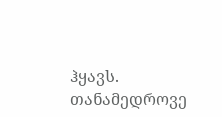ჰყავს. თანამედროვე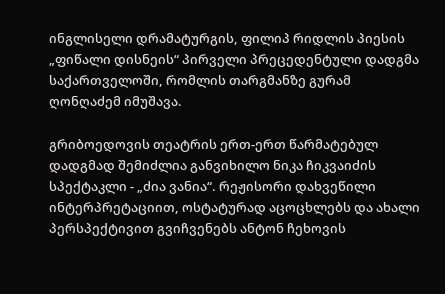ინგლისელი დრამატურგის, ფილიპ რიდლის პიესის „ფიწალი დისნეის“ პირველი პრეცედენტული დადგმა საქართველოში, რომლის თარგმანზე გურამ ღონღაძემ იმუშავა.

გრიბოედოვის თეატრის ერთ-ერთ წარმატებულ დადგმად შემიძლია განვიხილო ნიკა ჩიკვაიძის სპექტაკლი - „ძია ვანია“. რეჟისორი დახვეწილი ინტერპრეტაციით, ოსტატურად აცოცხლებს და ახალი პერსპექტივით გვიჩვენებს ანტონ ჩეხოვის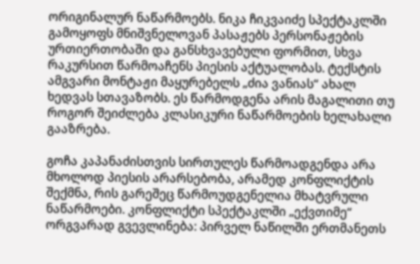ორიგინალურ ნაწარმოებს. ნიკა ჩიკვაიძე სპექტაკლში გამოყოფს მნიშვნელოვან პასაჟებს პერსონაჟების ურთიერთობაში და განსხვავებული ფორმით, სხვა რაკურსით წარმოაჩენს პიესის აქტუალობას. ტექსტის ამგვარი მონტაჟი მაყურებელს „ძია ვანიას“ ახალ ხედვას სთავაზობს. ეს წარმოდგენა არის მაგალითი თუ როგორ შეიძლება კლასიკური ნაწარმოების ხელახალი გააზრება.

გოჩა კაპანაძისთვის სირთულეს წარმოადგენდა არა მხოლოდ პიესის არარსებობა, არამედ კონფლიქტის შექმნა, რის გარეშეც წარმოუდგენელია მხატვრული ნაწარმოები. კონფლიქტი სპექტაკლში „ექვთიმე“ ორგვარად გვევლინება: პირველ ნაწილში ერთმანეთს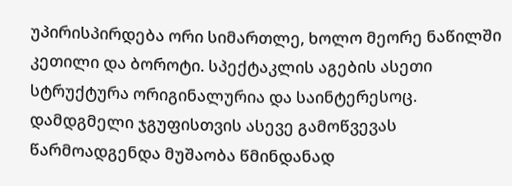უპირისპირდება ორი სიმართლე, ხოლო მეორე ნაწილში კეთილი და ბოროტი. სპექტაკლის აგების ასეთი სტრუქტურა ორიგინალურია და საინტერესოც. დამდგმელი ჯგუფისთვის ასევე გამოწვევას წარმოადგენდა მუშაობა წმინდანად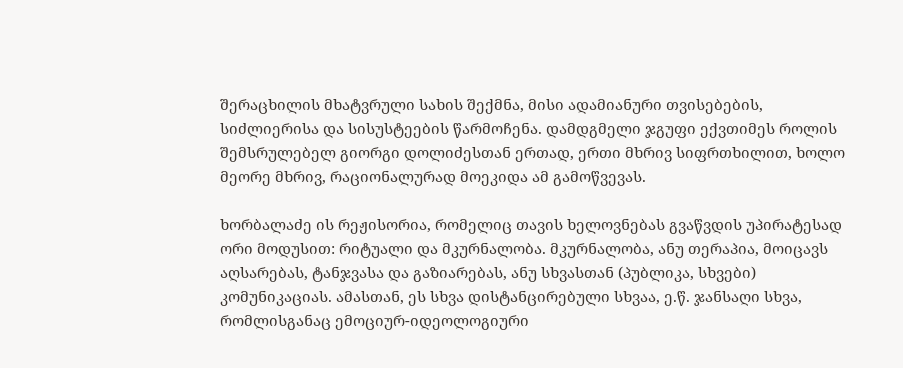შერაცხილის მხატვრული სახის შექმნა, მისი ადამიანური თვისებების, სიძლიერისა და სისუსტეების წარმოჩენა. დამდგმელი ჯგუფი ექვთიმეს როლის შემსრულებელ გიორგი დოლიძესთან ერთად, ერთი მხრივ სიფრთხილით, ხოლო მეორე მხრივ, რაციონალურად მოეკიდა ამ გამოწვევას.

ხორბალაძე ის რეჟისორია, რომელიც თავის ხელოვნებას გვაწვდის უპირატესად ორი მოდუსით: რიტუალი და მკურნალობა. მკურნალობა, ანუ თერაპია, მოიცავს აღსარებას, ტანჯვასა და გაზიარებას, ანუ სხვასთან (პუბლიკა, სხვები) კომუნიკაციას. ამასთან, ეს სხვა დისტანცირებული სხვაა, ე.წ. ჯანსაღი სხვა, რომლისგანაც ემოციურ-იდეოლოგიური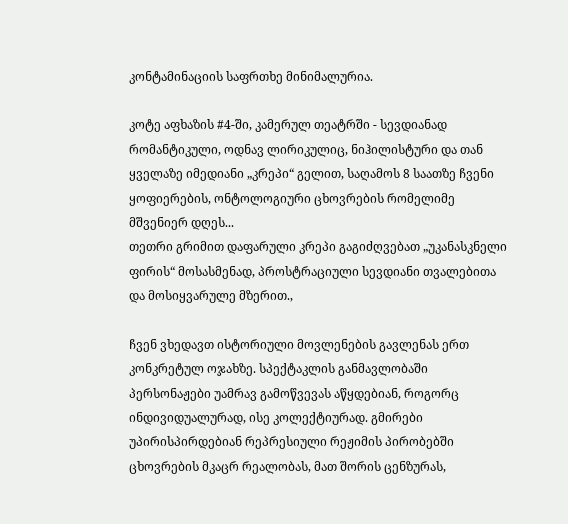კონტამინაციის საფრთხე მინიმალურია.

კოტე აფხაზის #4-ში, კამერულ თეატრში - სევდიანად რომანტიკული, ოდნავ ლირიკულიც, ნიჰილისტური და თან ყველაზე იმედიანი „კრეპი“ გელით, საღამოს 8 საათზე ჩვენი ყოფიერების, ონტოლოგიური ცხოვრების რომელიმე მშვენიერ დღეს...
თეთრი გრიმით დაფარული კრეპი გაგიძღვებათ „უკანასკნელი ფირის“ მოსასმენად, პროსტრაციული სევდიანი თვალებითა და მოსიყვარულე მზერით.,

ჩვენ ვხედავთ ისტორიული მოვლენების გავლენას ერთ კონკრეტულ ოჯახზე. სპექტაკლის განმავლობაში პერსონაჟები უამრავ გამოწვევას აწყდებიან, როგორც ინდივიდუალურად, ისე კოლექტიურად. გმირები უპირისპირდებიან რეპრესიული რეჟიმის პირობებში ცხოვრების მკაცრ რეალობას, მათ შორის ცენზურას,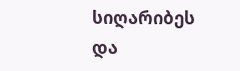სიღარიბეს და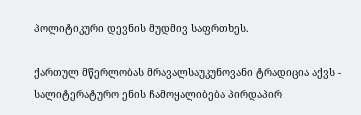პოლიტიკური დევნის მუდმივ საფრთხეს.

ქართულ მწერლობას მრავალსაუკუნოვანი ტრადიცია აქვს - სალიტერატურო ენის ჩამოყალიბება პირდაპირ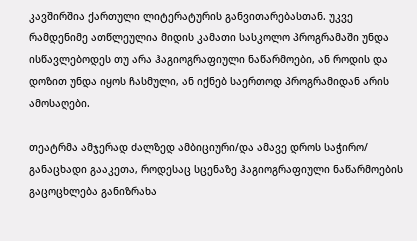კავშირშია ქართული ლიტერატურის განვითარებასთან. უკვე რამდენიმე ათწლეულია მიდის კამათი სასკოლო პროგრამაში უნდა ისწავლებოდეს თუ არა ჰაგიოგრაფიული ნაწარმოები, ან როდის და დოზით უნდა იყოს ჩასმული, ან იქნებ საერთოდ პროგრამიდან არის ამოსაღები.

თეატრმა ამჯერად ძალზედ ამბიციური/და ამავე დროს საჭირო/ განაცხადი გააკეთა, როდესაც სცენაზე ჰაგიოგრაფიული ნაწარმოების გაცოცხლება განიზრახა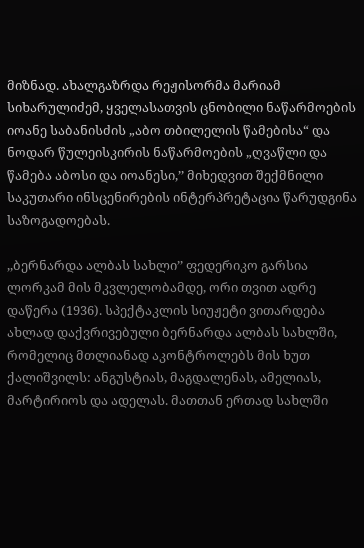მიზნად. ახალგაზრდა რეჟისორმა მარიამ სიხარულიძემ, ყველასათვის ცნობილი ნაწარმოების იოანე საბანისძის „აბო თბილელის წამებისა“ და ნოდარ წულეისკირის ნაწარმოების „ღვაწლი და წამება აბოსი და იოანესი,’’ მიხედვით შექმნილი საკუთარი ინსცენირების ინტერპრეტაცია წარუდგინა საზოგადოებას.

,,ბერნარდა ალბას სახლი’’ ფედერიკო გარსია ლორკამ მის მკვლელობამდე, ორი თვით ადრე დაწერა (1936). სპექტაკლის სიუჟეტი ვითარდება ახლად დაქვრივებული ბერნარდა ალბას სახლში, რომელიც მთლიანად აკონტროლებს მის ხუთ ქალიშვილს: ანგუსტიას, მაგდალენას, ამელიას, მარტირიოს და ადელას. მათთან ერთად სახლში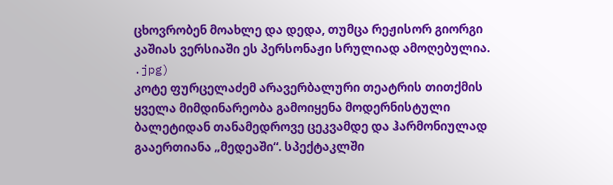ცხოვრობენ მოახლე და დედა, თუმცა რეჟისორ გიორგი კაშიას ვერსიაში ეს პერსონაჟი სრულიად ამოღებულია.
.jpg)
კოტე ფურცელაძემ არავერბალური თეატრის თითქმის ყველა მიმდინარეობა გამოიყენა მოდერნისტული ბალეტიდან თანამედროვე ცეკვამდე და ჰარმონიულად გააერთიანა „მედეაში“. სპექტაკლში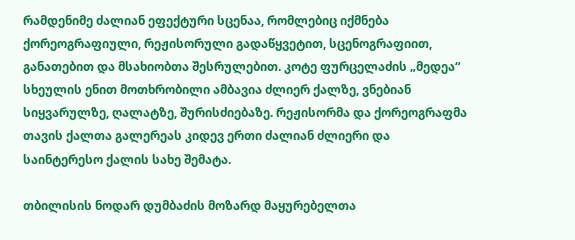რამდენიმე ძალიან ეფექტური სცენაა, რომლებიც იქმნება ქორეოგრაფიული, რეჟისორული გადაწყვეტით, სცენოგრაფიით, განათებით და მსახიობთა შესრულებით. კოტე ფურცელაძის „მედეა“ სხეულის ენით მოთხრობილი ამბავია ძლიერ ქალზე, ვნებიან სიყვარულზე, ღალატზე, შურისძიებაზე. რეჟისორმა და ქორეოგრაფმა თავის ქალთა გალერეას კიდევ ერთი ძალიან ძლიერი და საინტერესო ქალის სახე შემატა.

თბილისის ნოდარ დუმბაძის მოზარდ მაყურებელთა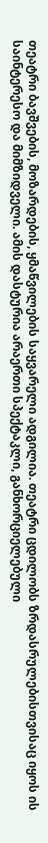თეატრი ბავშვების, მოზარდების, ყმაწვილების საყვარელი ადგილია. თეატრი ცდილობს ზრდასრულებისთვისაც იყოს ის საინტერესო და მიმზიდველი. ამის დასტურია არაერთი სპექტაკლი, განხორციელებული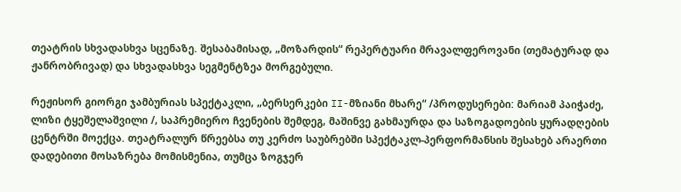თეატრის სხვადასხვა სცენაზე. შესაბამისად, „მოზარდის“ რეპერტუარი მრავალფეროვანი (თემატურად და ჟანრობრივად) და სხვადასხვა სეგმენტზეა მორგებული.

რეჟისორ გიორგი ჯამბურიას სპექტაკლი, „ბერსერკები II-მზიანი მხარე“ /პროდუსერები: მარიამ პაიჭაძე, ლიზი ტყეშელაშვილი /, საპრემიერო ჩვენების შემდეგ, მაშინვე გახმაურდა და საზოგადოების ყურადღების ცენტრში მოექცა. თეატრალურ წრეებსა თუ კერძო საუბრებში სპექტაკლ-პერფორმანსის შესახებ არაერთი დადებითი მოსაზრება მომისმენია, თუმცა ზოგჯერ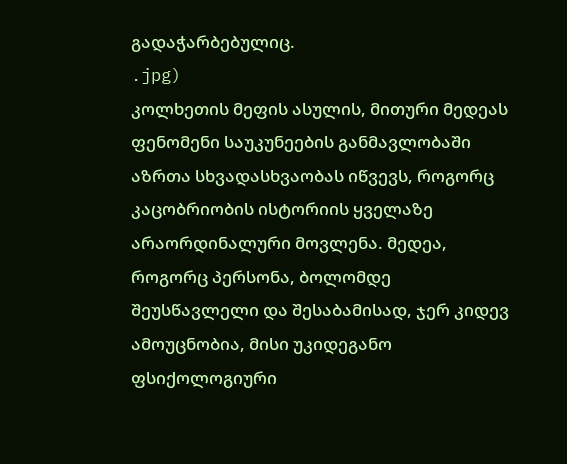გადაჭარბებულიც.
.jpg)
კოლხეთის მეფის ასულის, მითური მედეას ფენომენი საუკუნეების განმავლობაში აზრთა სხვადასხვაობას იწვევს, როგორც კაცობრიობის ისტორიის ყველაზე არაორდინალური მოვლენა. მედეა, როგორც პერსონა, ბოლომდე შეუსწავლელი და შესაბამისად, ჯერ კიდევ ამოუცნობია, მისი უკიდეგანო ფსიქოლოგიური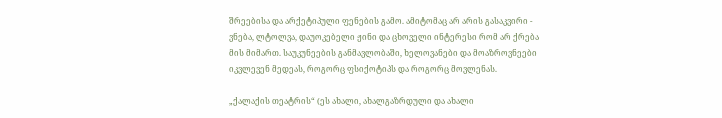შრეებისა და არქეტიპული ფენების გამო. ამიტომაც არ არის გასაკვირი - ვნება, ლტოლვა, დაუოკებელი ჟინი და ცხოველი ინტერესი რომ არ ქრება მის მიმართ. საუკუნეების განმავლობაში, ხელოვანები და მოაზროვნეები იკვლევენ მედეას, როგორც ფსიქოტიპს და როგორც მოვლენას.

„ქალაქის თეატრის“ (ეს ახალი, ახალგაზრდული და ახალი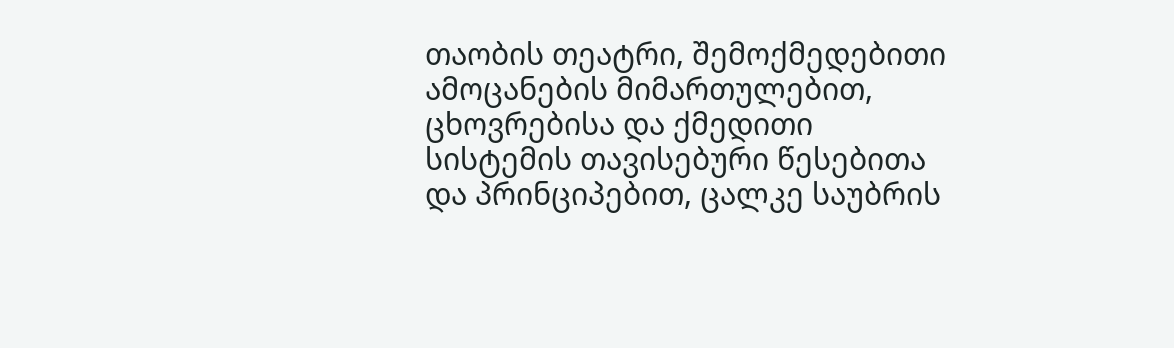თაობის თეატრი, შემოქმედებითი ამოცანების მიმართულებით, ცხოვრებისა და ქმედითი სისტემის თავისებური წესებითა და პრინციპებით, ცალკე საუბრის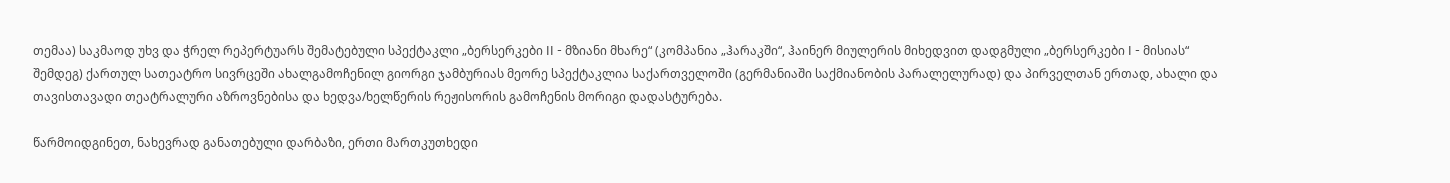თემაა) საკმაოდ უხვ და ჭრელ რეპერტუარს შემატებული სპექტაკლი „ბერსერკები II - მზიანი მხარე“ (კომპანია „ჰარაკში“, ჰაინერ მიულერის მიხედვით დადგმული „ბერსერკები I - მისიას“ შემდეგ) ქართულ სათეატრო სივრცეში ახალგამოჩენილ გიორგი ჯამბურიას მეორე სპექტაკლია საქართველოში (გერმანიაში საქმიანობის პარალელურად) და პირველთან ერთად, ახალი და თავისთავადი თეატრალური აზროვნებისა და ხედვა/ხელწერის რეჟისორის გამოჩენის მორიგი დადასტურება.

წარმოიდგინეთ, ნახევრად განათებული დარბაზი, ერთი მართკუთხედი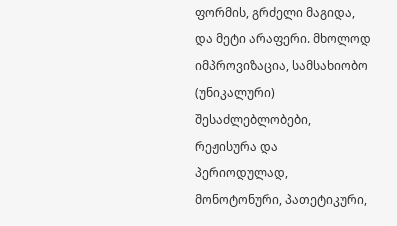ფორმის, გრძელი მაგიდა, და მეტი არაფერი. მხოლოდ იმპროვიზაცია, სამსახიობო (უნიკალური) შესაძლებლობები, რეჟისურა და პერიოდულად, მონოტონური, პათეტიკური,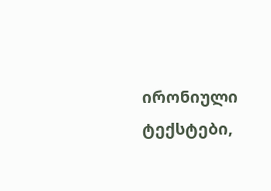ირონიული ტექსტები,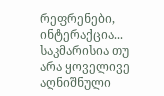რეფრენები, ინტერაქცია... საკმარისია თუ არა ყოველივე აღნიშნული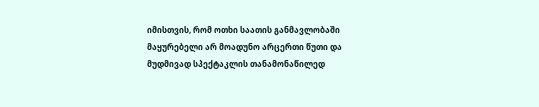იმისთვის, რომ ოთხი საათის განმავლობაში მაყურებელი არ მოადუნო არცერთი წუთი და მუდმივად სპექტაკლის თანამონაწილედ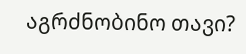აგრძნობინო თავი?